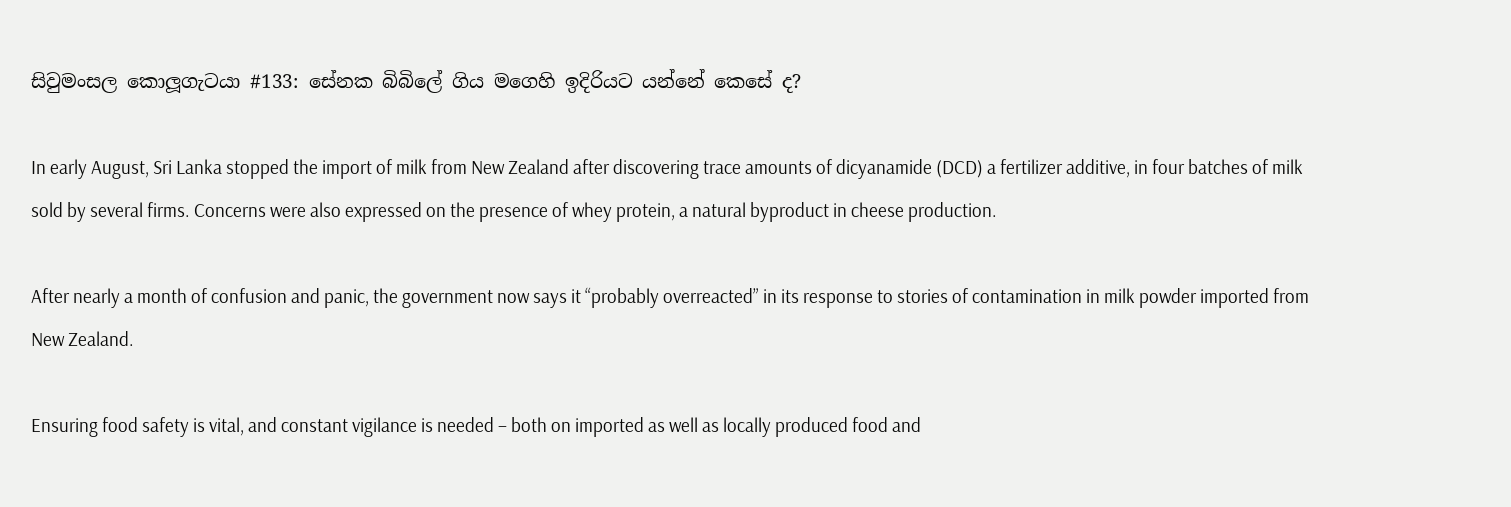සිවුමංසල කොලූගැටයා #133: සේනක බිබිලේ ගිය මගෙහි ඉදිරියට යන්නේ කෙසේ ද?

In early August, Sri Lanka stopped the import of milk from New Zealand after discovering trace amounts of dicyanamide (DCD) a fertilizer additive, in four batches of milk sold by several firms. Concerns were also expressed on the presence of whey protein, a natural byproduct in cheese production.

After nearly a month of confusion and panic, the government now says it “probably overreacted” in its response to stories of contamination in milk powder imported from New Zealand.

Ensuring food safety is vital, and constant vigilance is needed – both on imported as well as locally produced food and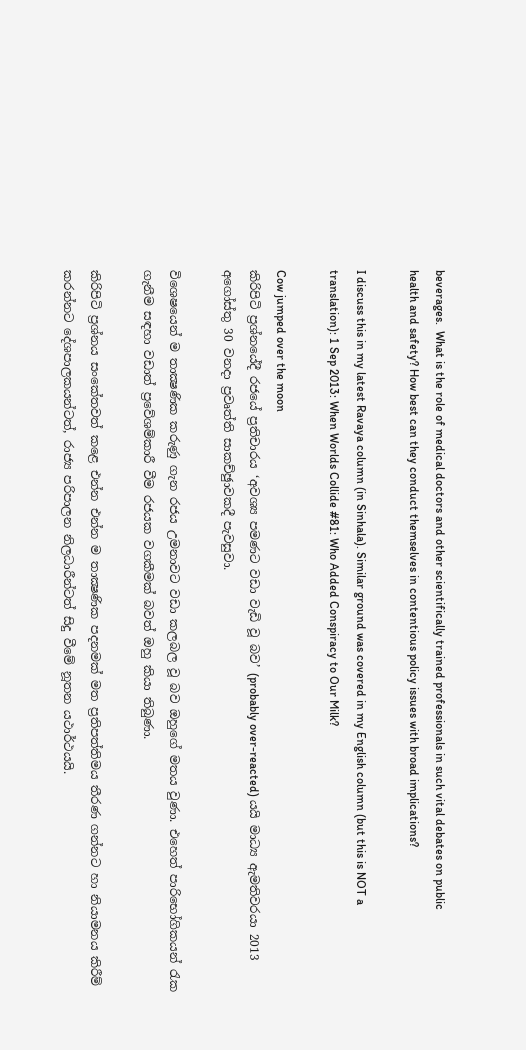beverages.  What is the role of medical doctors and other scientifically trained professionals in such vital debates on public health and safety? How best can they conduct themselves in contentious policy issues with broad implications?

I discuss this in my latest Ravaya column (in Sinhala). Similar ground was covered in my English column (but this is NOT a translation): 1 Sep 2013: When Worlds Collide #81: Who Added Conspiracy to Our Milk?

Cow jumped over the moon
කිරිපිටි ප්‍රශ්නයේදී රජයේ ප්‍රතිචාරය ‘අවශ්‍ය පමණට වඩා වැඩි වූ බව’ (probably over-reacted) යයි මාධ්‍ය ඇමතිවරයා 2013 අගෝස්තු 30 වනදා ප්‍රවෘත්ති සාකච්ඡුාවකදී පැවසුවා.

විශෙෂයෙන් ම තාක්‍ෂණික කරුණු ගැන රජය උමනාවට වඩා කලබල වූ බව ඔහුගේ මතය වුණා. එහෙත් පාරිභෝගිකයන් රැක ගැනීම සඳහා වඩාත් ප්‍රවේශම්කාරී වීම රජයක වගකීමක් බවත් ඔහු කියා තිබුණා.

කිරිපිටි ප්‍රශ්නය සංකේතවත් කළෙ එන්න එන්න ම තාක්‍ෂණික පදනමක් මත ප්‍රතිපත්තිමය තීරණ ගන්නට හා නියාමනය කිරීම් කරන්නට දේශපාලකයන්ටත්, රාජ්‍ය පරිපාලන නිලධාරීන්ටත් සිදු වීමේ නූතන යථාර්ථයයි.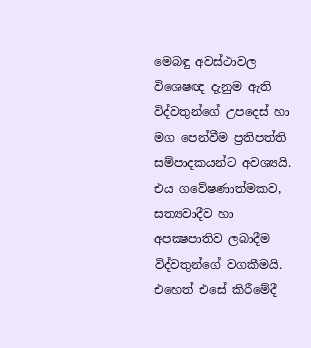මෙබඳු අවස්ථාවල විශෙෂඥ දැනුම ඇති විද්වතුන්ගේ උපදෙස් හා මග පෙන්වීම ප්‍රතිපත්ති සම්පාදකයන්ට අවශ්‍යයි. එය ගවේෂණාත්මකව, සත්‍යවාදීව හා අපක්‍ෂපාතිව ලබාදීම විද්වතුන්ගේ වගකීමයි. එහෙත් එසේ කිරීමේදී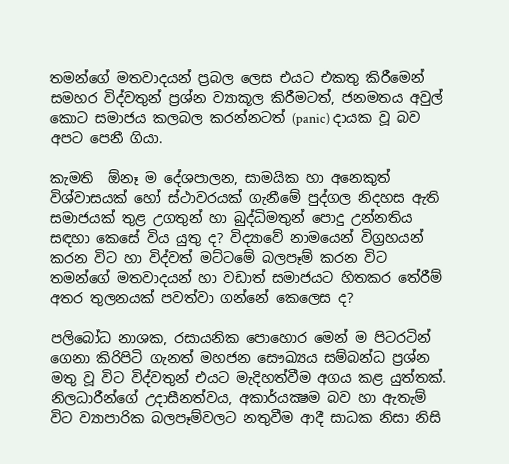තමන්ගේ මතවාදයන් ප්‍රබල ලෙස එයට එකතු කිරීමෙන් සමහර විද්වතුන් ප්‍රශ්න ව්‍යාකූල කිරීමටත්, ජනමතය අවුල් කොට සමාජය කලබල කරන්නටත් (panic) දායක වූ බව අපට පෙනී ගියා.

කැමති  ඕනෑ ම දේශපාලන, සාමයික හා අනෙකුත් විශ්වාසයක් හෝ ස්ථාවරයක් ගැනීමේ පුද්ගල නිදහස ඇති සමාජයක් තුළ උගතුන් හා බුද්ධිමතුන් පොදු උන්නතිය සඳහා කෙසේ විය යුතු ද? විද්‍යාවේ නාමයෙන් විග්‍රහයන් කරන විට හා විද්වත් මට්ටමේ බලපෑම් කරන විට තමන්ගේ මතවාදයන් හා වඩාත් සමාජයට හිතකර තේරීම් අතර තුලනයක් පවත්වා ගන්නේ කෙලෙස ද?

පලිබෝධ නාශක, රසායනික පොහොර මෙන් ම පිටරටින් ගෙනා කිරිපිටි ගැනත් මහජන සෞඛ්‍යය සම්බන්ධ ප්‍රශ්න මතු වූ විට විද්වතුන් එයට මැදිහත්වීම අගය කළ යුත්තක්. නිලධාරීන්ගේ උදාසීනත්වය, අකාර්යක්‍ෂම බව හා ඇතැම් විට ව්‍යාපාරික බලපෑම්වලට නතුවීම ආදී සාධක නිසා නිසි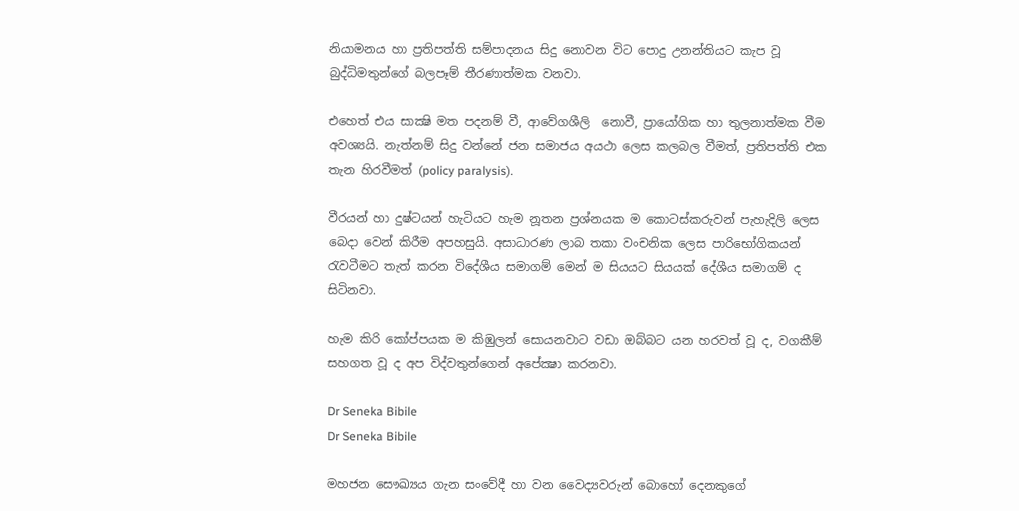නියාමනය හා ප්‍රතිපත්ති සම්පාදනය සිදු නොවන විට පොදු උනන්තියට කැප වූ බුද්ධිමතුන්ගේ බලපෑම් තීරණාත්මක වනවා.

එහෙත් එය සාක්‍ෂි මත පදනම් වී, ආවේගශීලි  නොවී, ප්‍රායෝගික හා තුලනාත්මක වීම අවශ්‍යයි. නැත්නම් සිදු වන්නේ ජන සමාජය අයථා ලෙස කලබල වීමත්, ප්‍රතිපත්ති එක තැන හිරවීමත් (policy paralysis).

වීරයන් හා දුෂ්ටයන් හැටියට හැම නූතන ප්‍රශ්නයක ම කොටස්කරුවන් පැහැදිලි ලෙස බෙදා වෙන් කිරීම අපහසුයි. අසාධාරණ ලාබ තකා වංචනික ලෙස පාරිභෝගිකයන් රැවටීමට තැත් කරන විදේශීය සමාගම් මෙන් ම සියයට සියයක් දේශීය සමාගම් ද සිටිනවා.

හැම කිරි කෝප්පයක ම කිඹුලන් සොයනවාට වඩා ඔබ්බට යන හරවත් වූ ද, වගකීම් සහගත වූ ද අප විද්වතුන්ගෙන් අපේක්‍ෂා කරනවා.

Dr Seneka Bibile
Dr Seneka Bibile

මහජන සෞඛ්‍යය ගැන සංවේදී හා වන වෛද්‍යවරුන් බොහෝ දෙනකුගේ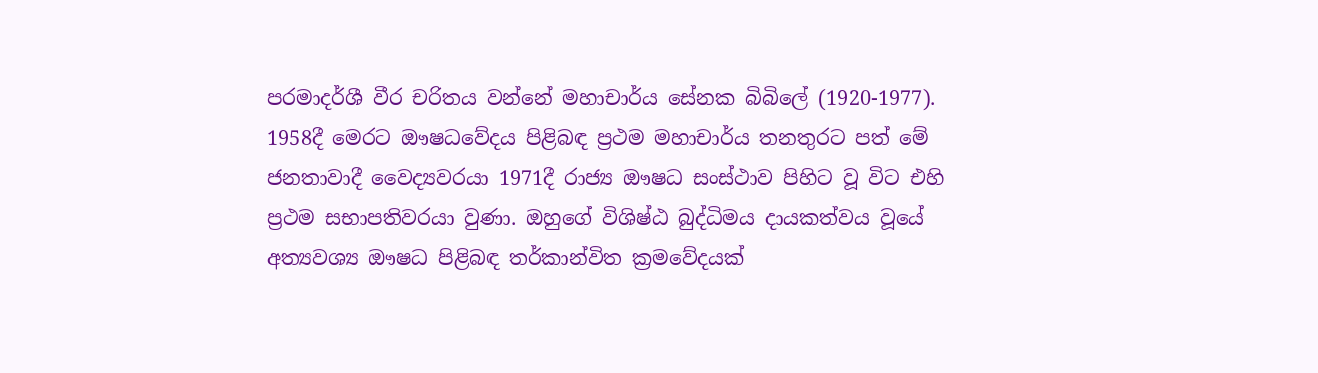පරමාදර්ශී වීර චරිතය වන්නේ මහාචාර්ය සේනක බිබිලේ (1920-1977). 1958දී මෙරට ඖෂධවේදය පිළිබඳ ප්‍රථම මහාචාර්ය තනතුරට පත් මේ ජනතාවාදී වෛද්‍යවරයා 1971දී රාජ්‍ය ඖෂධ සංස්ථාව පිහිට වූ විට එහි ප්‍රථම සභාපතිවරයා වුණා. ඔහුගේ විශිෂ්ඨ බුද්ධිමය දායකත්වය වූයේ අත්‍යවශ්‍ය ඖෂධ පිළිබඳ තර්කාන්විත ක්‍රමවේදයක්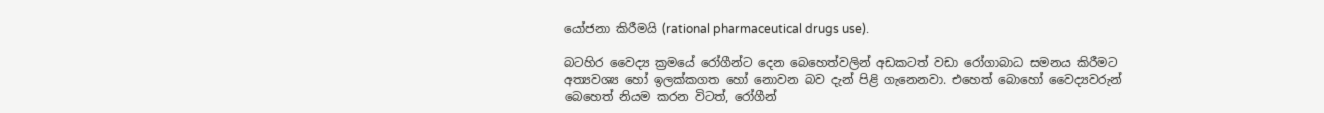යෝජනා කිරීමයි (rational pharmaceutical drugs use).

බටහිර වෛද්‍ය ක්‍රමයේ රෝගීන්ට දෙන බෙහෙත්වලින් අඩකටත් වඩා රෝගාබාධ සමනය කිරීමට අත්‍යවශ්‍ය හෝ ඉලක්කගත හෝ නොවන බව දැන් පිළි ගැනෙනවා. එහෙත් බොහෝ වෛද්‍යවරුන් බෙහෙත් නියම කරන විටත්, රෝගීන්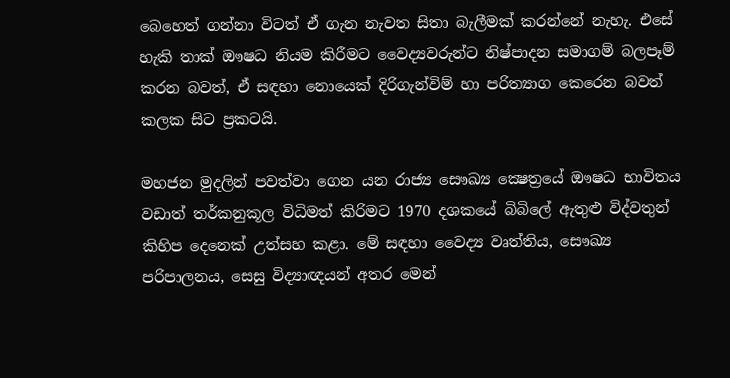බෙහෙත් ගන්නා විටත් ඒ ගැන නැවත සිතා බැලීමක් කරන්නේ නැහැ. එසේ හැකි තාක් ඖෂධ නියම කිරීමට වෛද්‍යවරුන්ට නිෂ්පාදන සමාගම් බලපෑම් කරන බවත්, ඒ සඳහා නොයෙක් දිරිගැන්විම් හා පරිත්‍යාග කෙරෙන බවත් කලක සිට ප්‍රකටයි.

මහජන මුදලින් පවත්වා ගෙන යන රාජ්‍ය සෞඛ්‍ය ක්‍ෂෙත්‍රයේ ඖෂධ භාවිතය වඩාත් තර්කනුකූල විධිමත් කිරිමට 1970 දශකයේ බිබිලේ ඇතුළු විද්වතුන් කිහිප දෙනෙක් උත්සහ කළා. මේ සඳහා වෛද්‍ය වෘත්තිය, සෞඛ්‍ය පරිපාලනය, සෙසු විද්‍යාඥයන් අතර මෙන්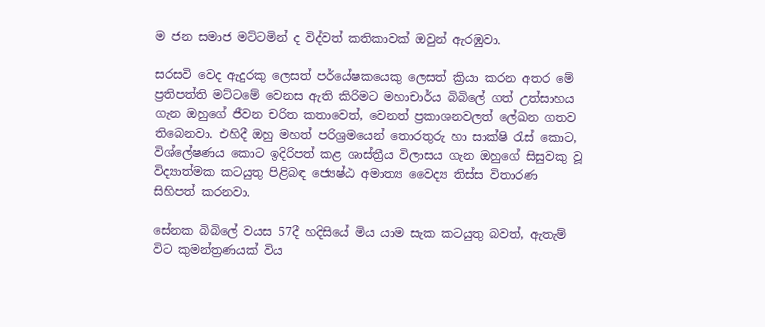ම ජන සමාජ මට්ටමින් ද විද්වත් කතිකාවක් ඔවුන් ඇරඹුවා.

සරසවි වෙද ඇදුරකු ලෙසත් පර්යේෂකයෙකු ලෙසත් ක්‍රියා කරන අතර මේ ප්‍රතිපත්ති මට්ටමේ වෙනස ඇති කිරිමට මහාචාර්ය බිබිලේ ගත් උත්සාහය ගැන ඔහුගේ ජීවන චරිත කතාවෙත්, වෙනත් ප්‍රකාශනවලත් ලේඛන ගතව තිබෙනවා. එහිදී ඔහු මහත් පරිශ්‍රමයෙන් තොරතුරු හා සාක්ෂි රැස් කොට, විශ්ලේෂණය කොට ඉදිරිපත් කළ ශාස්ත්‍රීය විලාසය ගැන ඔහුගේ සිසුවකු වූ විද්‍යාත්මක කටයුතු පිළිබඳ ජ්‍යෙෂ්ඨ අමාත්‍ය වෛද්‍ය තිස්ස විතාරණ සිහිපත් කරනවා.

සේනක බිබිලේ වයස 57දී හදිසියේ මිය යාම සැක කටයුතු බවත්, ඇතැම් විට කුමන්ත්‍රණයක් විය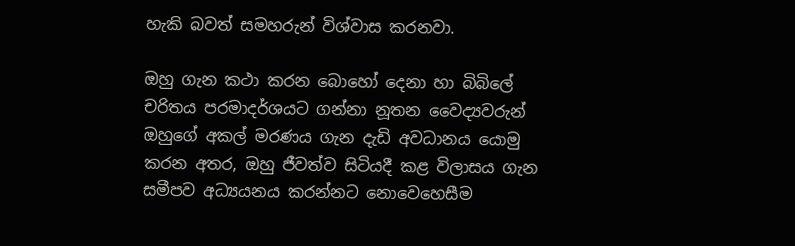හැකි බවත් සමහරුන් විශ්වාස කරනවා.

ඔහු ගැන කථා කරන බොහෝ දෙනා හා බිබිලේ චරිතය පරමාදර්ශයට ගන්නා නූතන වෛද්‍යවරුන් ඔහුගේ අකල් මරණය ගැන දැඩි අවධානය යොමු කරන අතර, ඔහු ජීවත්ව සිටියදී කළ විලාසය ගැන සමීපව අධ්‍යයනය කරන්නට නොවෙහෙසීම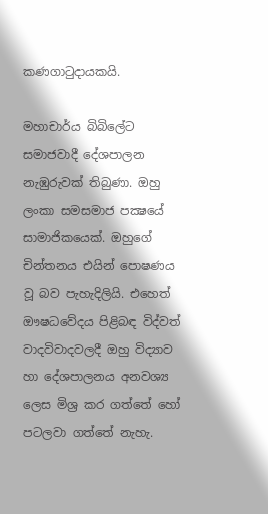කණගාටුදායකයි.

මහාචාර්ය බිබිලේට සමාජවාදී දේශපාලන නැඹුරුවක් තිබුණා. ඔහු ලංකා සමසමාජ පක්‍ෂයේ සාමාජිකයෙක්. ඔහුගේ චින්තනය එයින් පොෂණය වූ බව පැහැදිලියි. එහෙත් ඖෂධවේදය පිළිබඳ විද්වත් වාදවිවාදවලදී ඔහු විද්‍යාව හා දේශපාලනය අනවශ්‍ය ලෙස මිශ්‍ර කර ගත්තේ හෝ පටලවා ගත්තේ නැහැ.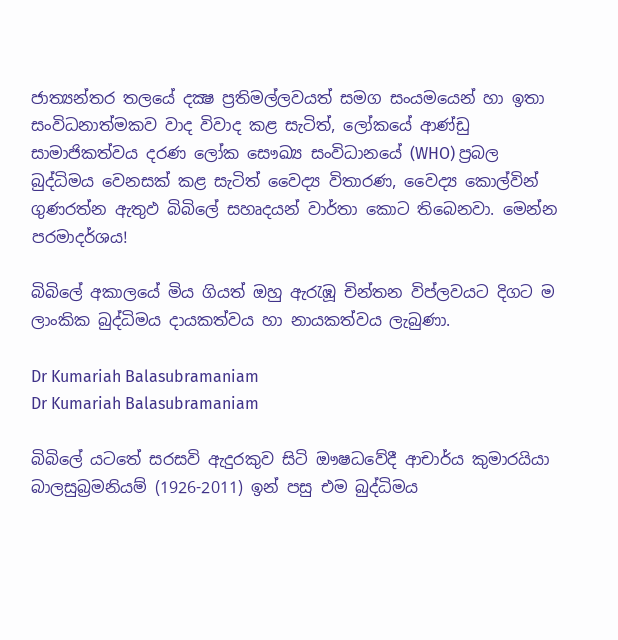ජාත්‍යන්තර තලයේ දක්‍ෂ ප්‍රතිමල්ලවයත් සමග සංයමයෙන් හා ඉතා සංවිධනාත්මකව වාද විවාද කළ සැටිත්, ලෝකයේ ආණ්ඩු සාමාජිකත්වය දරණ ලෝක සෞඛ්‍ය සංවිධානයේ (WHO) ප්‍රබල බුද්ධිමය වෙනසක් කළ සැටිත් වෛද්‍ය විතාරණ, වෛද්‍ය කොල්වින් ගුණරත්න ඇතුඵ බිබිලේ සහෘදයන් වාර්තා කොට තිබෙනවා. මෙන්න පරමාදර්ශය!

බිබිලේ අකාලයේ මිය ගියත් ඔහු ඇරැඹූ චින්තන විප්ලවයට දිගට ම ලාංකික බුද්ධිමය දායකත්වය හා නායකත්වය ලැබුණා.

Dr Kumariah Balasubramaniam
Dr Kumariah Balasubramaniam

බිබිලේ යටතේ සරසවි ඇදුරකුව සිටි ඖෂධවේදී ආචාර්ය කුමාරයියා බාලසුබ්‍රමනියම් (1926-2011) ඉන් පසු එම බුද්ධිමය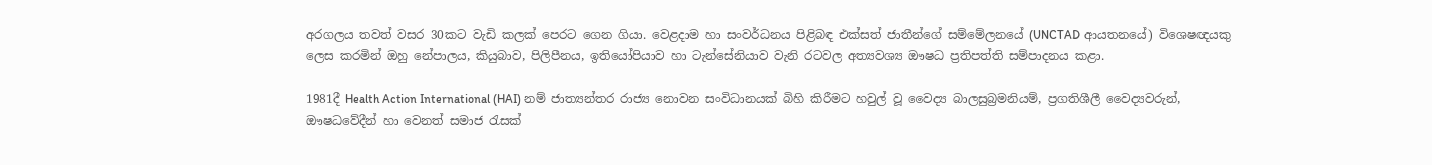අරගලය තවත් වසර 30කට වැඩි කලක් පෙරට ගෙන ගියා. වෙළදාම හා සංවර්ධනය පිළිබඳ එක්සත් ජාතීන්ගේ සම්මේලනයේ (UNCTAD ආයතනයේ) විශෙෂඥයකු ලෙස කරමින් ඔහු නේපාලය, කියුබාව, පිලිපීනය, ඉතියෝපියාව හා ටැන්සේනියාව වැනි රටවල අත්‍යවශ්‍ය ඖෂධ ප්‍රතිපත්ති සම්පාදනය කළා.

1981දී Health Action International (HAI) නම් ජාත්‍යන්තර රාජ්‍ය නොවන සංවිධානයක් බිහි කිරීමට හවුල් වූ වෛද්‍ය බාලසුබ්‍රමනියම්, ප්‍රගතිශීලී වෛද්‍යවරුන්, ඖෂධවේදීන් හා වෙනත් සමාජ රැසක්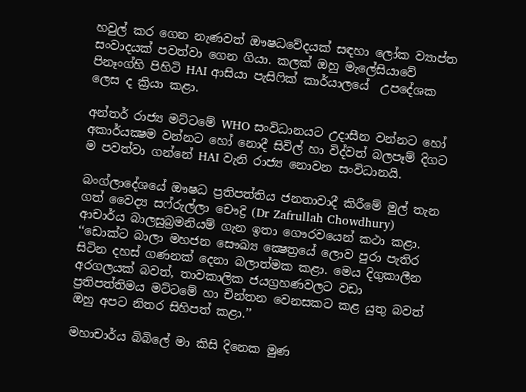හවුල් කර ගෙන නැණවත් ඖෂධවේදයක් සඳහා ලෝක ව්‍යාප්ත සංවාදයක් පවත්වා ගෙන ගියා. කලක් ඔහු මැලේසියාවේ පිනෑංග්හි පිහිටි HAI ආසියා පැසිෆික් කාර්යාලයේ  උපදේශක ලෙස ද ක්‍රියා කළා.

අන්තර් රාජ්‍ය මට්ටමේ WHO සංවිධානයට උදාසීන වන්නට හෝ අකාර්යක්‍ෂම වන්නට හෝ නොදී සිවිල් හා විද්වත් බලපෑම් දිගට ම පවත්වා ගන්නේ HAI වැනි රාජ්‍ය නොවන සංවිධානයි.

බංග්ලාදේශයේ ඖෂධ ප්‍රතිපත්තිය ජනතාවාදී කිරීමේ මුල් තැන ගත් වෛද්‍ය සෆ්රුල්ලා චෞද්‍රි (Dr Zafrullah Chowdhury) ආචාර්ය බාලසුබ්‍රමනියම් ගැන ඉතා ගෞරවයෙන් කථා කළා. ‘‘ඩොක්ට බාලා මහජන සෞඛ්‍ය ක්‍ෂෙත්‍රයේ ලොව පුරා පැතිර සිටින දහස් ගණනක් දෙනා බලාත්මක කළා. මෙය දිගුකාලීන අරගලයක් බවත්, තාවකාලික ජයග්‍රහණවලට වඩා ප්‍රතිපත්තිමය මට්ටමේ හා චින්තන වෙනසකට කළ යුතු බවත් ඔහු අපට නිතර සිහිපත් කළා.’’

මහාචාර්ය බිබිලේ මා කිසි දිනෙක මුණ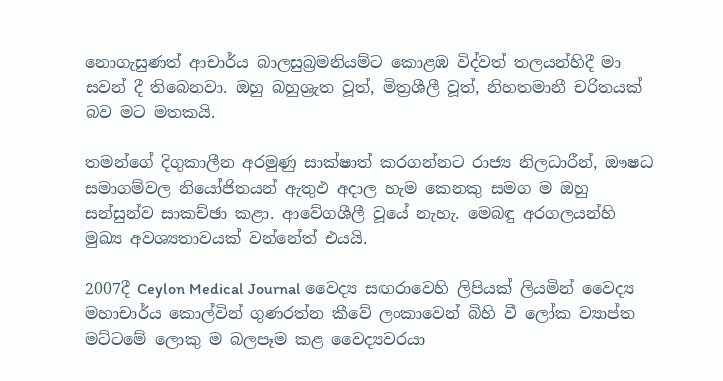නොගැසුණත් ආචාර්ය බාලසුබ්‍රමනියම්ට කොළඹ විද්වත් තලයන්හිදී මා සවන් දී තිබෙනවා. ඔහු බහුශ්‍රැත වූත්, මිත්‍රශීලී වූත්, නිහතමානී චරිතයක් බව මට මතකයි.

තමන්ගේ දිගුකාලීන අරමුණු සාක්ෂාත් කරගන්නට රාජ්‍ය නිලධාරීන්, ඖෂධ සමාගම්වල නියෝජිතයන් ඇතුඵ අදාල හැම කෙනකු සමග ම ඔහු සන්සුන්ව සාකච්ඡා කළා. ආවේගශීලී වූයේ නැහැ. මෙබඳු අරගලයන්හි මුඛ්‍ය අවශ්‍යතාවයක් වන්නේත් එයයි.

2007දී Ceylon Medical Journal වෛද්‍ය සඟරාවෙහි ලිපියක් ලියමින් වෛද්‍ය මහාචාර්ය කොල්වින් ගුණරත්න කීවේ ලංකාවෙන් බිහි වී ලෝක ව්‍යාප්ත මට්ටමේ ලොකු ම බලපෑම කළ වෛද්‍යවරයා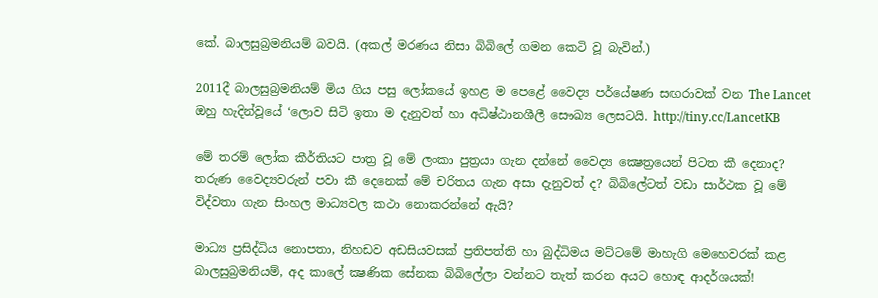කේ. බාලසුබ්‍රමනියම් බවයි. (අකල් මරණය නිසා බිබිලේ ගමන කෙටි වූ බැවින්.)

2011දී බාලසුබ්‍රමනියම් මිය ගිය පසු ලෝකයේ ඉහළ ම පෙළේ වෛද්‍ය පර්යේෂණ සඟරාවක් වන The Lancet ඔහු හැදින්වූයේ ‘ලොව සිටි ඉතා ම දැනුවත් හා අධිෂ්ඨානශීලී සෞඛ්‍ය ලෙසටයි. http://tiny.cc/LancetKB

මේ තරම් ලෝක කීර්තියට පාත්‍ර වූ මේ ලංකා පුත්‍රයා ගැන දන්නේ වෛද්‍ය ක්‍ෂෙත්‍රයෙන් පිටත කී දෙනාද? තරුණ වෛද්‍යවරුන් පවා කී දෙනෙක් මේ චරිතය ගැන අසා දැනුවත් ද? බිබිලේටත් වඩා සාර්ථක වූ මේ විද්වතා ගැන සිංහල මාධ්‍යවල කථා නොකරන්නේ ඇයි?

මාධ්‍ය ප්‍රසිද්ධිය නොපතා, නිහඩව අඩසියවසක් ප්‍රතිපත්ති හා බුද්ධිමය මට්ටමේ මාහැගි මෙහෙවරක් කළ බාලසුබ්‍රමනියම්, අද කාලේ ක්‍ෂණික සේනක බිබිලේලා වන්නට තැත් කරන අයට හොඳ ආදර්ශයක්!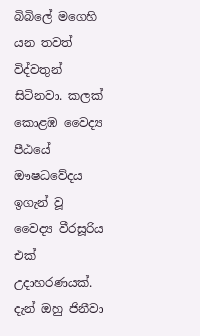බිබිලේ මගෙහි යන තවත් විද්වතුන් සිටිනවා. කලක් කොළඹ වෛද්‍ය පීඨයේ ඖෂධවේදය ඉගැන් වූ වෛද්‍ය වීරසූරිය එක් උදාහරණයක්. දැන් ඔහු ජිනීවා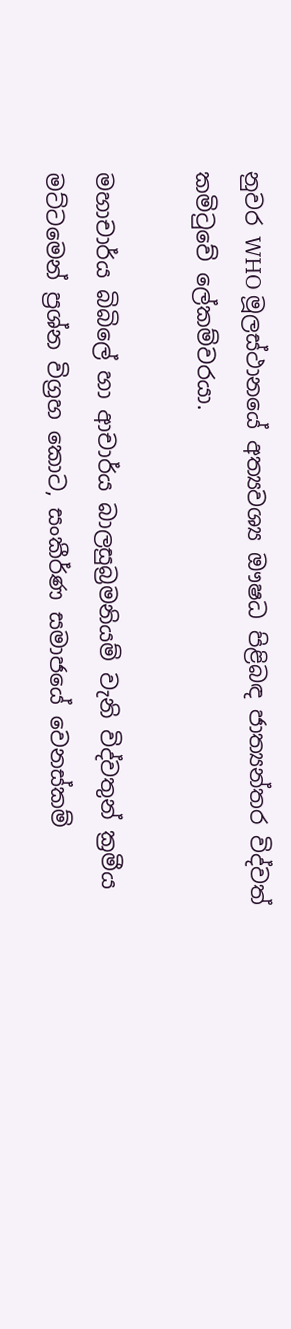නුවර WHO මූලස්ථානයේ අත්‍යවශ්‍ය ඖෂධ පිළිබඳ ජාත්‍යන්තර විද්වත් කමිටුවේ ලේකම්වරයා.

මහාචාර්ය බිබිලේ හා ආචාර්ය බාලසුබ්‍රමනියම් වැනි විද්වතුන් ක්‍රමීය මට්ටමෙන් ප්‍රශ්න විග්‍රහ කොට, සංකීර්ණ සමාජයේ වෙනස්කම්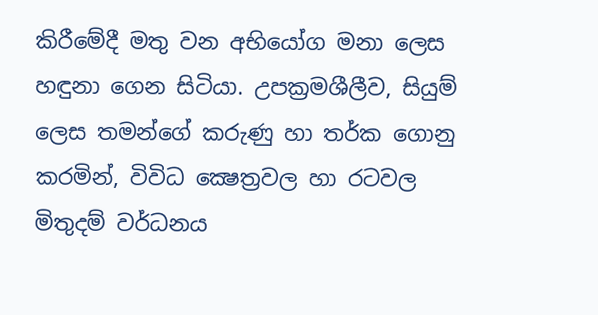කිරීමේදී මතු වන අභියෝග මනා ලෙස හඳුනා ගෙන සිටියා. උපක්‍රමශීලීව, සියුම් ලෙස තමන්ගේ කරුණු හා තර්ක ගොනු කරමින්, විවිධ ක්‍ෂෙත්‍රවල හා රටවල මිතුදම් වර්ධනය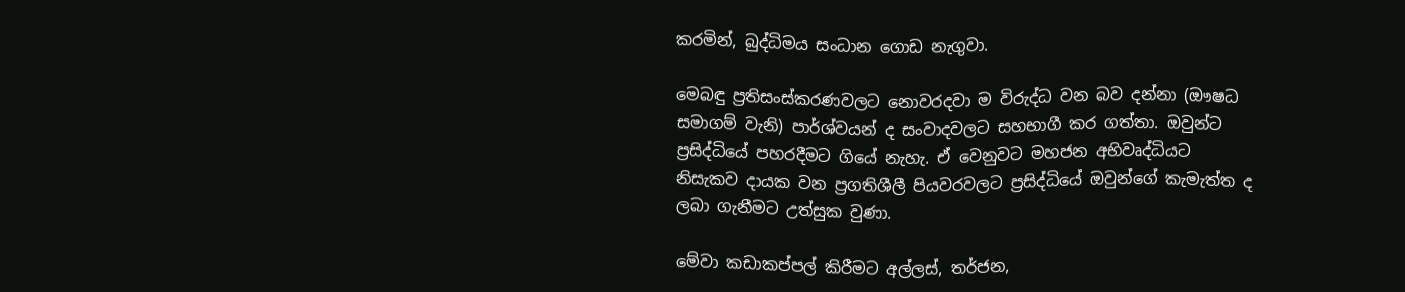කරමින්, බුද්ධිමය සංධාන ගොඩ නැගුවා.

මෙබඳු ප්‍රතිසංස්කරණවලට නොවරදවා ම විරුද්ධ වන බව දන්නා (ඖෂධ සමාගම් වැනි) පාර්ශ්වයන් ද සංවාදවලට සහභාගී කර ගත්තා. ඔවුන්ට ප්‍රසිද්ධියේ පහරදීමට ගියේ නැහැ. ඒ වෙනුවට මහජන අභිවෘද්ධියට නිසැකව දායක වන ප්‍රගතිශීලී පියවරවලට ප්‍රසිද්ධියේ ඔවුන්ගේ කැමැත්ත ද ලබා ගැනීමට උත්සුක වුණා.

මේවා කඩාකප්පල් කිරීමට අල්ලස්, තර්ජන,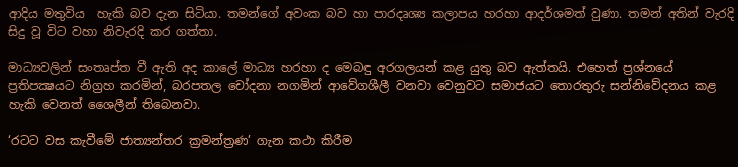ආදිය මතුවිය  හැකි බව දැන සිටියා. තමන්ගේ අවංක බව හා පාරදෘශ්‍ය කලාපය හරහා ආදර්ශමත් වුණා. තමන් අතින් වැරදි සිදු වූ විට වහා නිවැරදි කර ගත්තා.

මාධ්‍යවලින් සංතෘප්ත වී ඇති අද කාලේ මාධ්‍ය හරහා ද මෙබඳු අරගලයන් කළ යුතු බව ඇත්තයි. එහෙත් ප්‍රශ්නයේ ප්‍රතිපක්‍ෂයට නිග්‍රහ කරමින්, බරපතල චෝදනා නගමින් ආවේගශීලී වනවා වෙනුවට සමාජයට තොරතුරු සන්නිවේදනය කළ හැකි වෙනත් ශෛලීන් තිබෙනවා.

‘රටට වස කැවීමේ ජාත්‍යන්තර ක්‍රමන්ත්‍රණ’ ගැන කථා කිරීම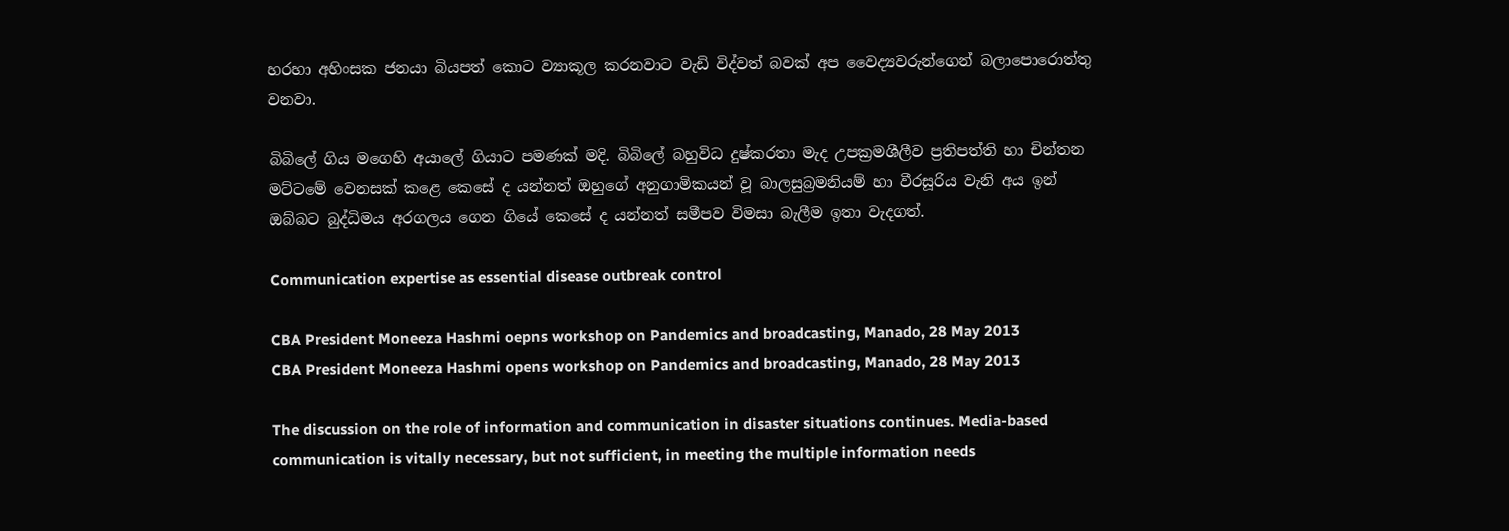හරහා අහිංසක ජනයා බියපත් කොට ව්‍යාකූල කරනවාට වැඩි විද්වත් බවක් අප වෛද්‍යවරුන්ගෙන් බලාපොරොත්තු වනවා.

බිබිලේ ගිය මගෙහි අයාලේ ගියාට පමණක් මදි. බිබිලේ බහුවිධ දුෂ්කරතා මැද උපක්‍රමශීලීව ප්‍රතිපත්ති හා චින්තන මට්ටමේ වෙනසක් කළෙ කෙසේ ද යන්නත් ඔහුගේ අනුගාමිකයන් වූ බාලසුබ්‍රමනියම් හා වීරසූරිය වැනි අය ඉන් ඔබ්බට බුද්ධිමය අරගලය ගෙන ගියේ කෙසේ ද යන්නත් සමීපව විමසා බැලීම ඉතා වැදගත්.

Communication expertise as essential disease outbreak control

CBA President Moneeza Hashmi oepns workshop on Pandemics and broadcasting, Manado, 28 May 2013
CBA President Moneeza Hashmi opens workshop on Pandemics and broadcasting, Manado, 28 May 2013

The discussion on the role of information and communication in disaster situations continues. Media-based communication is vitally necessary, but not sufficient, in meeting the multiple information needs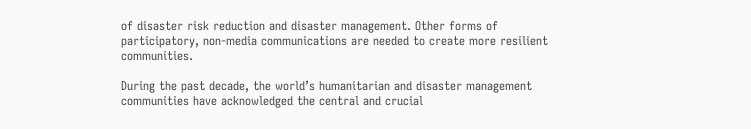of disaster risk reduction and disaster management. Other forms of participatory, non-media communications are needed to create more resilient communities.

During the past decade, the world’s humanitarian and disaster management communities have acknowledged the central and crucial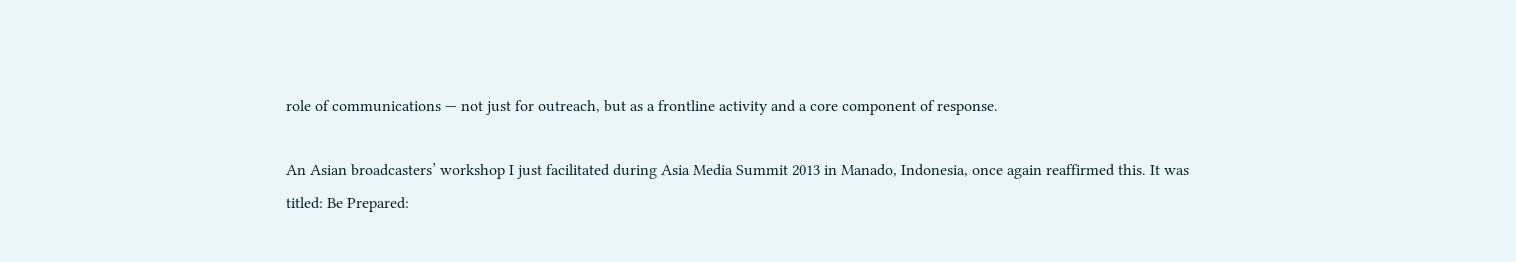role of communications — not just for outreach, but as a frontline activity and a core component of response.

An Asian broadcasters’ workshop I just facilitated during Asia Media Summit 2013 in Manado, Indonesia, once again reaffirmed this. It was titled: Be Prepared: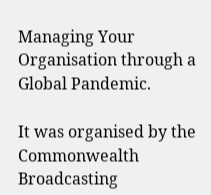Managing Your Organisation through a Global Pandemic.

It was organised by the Commonwealth Broadcasting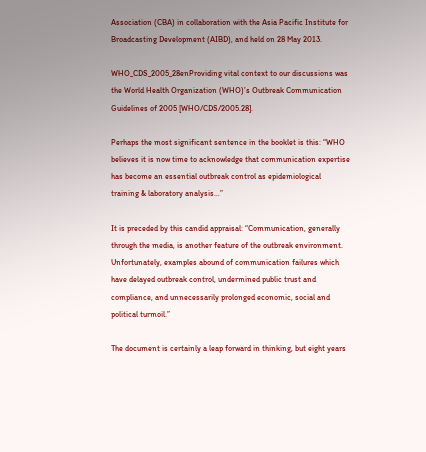Association (CBA) in collaboration with the Asia Pacific Institute for Broadcasting Development (AIBD), and held on 28 May 2013.

WHO_CDS_2005_28enProviding vital context to our discussions was the World Health Organization (WHO)’s Outbreak Communication Guidelines of 2005 [WHO/CDS/2005.28].

Perhaps the most significant sentence in the booklet is this: “WHO believes it is now time to acknowledge that communication expertise has become an essential outbreak control as epidemiological training & laboratory analysis…”

It is preceded by this candid appraisal: “Communication, generally through the media, is another feature of the outbreak environment. Unfortunately, examples abound of communication failures which have delayed outbreak control, undermined public trust and compliance, and unnecessarily prolonged economic, social and political turmoil.”

The document is certainly a leap forward in thinking, but eight years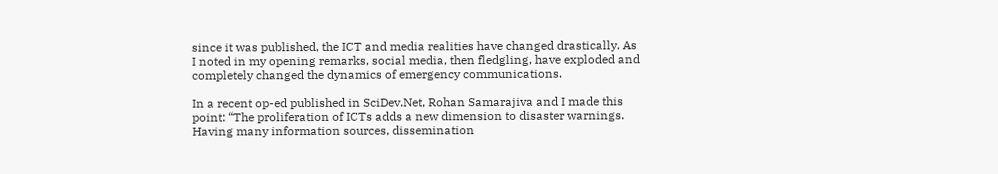since it was published, the ICT and media realities have changed drastically. As I noted in my opening remarks, social media, then fledgling, have exploded and completely changed the dynamics of emergency communications.

In a recent op-ed published in SciDev.Net, Rohan Samarajiva and I made this point: “The proliferation of ICTs adds a new dimension to disaster warnings. Having many information sources, dissemination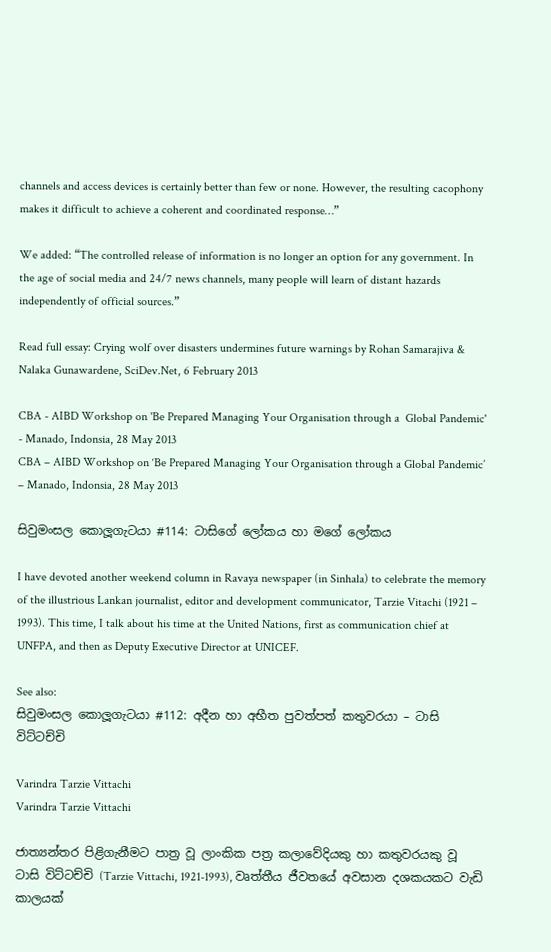channels and access devices is certainly better than few or none. However, the resulting cacophony makes it difficult to achieve a coherent and coordinated response…”

We added: “The controlled release of information is no longer an option for any government. In the age of social media and 24/7 news channels, many people will learn of distant hazards independently of official sources.”

Read full essay: Crying wolf over disasters undermines future warnings by Rohan Samarajiva & Nalaka Gunawardene, SciDev.Net, 6 February 2013

CBA - AIBD Workshop on 'Be Prepared Managing Your Organisation through a  Global Pandemic' - Manado, Indonsia, 28 May 2013
CBA – AIBD Workshop on ‘Be Prepared Managing Your Organisation through a Global Pandemic’ – Manado, Indonsia, 28 May 2013

සිවුමංසල කොලූගැටයා #114: ටාසිගේ ලෝකය හා මගේ ලෝකය

I have devoted another weekend column in Ravaya newspaper (in Sinhala) to celebrate the memory of the illustrious Lankan journalist, editor and development communicator, Tarzie Vitachi (1921 – 1993). This time, I talk about his time at the United Nations, first as communication chief at UNFPA, and then as Deputy Executive Director at UNICEF.

See also:
සිවුමංසල කොලූගැටයා #112: අදීන හා අභීත පුවත්පත් කතුවරයා – ටාසි විට්ටච්චි

Varindra Tarzie Vittachi
Varindra Tarzie Vittachi

ජාත්‍යන්තර පිළිගැනීමට පාත්‍ර වූ ලාංකික පත්‍ර කලාවේදියකු හා කතුවරයකු වූ ටාසි විට්ටච්චි (Tarzie Vittachi, 1921-1993), වෘත්තීය ජීවතයේ අවසාන දශකයකට වැඩි කාලයක්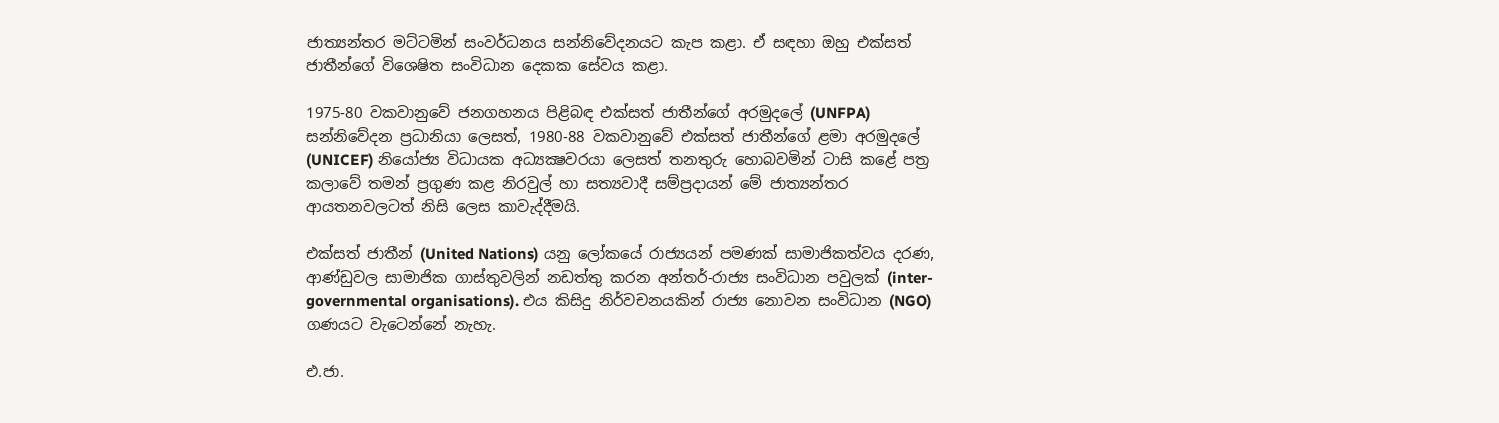ජාත්‍යන්තර මට්ටමින් සංවර්ධනය සන්නිවේදනයට කැප කළා. ඒ සඳහා ඔහු එක්සත් ජාතීන්ගේ විශෙෂිත සංවිධාන දෙකක සේවය කළා.

1975-80 වකවානුවේ ජනගහනය පිළිබඳ එක්සත් ජාතීන්ගේ අරමුදලේ (UNFPA) සන්නිවේදන ප්‍රධානියා ලෙසත්, 1980-88 වකවානුවේ එක්සත් ජාතීන්ගේ ළමා අරමුදලේ (UNICEF) නියෝජ්‍ය විධායක අධ්‍යක්‍ෂවරයා ලෙසත් තනතුරු හොබවමින් ටාසි කළේ පත්‍ර කලාවේ තමන් ප්‍රගුණ කළ නිරවුල් හා සත්‍යවාදී සම්ප්‍රදායන් මේ ජාත්‍යන්තර ආයතනවලටත් නිසි ලෙස කාවැද්දීමයි.

එක්සත් ජාතීන් (United Nations) යනු ලෝකයේ රාජ්‍යයන් පමණක් සාමාජිකත්වය දරණ, ආණ්ඩුවල සාමාජික ගාස්තුවලින් නඩත්තු කරන අන්තර්-රාජ්‍ය සංවිධාන පවුලක් (inter-governmental organisations). එය කිසිදු නිර්වචනයකින් රාජ්‍ය නොවන සංවිධාන (NGO) ගණයට වැටෙන්නේ නැහැ.

එ.ජා.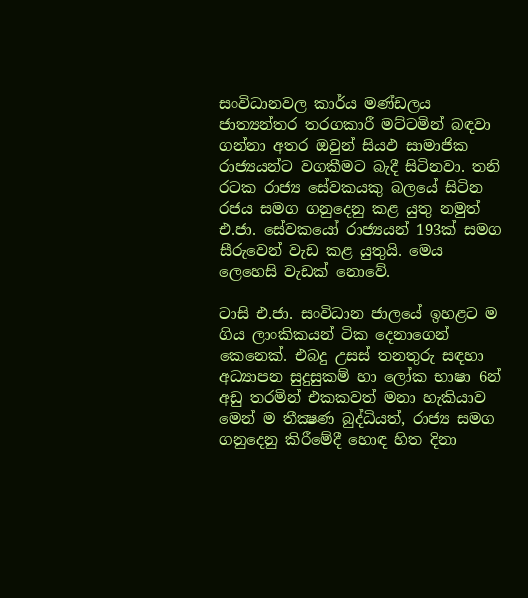සංවිධානවල කාර්ය මණ්ඩලය ජාත්‍යන්තර තරගකාරී මට්ටමින් බඳවා ගන්නා අතර ඔවුන් සියඵ සාමාජික රාජ්‍යයන්ට වගකීමට බැදී සිටිනවා. තනි රටක රාජ්‍ය සේවකයකු බලයේ සිටින රජය සමග ගනුදෙනු කළ යුතු නමුත් එ.ජා. සේවකයෝ රාජ්‍යයන් 193ක් සමග සීරුවෙන් වැඩ කළ යුතුයි. මෙය ලෙහෙසි වැඩක් නොවේ.

ටාසි එ.ජා. සංවිධාන ජාලයේ ඉහළට ම ගිය ලාංකිකයන් ටික දෙනාගෙන් කෙනෙක්. එබදු උසස් තනතුරු සඳහා අධ්‍යාපන සුදුසුකම් හා ලෝක භාෂා 6න් අඩු තරමින් එකකවත් මනා හැකියාව මෙන් ම තීක්‍ෂණ බුද්ධියත්, රාජ්‍ය සමග ගනුදෙනු කිරීමේදී හොඳ හිත දිනා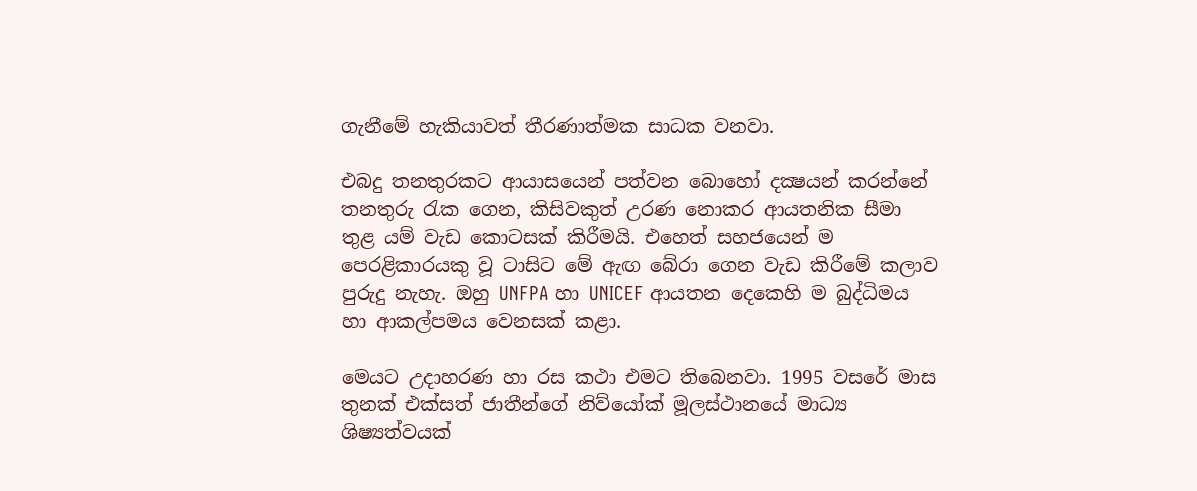ගැනීමේ හැකියාවත් තීරණාත්මක සාධක වනවා.

එබදු තනතුරකට ආයාසයෙන් පත්වන බොහෝ දක්‍ෂයන් කරන්නේ තනතුරු රැක ගෙන, කිසිවකුත් උරණ නොකර ආයතනික සීමා තුළ යම් වැඩ කොටසක් කිරීමයි. එහෙත් සහජයෙන් ම පෙරළිකාරයකු වූ ටාසිට මේ ඇඟ බේරා ගෙන වැඩ කිරීමේ කලාව පුරුදු නැහැ. ඔහු UNFPA හා UNICEF ආයතන දෙකෙහි ම බුද්ධිමය හා ආකල්පමය වෙනසක් කළා.

මෙයට උදාහරණ හා රස කථා එමට තිබෙනවා. 1995 වසරේ මාස තුනක් එක්සත් ජාතීන්ගේ නිව්යෝක් මූලස්ථානයේ මාධ්‍ය ශිෂ්‍යත්වයක්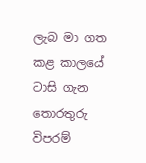ලැබ මා ගත කළ කාලයේ ටාසි ගැන තොරතුරු විපරම්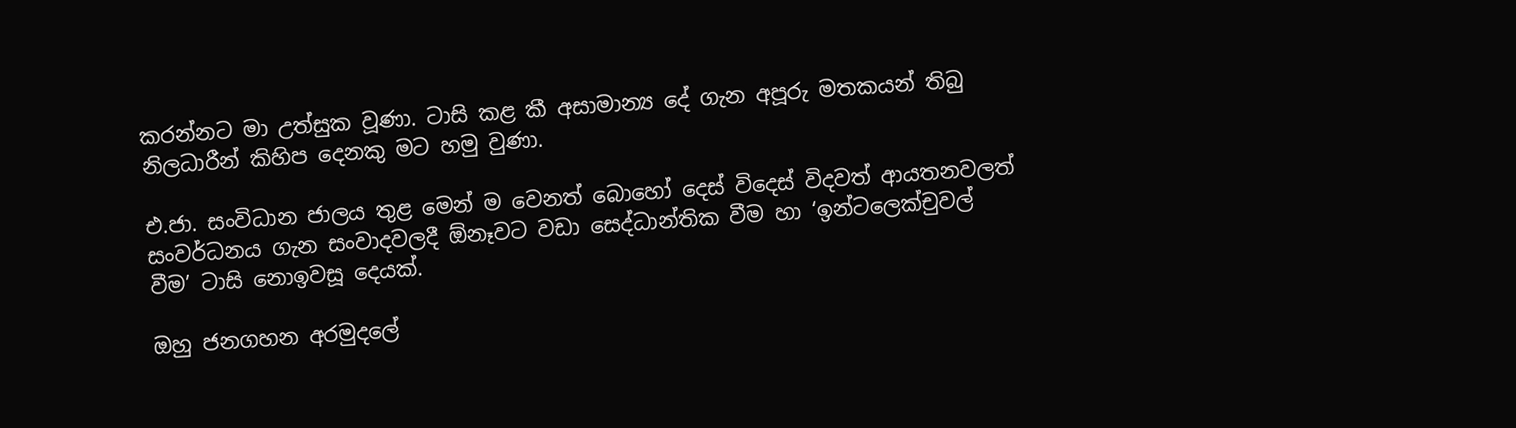කරන්නට මා උත්සුක වූණා. ටාසි කළ කී අසාමාන්‍ය දේ ගැන අපූරු මතකයන් තිබු නිලධාරීන් කිහිප දෙනකු මට හමු වුණා.

එ.ජා. සංවිධාන ජාලය තුළ මෙන් ම වෙනත් බොහෝ දෙස් විදෙස් විදවත් ආයතනවලත් සංවර්ධනය ගැන සංවාදවලදී ඕනෑවට වඩා සෙද්ධාන්තික වීම හා ‘ඉන්ටලෙක්චුවල් වීම’ ටාසි නොඉවසූ දෙයක්.

ඔහු ජනගහන අරමුදලේ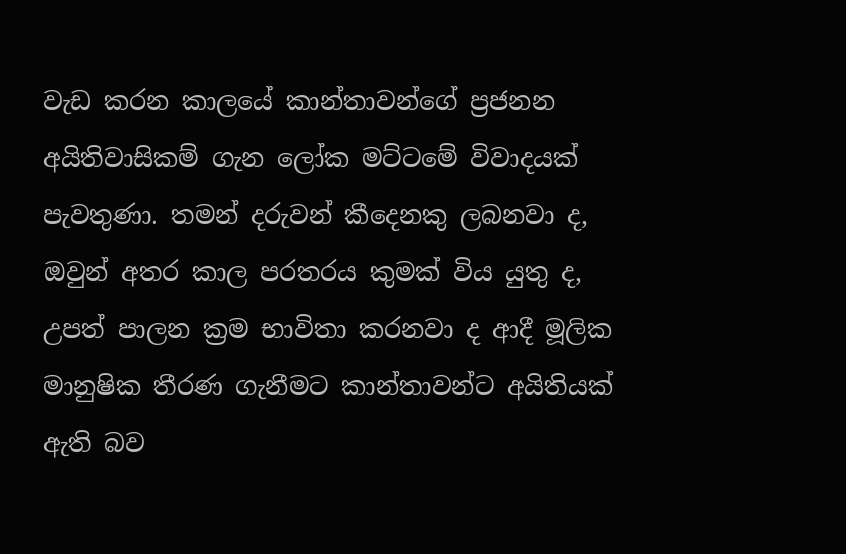වැඩ කරන කාලයේ කාන්තාවන්ගේ ප්‍රජනන අයිතිවාසිකම් ගැන ලෝක මට්ටමේ විවාදයක් පැවතුණා. තමන් දරුවන් කීදෙනකු ලබනවා ද, ඔවුන් අතර කාල පරතරය කුමක් විය යුතු ද, උපත් පාලන ක්‍රම භාවිතා කරනවා ද ආදී මූලික මානුෂික තීරණ ගැනීමට කාන්තාවන්ට අයිතියක් ඇති බව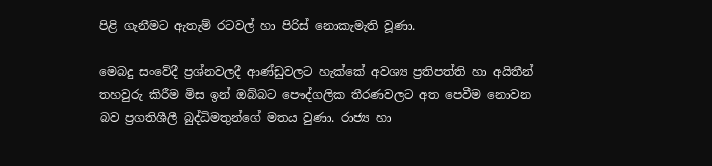පිළි ගැනීමට ඇතැම් රටවල් හා පිරිස් නොකැමැති වූණා.

මෙබදු සංවේදී ප්‍රශ්නවලදී ආණ්ඩුවලට හැක්කේ අවශ්‍ය ප්‍රතිපත්ති හා අයිතීන් තහවුරු කිරීම මිස ඉන් ඔබ්බට පෞද්ගලික තීරණවලට අත පෙවීම නොවන බව ප්‍රගතිශීලී බුද්ධිමතුන්ගේ මතය වුණා. රාජ්‍ය හා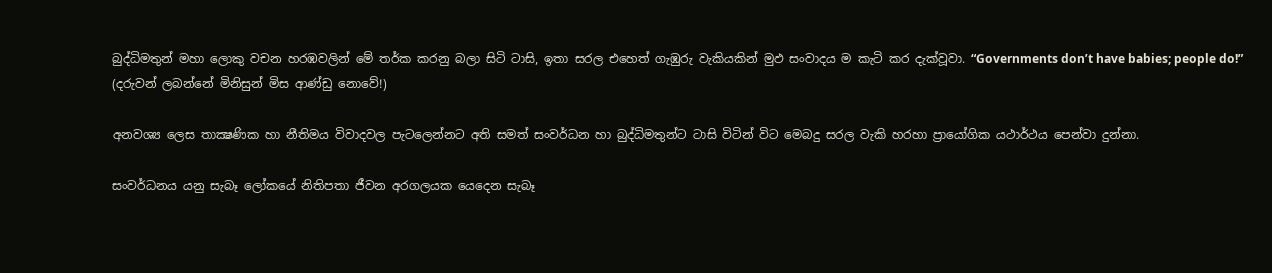බුද්ධිමතුන් මහා ලොකු වචන හරඹවලින් මේ තර්ක කරනු බලා සිටි ටාසි, ඉතා සරල එහෙත් ගැඹුරු වැකියකින් මුඵ සංවාදය ම කැටි කර දැක්වූවා. “Governments don’t have babies; people do!” (දරුවන් ලබන්නේ මිනිසුන් මිස ආණ්ඩු නොවේ!)

අනවශ්‍ය ලෙස තාක්‍ෂණික හා නීතිමය විවාදවල පැටලෙන්නට අති සමත් සංවර්ධන හා බුද්ධිමතුන්ට ටාසි විටින් විට මෙබදු සරල වැකි හරහා ප්‍රායෝගික යථාර්ථය පෙන්වා දුන්නා.

සංවර්ධනය යනු සැබෑ ලෝකයේ නිතිපතා ජීවන අරගලයක යෙදෙන සැබෑ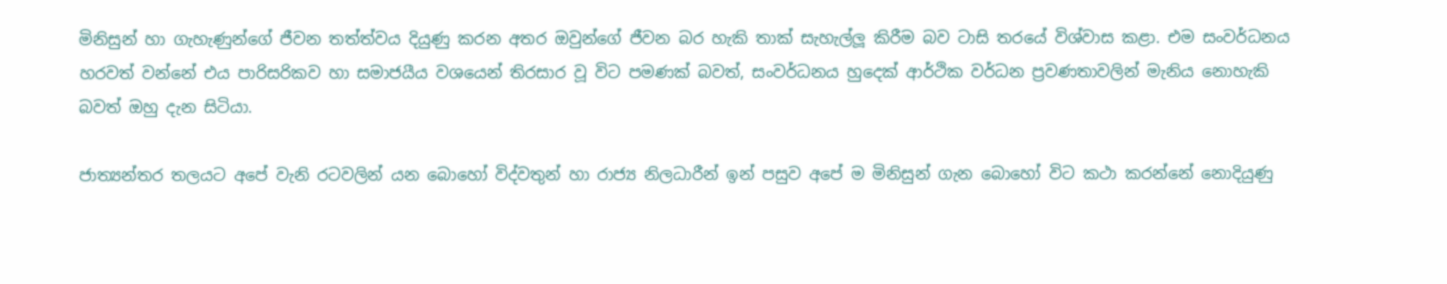මිනිසුන් හා ගැහැණුන්ගේ ජීවන තත්ත්වය දියුණු කරන අතර ඔවුන්ගේ ජීවන බර හැකි තාක් සැහැල්ලූ කිරීම බව ටාසි තරයේ විශ්වාස කළා. එම සංවර්ධනය හරවත් වන්නේ එය පාරිසරිකව හා සමාජයීය වශයෙන් තිරසාර වූ විට පමණක් බවත්, සංවර්ධනය හුදෙක් ආර්ථික වර්ධන ප්‍රවණතාවලින් මැනිය නොහැකි බවත් ඔහු දැන සිටියා.

ජාත්‍යන්තර තලයට අපේ වැනි රටවලින් යන බොහෝ විද්වතුන් හා රාජ්‍ය නිලධාරීන් ඉන් පසුව අපේ ම මිනිසුන් ගැන බොහෝ විට කථා කරන්නේ නොදියුණු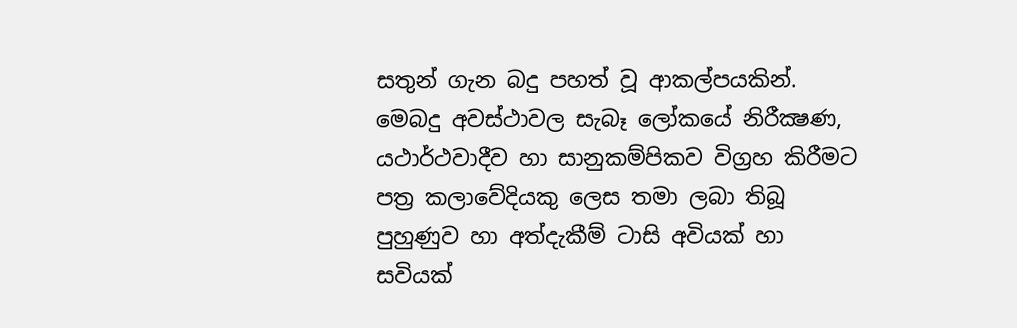සතුන් ගැන බදු පහත් වූ ආකල්පයකින්. මෙබදු අවස්ථාවල සැබෑ ලෝකයේ නිරීක්‍ෂණ, යථාර්ථවාදීව හා සානුකම්පිකව විග්‍රහ කිරීමට පත්‍ර කලාවේදියකු ලෙස තමා ලබා තිබූ පුහුණුව හා අත්දැකීම් ටාසි අවියක් හා සවියක්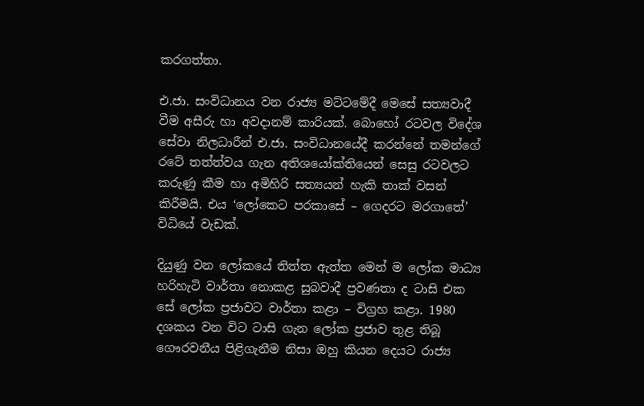කරගත්තා.

එ.ජා. සංවිධානය වන රාජ්‍ය මට්ටමේදී මෙසේ සත්‍යවාදී වීම අසීරු හා අවදානම් කාරියක්. බොහෝ රටවල විදේශ සේවා නිලධාරීන් එ.ජා. සංවිධානයේදී කරන්නේ තමන්ගේ රටේ තත්ත්වය ගැන අතිශයෝක්තියෙන් සෙසු රටවලට කරුණු කීම හා අමිහිරි සත්‍යයන් හැකි තාක් වසන් කිරීමයි. එය ‘ලෝකෙට පරකාසේ – ගෙදරට මරගාතේ’ විධියේ වැඩක්.

දියුණු වන ලෝකයේ තිත්ත ඇත්ත මෙන් ම ලෝක මාධ්‍ය හරිහැටි වාර්තා නොකළ සුබවාදී ප්‍රවණතා ද ටාසි එක සේ ලෝක ප්‍රජාවට වාර්තා කළා – විග්‍රහ කළා. 1980 දශකය වන විට ටාසි ගැන ලෝක ප්‍රජාව තුළ තිබූ ගෞරවනීය පිළිගැනීම නිසා ඔහු කියන දෙයට රාජ්‍ය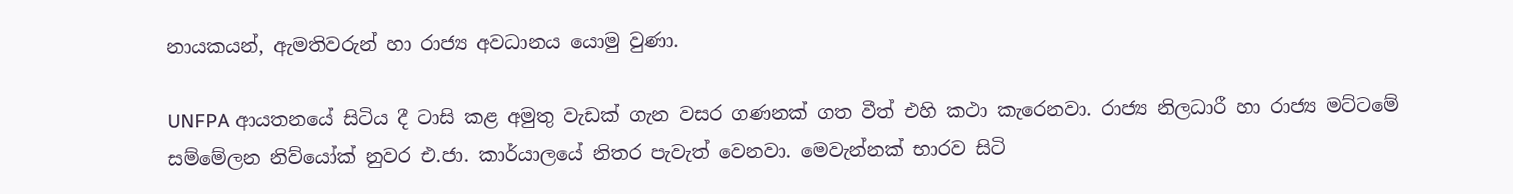නායකයන්, ඇමතිවරුන් හා රාජ්‍ය අවධානය යොමු වුණා.

UNFPA ආයතනයේ සිටිය දී ටාසි කළ අමුතු වැඩක් ගැන වසර ගණනක් ගත වීත් එහි කථා කැරෙනවා. රාජ්‍ය නිලධාරී හා රාජ්‍ය මට්ටමේ සම්මේලන නිව්යෝක් නුවර එ.ජා. කාර්යාලයේ නිතර පැවැත් වෙනවා. මෙවැන්නක් භාරව සිටි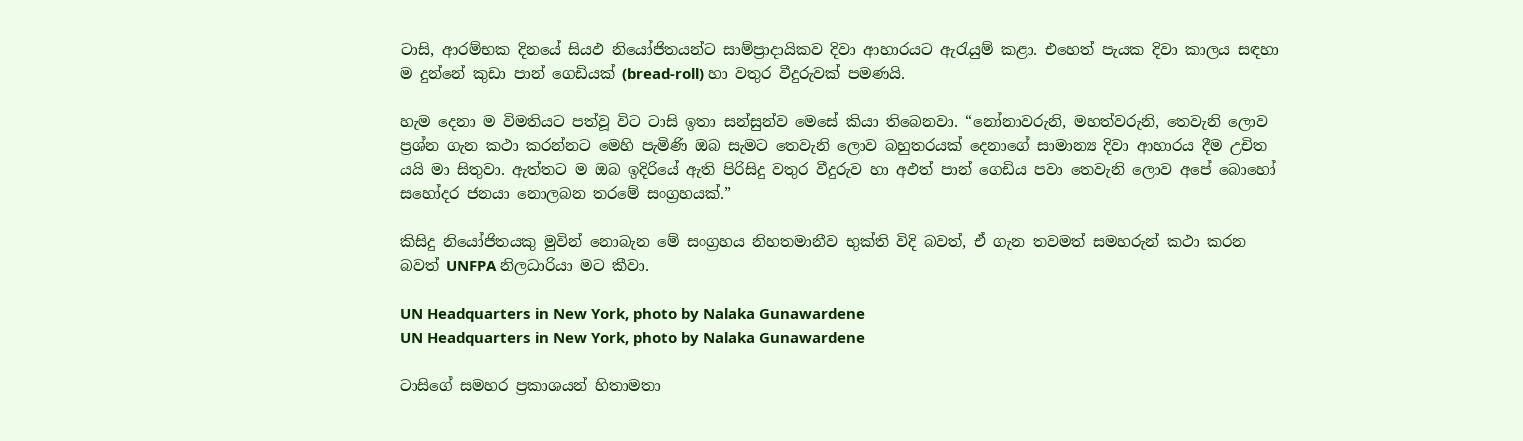ටාසි, ආරම්භක දිනයේ සියඵ නියෝජිතයන්ට සාම්ප්‍රාදායිකව දිවා ආහාරයට ඇරැයුම් කළා. එහෙත් පැයක දිවා කාලය සඳහා ම දුන්නේ කුඩා පාන් ගෙඩියක් (bread-roll) හා වතුර වීදුරුවක් පමණයි.

හැම දෙනා ම විමතියට පත්වූ විට ටාසි ඉතා සන්සුන්ව මෙසේ කියා තිබෙනවා. “නෝනාවරුනි, මහත්වරුනි, තෙවැනි ලොව ප්‍රශ්න ගැන කථා කරන්නට මෙහි පැමිණි ඔබ සැමට තෙවැනි ලොව බහුතරයක් දෙනාගේ සාමාන්‍ය දිවා ආහාරය දීම උචිත යයි මා සිතුවා. ඇත්තට ම ඔබ ඉදිරියේ ඇති පිරිසිදු වතුර වීදුරුව හා අඵත් පාන් ගෙඩිය පවා තෙවැනි ලොව අපේ බොහෝ සහෝදර ජනයා නොලබන තරමේ සංග්‍රහයක්.”

කිසිදු නියෝජිතයකු මුවින් නොබැන මේ සංග්‍රහය නිහතමානීව භුක්ති විදි බවත්, ඒ ගැන තවමත් සමහරුන් කථා කරන බවත් UNFPA නිලධාරියා මට කීවා.

UN Headquarters in New York, photo by Nalaka Gunawardene
UN Headquarters in New York, photo by Nalaka Gunawardene

ටාසිගේ සමහර ප්‍රකාශයන් හිතාමතා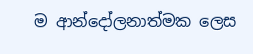ම ආන්දෝලනාත්මක ලෙස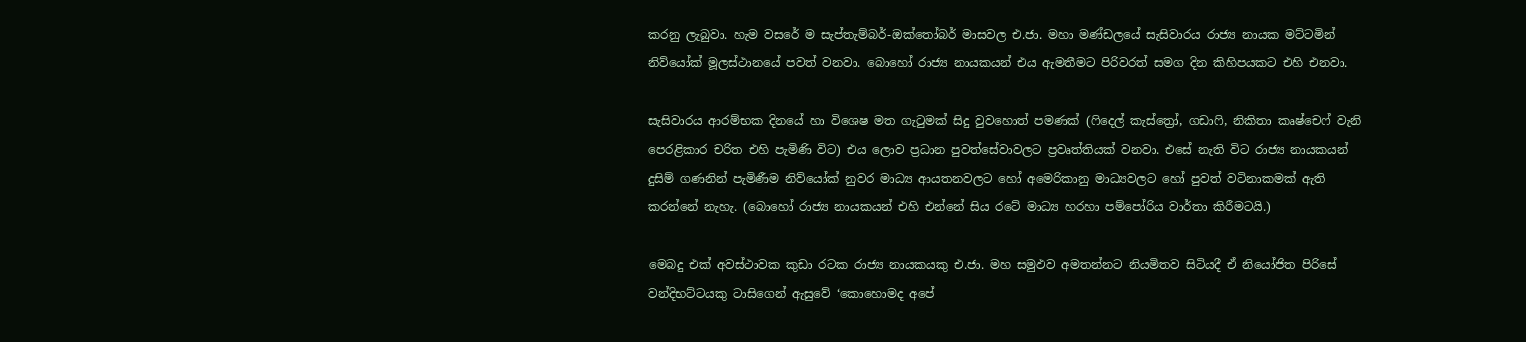කරනු ලැබුවා. හැම වසරේ ම සැප්තැම්බර්-ඔක්තෝබර් මාසවල එ.ජා. මහා මණ්ඩලයේ සැසිවාරය රාජ්‍ය නායක මට්ටමින් නිව්යෝක් මූලස්ථානයේ පවත් වනවා. බොහෝ රාජ්‍ය නායකයන් එය ඇමතීමට පිරිවරත් සමග දින කිහිපයකට එහි එනවා.

සැසිවාරය ආරම්භක දිනයේ හා විශෙෂ මත ගැටුමක් සිදු වුවහොත් පමණක් (ෆිදෙල් කැස්ත්‍රෝ, ගඩාෆි, නිකිතා කෘෂ්චෙෆ් වැනි පෙරළිකාර චරිත එහි පැමිණි විට) එය ලොව ප්‍රධාන පුවත්සේවාවලට ප්‍රවෘත්තියක් වනවා. එසේ නැති විට රාජ්‍ය නායකයන් දුසිම් ගණනින් පැමිණීම නිව්යෝක් නුවර මාධ්‍ය ආයතනවලට හෝ අමෙරිකානු මාධ්‍යවලට හෝ පුවත් වටිනාකමක් ඇති කරන්නේ නැහැ. (බොහෝ රාජ්‍ය නායකයන් එහි එන්නේ සිය රටේ මාධ්‍ය හරහා පම්පෝරිය වාර්තා කිරීමටයි.)

මෙබදු එක් අවස්ථාවක කුඩා රටක රාජ්‍ය නායකයකු එ.ජා. මහ සමුඵව අමතන්නට නියමිතව සිටියදී ඒ නියෝජිත පිරිසේ වන්දිභට්ටයකු ටාසිගෙන් ඇසුවේ ‘කොහොමද අපේ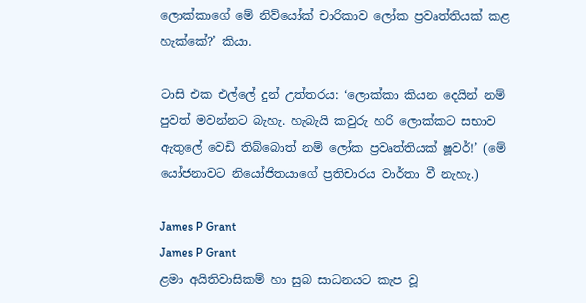ලොක්කාගේ මේ නිව්යෝක් චාරිකාව ලෝක ප්‍රවෘත්තියක් කළ හැක්කේ?’ කියා.

ටාසි එක එල්ලේ දුන් උත්තරය: ‘ලොක්කා කියන දෙයින් නම් පුවත් මවන්නට බැහැ. හැබැයි කවුරු හරි ලොක්කට සභාව ඇතුලේ වෙඩි තිබ්බොත් නම් ලෝක ප්‍රවෘත්තියක් ෂූවර්!’ (මේ යෝජනාවට නියෝජිතයාගේ ප්‍රතිචාරය වාර්තා වී නැහැ.)

James P Grant
James P Grant
ළමා අයිතිවාසිකම් හා සුබ සාධනයට කැප වූ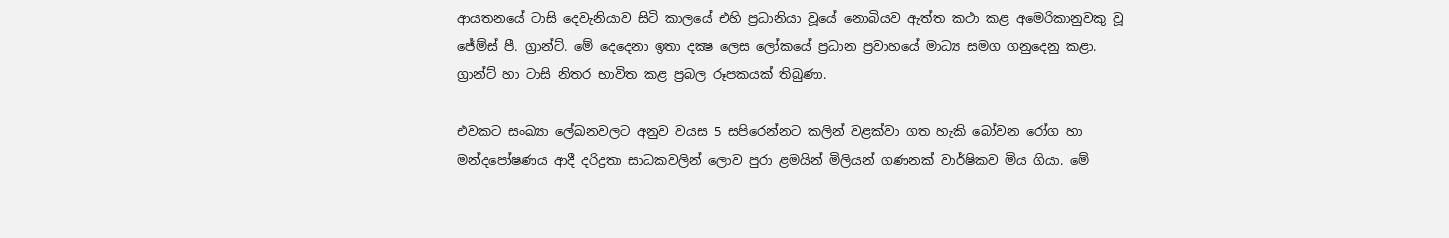ආයතනයේ ටාසි දෙවැනියාව සිටි කාලයේ එහි ප්‍රධානියා වූයේ නොබියව ඇත්ත කථා කළ අමෙරිකානුවකු වූ ජේම්ස් පී. ග්‍රාන්ට්. මේ දෙදෙනා ඉතා දක්‍ෂ ලෙස ලෝකයේ ප්‍රධාන ප්‍රවාහයේ මාධ්‍ය සමග ගනුදෙනු කළා. ග්‍රාන්ට් හා ටාසි නිතර භාවිත කළ ප්‍රබල රූපකයක් තිබුණා.

එවකට සංඛ්‍යා ලේඛනවලට අනුව වයස 5 සපිරෙන්නට කලින් වළක්වා ගත හැකි බෝවන රෝග හා මන්දපෝෂණය ආදී දරිද්‍රතා සාධකවලින් ලොව පුරා ළමයින් මිලියන් ගණනක් වාර්ෂිකව මිය ගියා. මේ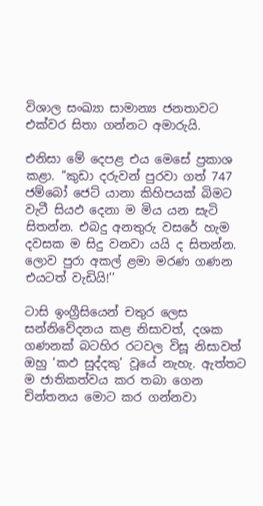විශාල සංඛ්‍යා සාමාන්‍ය ජනතාවට එක්වර සිතා ගන්නට අමාරුයි.

එනිසා මේ දෙපළ එය මෙසේ ප්‍රකාශ කළා. ‘‘කුඩා දරුවන් පුරවා ගත් 747 ජම්බෝ ජෙට් යානා කිහිපයක් බිමට වැටී සියඵ දෙනා ම මිය යන සැටි සිතන්න. එබදු අනතුරු වසරේ හැම දවසක ම සිදු වනවා යයි ද සිතන්න. ලොව පුරා අකල් ළමා මරණ ගණන එයටත් වැඩියි!’’

ටාසි ඉංග්‍රීසියෙන් චතුර ලෙස සන්නිවේදනය කළ නිසාවත්, දශක ගණනක් බටහිර රටවල විසූ නිසාවත් ඔහු ‘කඵ සුද්දකු’ වූයේ නැහැ. ඇත්තට ම ජාතිකත්වය කර තබා ගෙන චින්තනය මොට කර ගන්නවා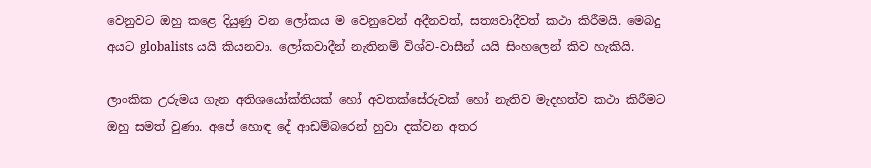වෙනුවට ඔහු කළෙ දියුණු වන ලෝකය ම වෙනුවෙන් අදීනවත්, සත්‍යවාදීවත් කථා කිරීමයි. මෙබදු අයට globalists යයි කියනවා. ලෝකවාදීන් නැතිනම් විශ්ව-වාසීන් යයි සිංහලෙන් කිව හැකියි.

ලාංකික උරුමය ගැන අතිශයෝක්තියක් හෝ අවතක්සේරුවක් හෝ නැතිව මැදහත්ව කථා කිරීමට ඔහු සමත් වුණා. අපේ හොඳ දේ ආඩම්බරෙන් හුවා දක්වන අතර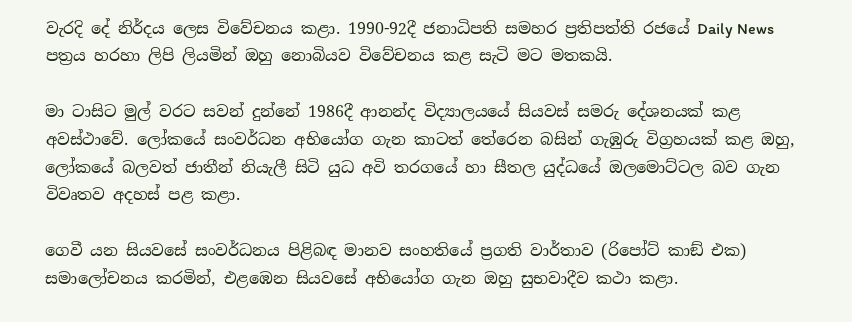වැරදි දේ නිර්දය ලෙස විවේචනය කළා. 1990-92දී ජනාධිපති සමහර ප්‍රතිපත්ති රජයේ Daily News පත්‍රය හරහා ලිපි ලියමින් ඔහු නොබියව විවේචනය කළ සැටි මට මතකයි.

මා ටාසිට මුල් වරට සවන් දුන්නේ 1986දී ආනන්ද විද්‍යාලයයේ සියවස් සමරු දේශනයක් කළ අවස්ථාවේ. ලෝකයේ සංවර්ධන අභියෝග ගැන කාටත් තේරෙන බසින් ගැඹුරු විග්‍රහයක් කළ ඔහු, ලෝකයේ බලවත් ජාතීන් නියැලී සිටි යුධ අවි තරගයේ හා සීතල යුද්ධයේ ඔලමොට්ටල බව ගැන විවෘතව අදහස් පළ කළා.

ගෙවී යන සියවසේ සංවර්ධනය පිළිබඳ මානව සංහතියේ ප්‍රගති වාර්තාව (රිපෝට් කාඞ් එක) සමාලෝචනය කරමින්, එළඹෙන සියවසේ අභියෝග ගැන ඔහු සුභවාදීව කථා කළා.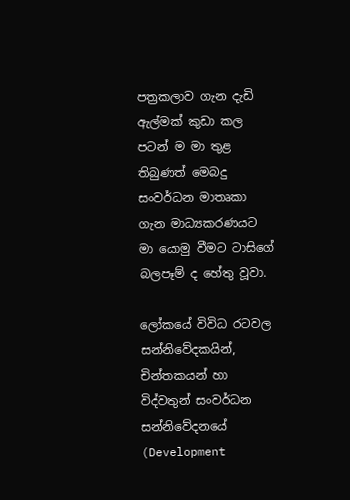පත්‍රකලාව ගැන දැඩි ඇල්මක් කුඩා කල පටන් ම මා තුළ තිබුණත් මෙබදු සංවර්ධන මාතෘකා ගැන මාධ්‍යකරණයට මා යොමු වීමට ටාසිගේ බලපෑම් ද හේතු වූවා.

ලෝකයේ විවිධ රටවල සන්නිවේදකයින්, චින්තකයන් හා විද්වතුන් සංවර්ධන සන්නිවේදනයේ (Development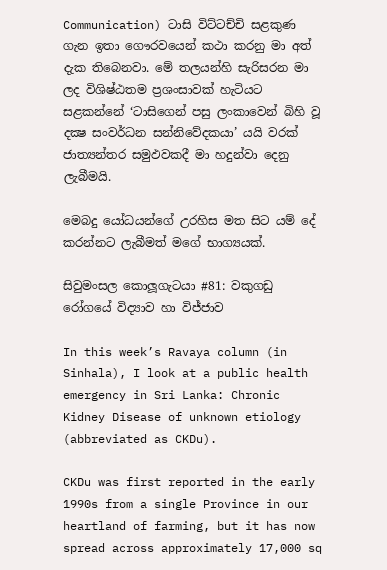Communication) ටාසි විට්ටච්චි සළකුණ ගැන ඉතා ගෞරවයෙන් කථා කරනු මා අත් දැක තිබෙනවා. මේ තලයන්හි සැරිසරන මා ලද විශිෂ්ඨතම ප්‍රශංසාවක් හැටියට සළකන්නේ ‘ටාසිගෙන් පසු ලංකාවෙන් බිහි වූ දක්‍ෂ සංවර්ධන සන්නිවේදකයා’ යයි වරක් ජාත්‍යන්තර සමුඵවකදී මා හදුන්වා දෙනු ලැබීමයි.

මෙබදු යෝධයන්ගේ උරහිස මත සිට යම් දේ කරන්නට ලැබීමත් මගේ භාග්‍යයක්.

සිවුමංසල කොලූගැටයා #81: වකුගඩු රෝගයේ විද්‍යාව හා විජ්ජාව

In this week’s Ravaya column (in Sinhala), I look at a public health emergency in Sri Lanka: Chronic Kidney Disease of unknown etiology (abbreviated as CKDu).

CKDu was first reported in the early 1990s from a single Province in our heartland of farming, but it has now spread across approximately 17,000 sq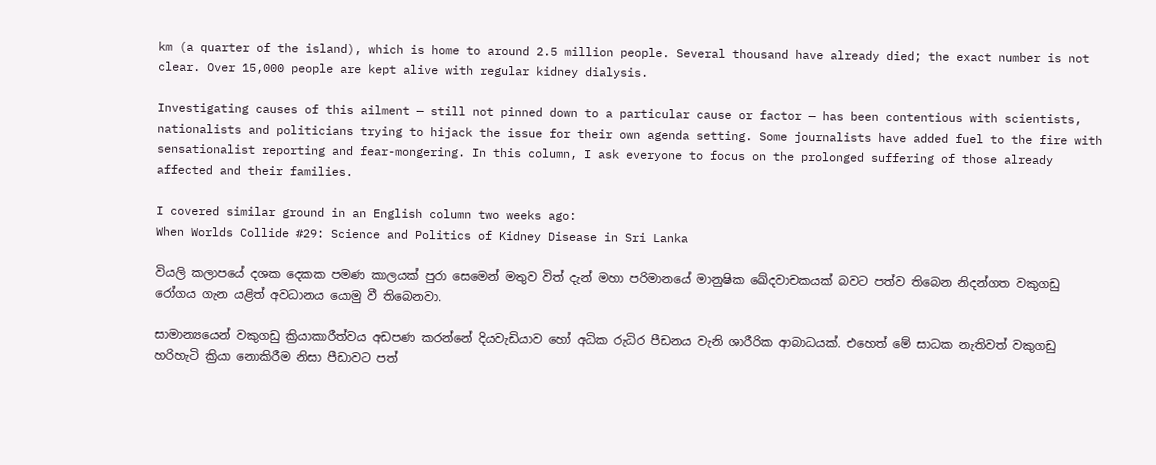km (a quarter of the island), which is home to around 2.5 million people. Several thousand have already died; the exact number is not clear. Over 15,000 people are kept alive with regular kidney dialysis.

Investigating causes of this ailment — still not pinned down to a particular cause or factor — has been contentious with scientists, nationalists and politicians trying to hijack the issue for their own agenda setting. Some journalists have added fuel to the fire with sensationalist reporting and fear-mongering. In this column, I ask everyone to focus on the prolonged suffering of those already affected and their families.

I covered similar ground in an English column two weeks ago:
When Worlds Collide #29: Science and Politics of Kidney Disease in Sri Lanka

වියලි කලාපයේ දශක දෙකක පමණ කාලයක් පුරා සෙමෙන් මතුව විත් දැන් මහා පරිමානයේ මානුෂික ඛේදවාචකයක් බවට පත්ව තිබෙන නිදන්ගත වකුගඩු රෝගය ගැන යළිත් අවධානය යොමු වී තිබෙනවා.

සාමාන්‍යයෙන් වකුගඩු ක්‍රියාකාරීත්වය අඩපණ කරන්නේ දියවැඩියාව හෝ අධික රුධිර පීඩනය වැනි ශාරීරික ආබාධයක්. එහෙත් මේ සාධක නැතිවත් වකුගඩු හරිහැටි ක්‍රියා නොකිරීම නිසා පීඩාවට පත්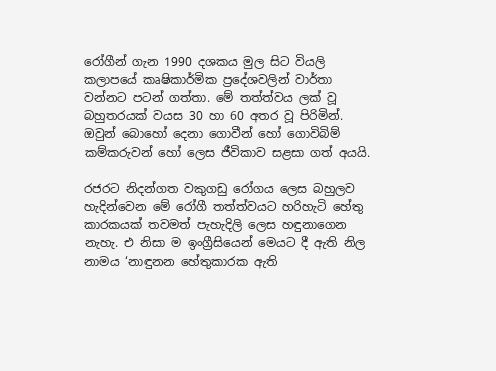රෝගීන් ගැන 1990 දශකය මුල සිට වියලි කලාපයේ කෘෂිකාර්මික ප්‍රදේශවලින් වාර්තා වන්නට පටන් ගත්තා. මේ තත්ත්වය ලක් වූ බහුතරයක් වයස 30 හා 60 අතර වූ පිරිමින්. ඔවුන් බොහෝ දෙනා ගොවීන් හෝ ගොවිබිම් කම්කරුවන් හෝ ලෙස ජීවිකාව සළසා ගත් අයයි.

රජරට නිදන්ගත වකුගඩු රෝගය ලෙස බහුලව හැදින්වෙන මේ රෝගී තත්ත්වයට හරිහැටි හේතු කාරකයක් තවමත් පැහැදිලි ලෙස හඳුනාගෙන නැහැ. එ නිසා ම ඉංග්‍රීසියෙන් මෙයට දී ඇති නිල නාමය ‘නාඳුනන හේතුකාරක ඇති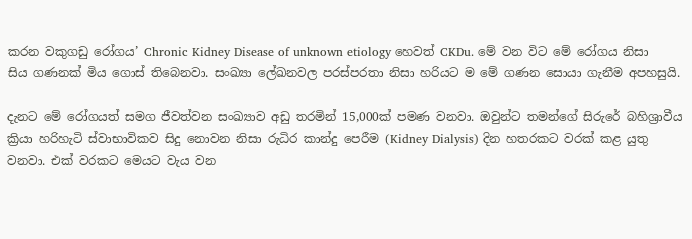කරන වකුගඩු රෝගය’ Chronic Kidney Disease of unknown etiology හෙවත් CKDu. මේ වන විට මේ රෝගය නිසා සිය ගණනක් මිය ගොස් තිබෙනවා. සංඛ්‍යා ලේඛනවල පරස්පරතා නිසා හරියට ම මේ ගණන සොයා ගැනීම අපහසුයි.

දැනට මේ රෝගයත් සමග ජීවත්වන සංඛ්‍යාව අඩු තරමින් 15,000ක් පමණ වනවා. ඔවුන්ට තමන්ගේ සිරුරේ බහිශ්‍රාවීය ක්‍රියා හරිහැටි ස්වාභාවිකව සිදු නොවන නිසා රුධිර කාන්දු පෙරීම (Kidney Dialysis) දින හතරකට වරක් කළ යුතු වනවා. එක් වරකට මෙයට වැය වන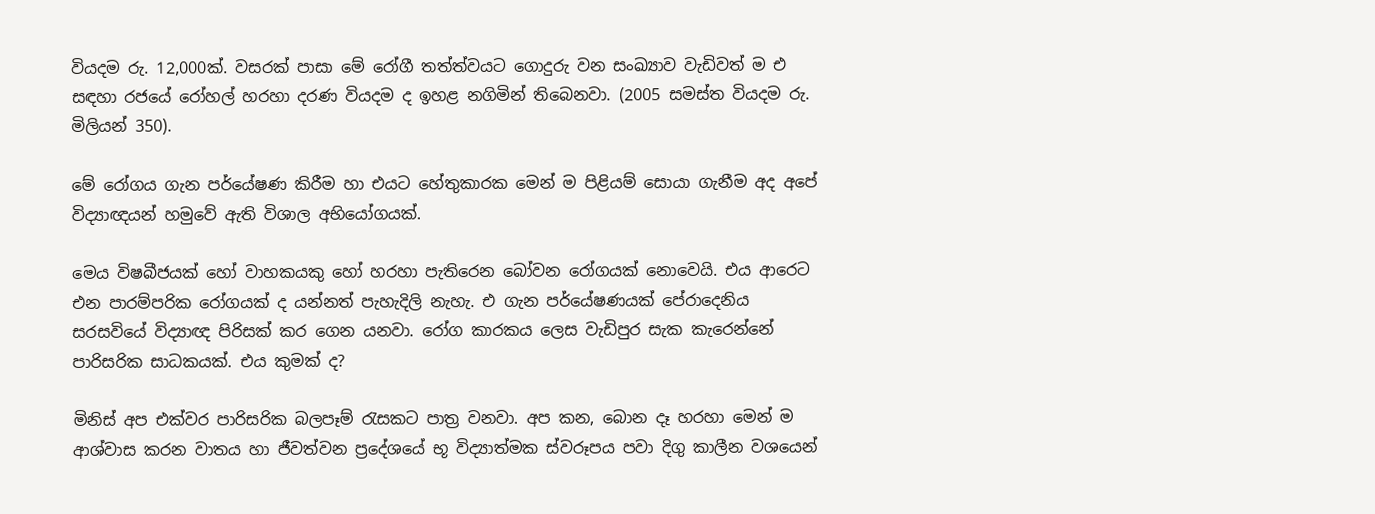වියදම රු. 12,000ක්. වසරක් පාසා මේ රෝගී තත්ත්වයට ගොදුරු වන සංඛ්‍යාව වැඩිවත් ම එ සඳහා රජයේ රෝහල් හරහා දරණ වියදම ද ඉහළ නගිමින් තිබෙනවා. (2005 සමස්ත වියදම රු. මිලියන් 350).

මේ රෝගය ගැන පර්යේෂණ කිරීම හා එයට හේතුකාරක මෙන් ම පිළියම් සොයා ගැනීම අද අපේ විද්‍යාඥයන් හමුවේ ඇති විශාල අභියෝගයක්.

මෙය විෂබීජයක් හෝ වාහකයකු හෝ හරහා පැතිරෙන බෝවන රෝගයක් නොවෙයි. එය ආරෙට එන පාරම්පරික රෝගයක් ද යන්නත් පැහැදිලි නැහැ. එ ගැන පර්යේෂණයක් පේරාදෙනිය සරසවියේ විද්‍යාඥ පිරිසක් කර ගෙන යනවා. රෝග කාරකය ලෙස වැඩිපුර සැක කැරෙන්නේ පාරිසරික සාධකයක්. එය කුමක් ද?

මිනිස් අප එක්වර පාරිසරික බලපෑම් රැසකට පාත්‍ර වනවා. අප කන, බොන දෑ හරහා මෙන් ම ආශ්වාස කරන වාතය හා ජීවත්වන ප්‍රදේශයේ භූ විද්‍යාත්මක ස්වරූපය පවා දිගු කාලීන වශයෙන්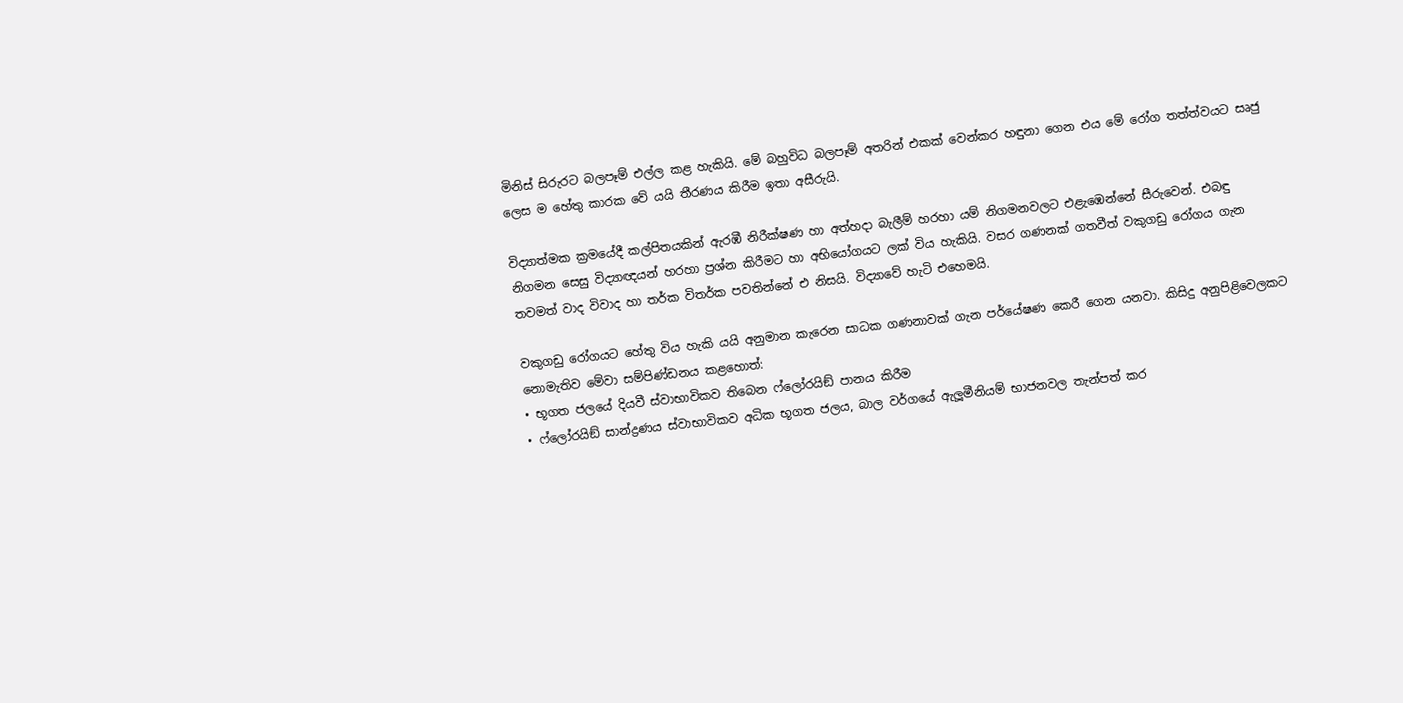මිනිස් සිරුරට බලපෑම් එල්ල කළ හැකියි. මේ බහුවිධ බලපෑම් අතරින් එකක් වෙන්කර හඳුනා ගෙන එය මේ රෝග තත්ත්වයට සෘජු ලෙස ම හේතු කාරක වේ යයි තීරණය කිරීම ඉතා අසීරුයි.

විද්‍යාත්මක ක්‍රමයේදී කල්පිතයකින් ඇරඹී නිරීක්ෂණ හා අත්හදා බැලීම් හරහා යම් නිගමනවලට එළැඹෙන්නේ සීරුවෙන්. එබඳු නිගමන සෙසු විද්‍යාඥයන් හරහා ප්‍රශ්න කිරීමට හා අභියෝගයට ලක් විය හැකියි. වසර ගණනක් ගතවීත් වකුගඩු රෝගය ගැන තවමත් වාද විවාද හා තර්ක විතර්ක පවතින්නේ එ නිසයි. විද්‍යාවේ හැටි එහෙමයි.

වකුගඩු රෝගයට හේතු විය හැකි යයි අනුමාන කැරෙන සාධක ගණනාවක් ගැන පර්යේෂණ කෙරී ගෙන යනවා. කිසිදු අනුපිළිවෙලකට නොමැතිව මේවා සම්පිණ්ඩනය කළහොත්:
• භූගත ජලයේ දියවී ස්වාභාවිකව තිබෙන ෆ්ලෝරයිඞ් පානය කිරීම
• ෆ්ලෝරයිඞ් සාන්ද්‍රණය ස්වාභාවිකව අධික භූගත ජලය, බාල වර්ගයේ ඇලූමීනියම් භාජනවල තැන්පත් කර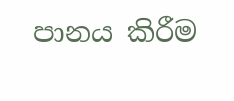පානය කිරීම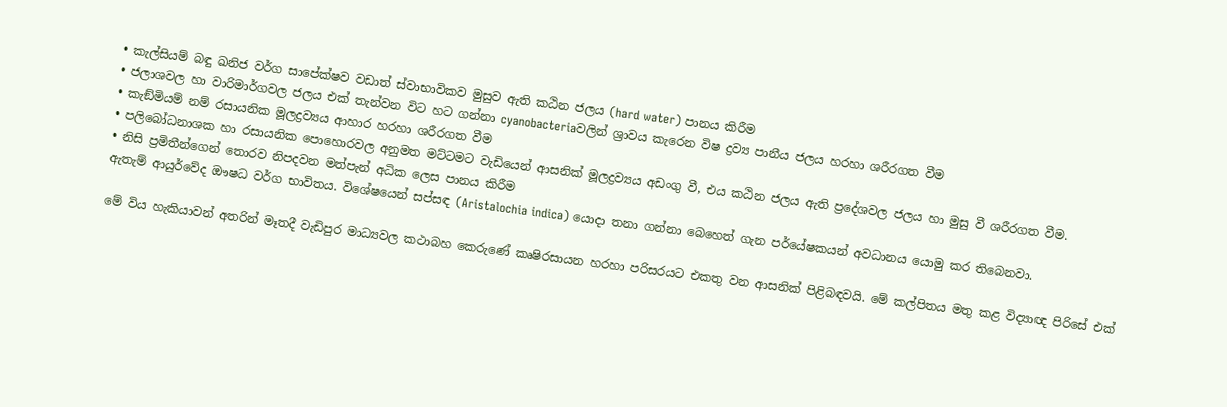• කැල්සියම් බඳු ඛනිජ වර්ග සාපේක්ෂව වඩාත් ස්වාභාවිකව මුසුව ඇති කඨින ජලය (hard water) පානය කිරීම
• ජලාශවල හා වාරිමාර්ගවල ජලය එක් තැන්වන විට හට ගන්නා cyanobacteriaවලින් ශ්‍රාවය කැරෙන විෂ ද්‍රව්‍ය පානීය ජලය හරහා ශරීරගත වීම
• කැඞ්මියම් නම් රසායනික මූලද්‍රව්‍යය ආහාර හරහා ශරීරගත වීම
• පලිබෝධනාශක හා රසායනික පොහොරවල අනුමත මට්ටමට වැඩියෙන් ආසනික් මූලද්‍රව්‍යය අඩංගු වී, එය කඨින ජලය ඇති ප්‍රදේශවල ජලය හා මුසු වී ශරීරගත වීම.
• නිසි ප්‍රමිතීන්ගෙන් තොරව නිපදවන මත්පැන් අධික ලෙස පානය කිරීම
ඇතැම් ආයුර්වේද ඖෂධ වර්ග භාවිතය. විශේෂයෙන් සප්සඳ (Aristalochia indica) යොදා තනා ගන්නා බෙහෙත් ගැන පර්යේෂකයන් අවධානය යොමු කර තිබෙනවා.

මේ විය හැකියාවන් අතරින් මෑතදී වැඩිපුර මාධ්‍යවල කථාබහ කෙරුණේ කෘෂිරසායන හරහා පරිසරයට එකතු වන ආසනික් පිළිබඳවයි. මේ කල්පිතය මතු කළ විද්‍යාඥ පිරිසේ එක්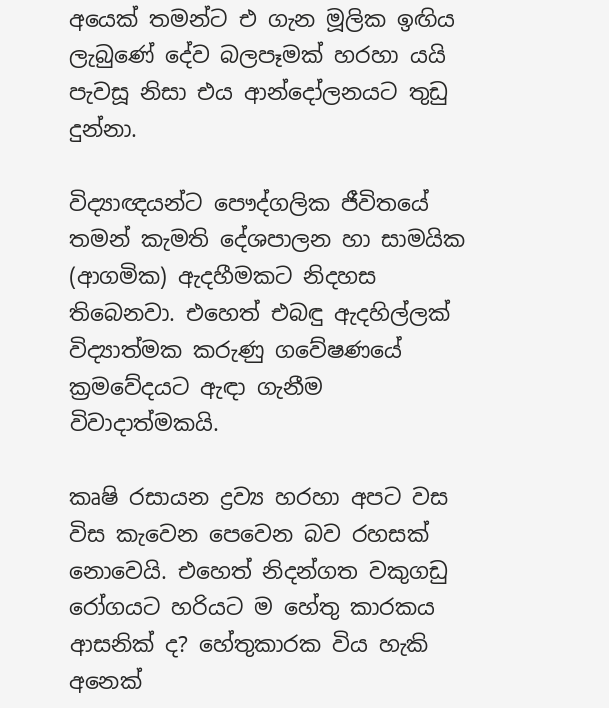අයෙක් තමන්ට එ ගැන මූලික ඉඟිය ලැබුණේ දේව බලපෑමක් හරහා යයි පැවසූ නිසා එය ආන්දෝලනයට තුඩු දුන්නා.

විද්‍යාඥයන්ට පෞද්ගලික ජීවිතයේ තමන් කැමති දේශපාලන හා සාමයික (ආගමික) ඇදහීමකට නිදහස තිබෙනවා. එහෙත් එබඳු ඇදහිල්ලක් විද්‍යාත්මක කරුණු ගවේෂණයේ ක්‍රමවේදයට ඇඳා ගැනීම විවාදාත්මකයි.

කෘෂි රසායන ද්‍රව්‍ය හරහා අපට වස විස කැවෙන පෙවෙන බව රහසක් නොවෙයි. එහෙත් නිදන්ගත වකුගඩු රෝගයට හරියට ම හේතු කාරකය ආසනික් ද? හේතුකාරක විය හැකි අනෙක්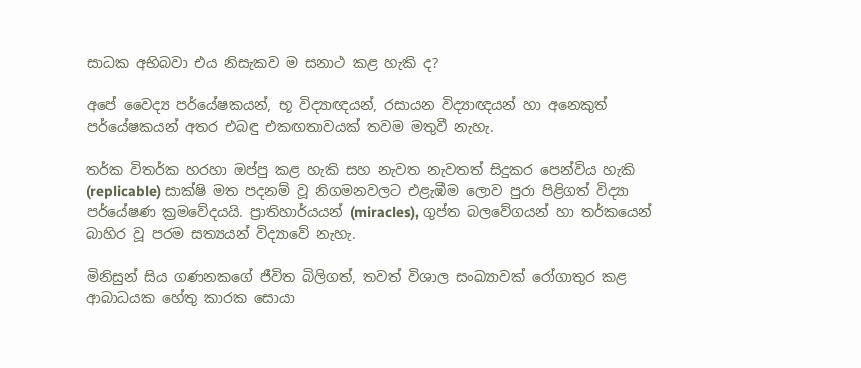සාධක අභිබවා එය නිසැකව ම සනාථ කළ හැකි ද?

අපේ වෛද්‍ය පර්යේෂකයන්, භූ විද්‍යාඥයන්, රසායන විද්‍යාඥයන් හා අනෙකුත් පර්යේෂකයන් අතර එබඳු එකඟතාවයක් තවම මතුවී නැහැ.

තර්ක විතර්ක හරහා ඔප්පු කළ හැකි සහ නැවත නැවතත් සිදුකර පෙන්විය හැකි (replicable) සාක්ෂි මත පදනම් වූ නිගමනවලට එළැඹීම ලොව පුරා පිළිගත් විද්‍යා පර්යේෂණ ක්‍රමවේදයයි. ප්‍රාතිහාර්යයන් (miracles), ගුප්ත බලවේගයන් හා තර්කයෙන් බාහිර වූ පරම සත්‍යයන් විද්‍යාවේ නැහැ.

මිනිසුන් සිය ගණනකගේ ජීවිත බිලිගත්, තවත් විශාල සංඛ්‍යාවක් රෝගාතුර කළ ආබාධයක හේතු කාරක සොයා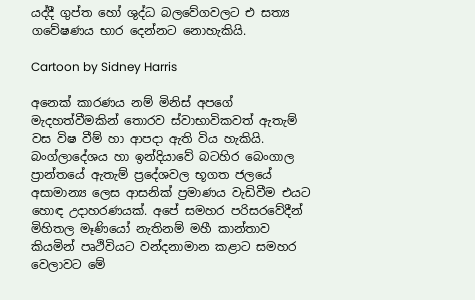යද්දී ගුප්ත හෝ ශුද්ධ බලවේගවලට එ සත්‍ය ගවේෂණය භාර දෙන්නට නොහැකියි.

Cartoon by Sidney Harris

අනෙක් කාරණය නම් මිනිස් අපගේ මැදහත්වීමකින් තොරව ස්වාභාවිකවත් ඇතැම් වස විෂ වීම් හා ආපදා ඇති විය හැකියි. බංග්ලාදේශය හා ඉන්දියාවේ බටහිර බෙංගාල ප්‍රාන්තයේ ඇතැම් ප්‍රදේශවල භූගත ජලයේ අසාමාන්‍ය ලෙස ආසනික් ප්‍රමාණය වැඩිවීම එයට හොඳ උදාහරණයක්. අපේ සමහර පරිසරවේදීන් මිහිතල මෑණියෝ නැතිනම් මහී කාන්තාව කියමින් පෘථිවියට වන්දනාමාන කළාට සමහර වෙලාවට මේ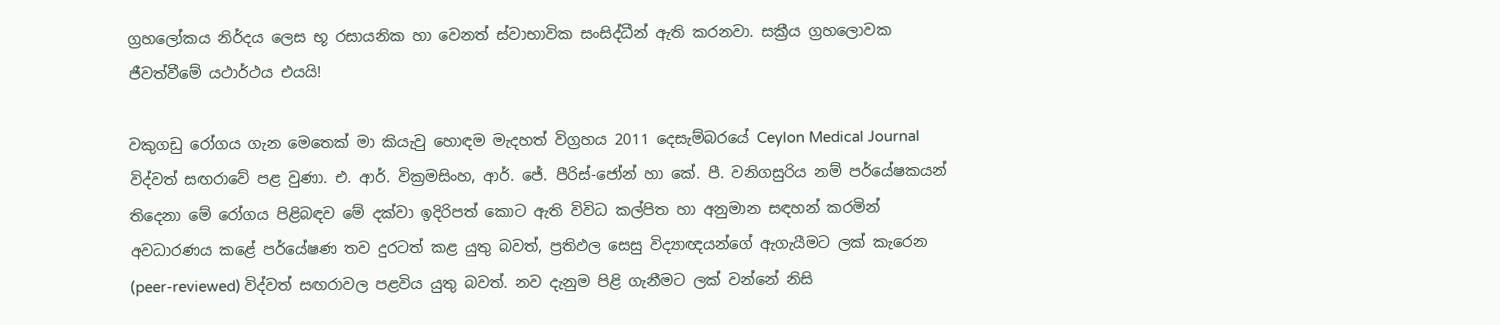ග්‍රහලෝකය නිර්දය ලෙස භූ රසායනික හා වෙනත් ස්වාභාවික සංසිද්ධීන් ඇති කරනවා. සක්‍රීය ග්‍රහලොවක ජීවත්වීමේ යථාර්ථය එයයි!

වකුගඩු රෝගය ගැන මෙතෙක් මා කියැවු හොඳම මැදහත් විග්‍රහය 2011 දෙසැම්බරයේ Ceylon Medical Journal විද්වත් සඟරාවේ පළ වුණා. එ. ආර්. වික්‍රමසිංහ, ආර්. ජේ. පීරිස්-ජෝන් හා කේ. පී. වනිගසුරිය නම් පර්යේෂකයන් තිදෙනා මේ රෝගය පිළිබඳව මේ දක්වා ඉදිරිපත් කොට ඇති විවිධ කල්පිත හා අනුමාන සඳහන් කරමින් අවධාරණය කළේ පර්යේෂණ තව දුරටත් කළ යුතු බවත්, ප්‍රතිඵල සෙසු විද්‍යාඥයන්ගේ ඇගැයීමට ලක් කැරෙන (peer-reviewed) විද්වත් සඟරාවල පළවිය යුතු බවත්. නව දැනුම පිළි ගැනීමට ලක් වන්නේ නිසි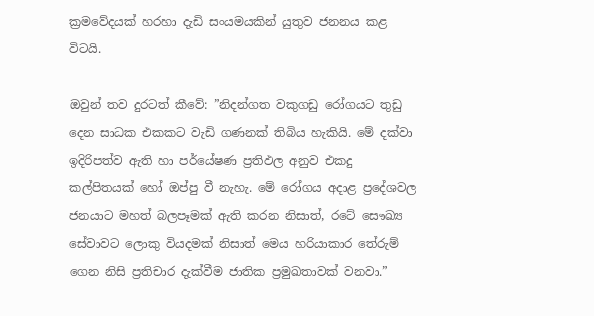ක්‍රමවේදයක් හරහා දැඩි සංයමයකින් යුතුව ජනනය කළ විටයි.

ඔවුන් තව දුරටත් කීවේ: ”නිදන්ගත වකුගඩු රෝගයට තුඩු දෙන සාධක එකකට වැඩි ගණනක් තිබිය හැකියි. මේ දක්වා ඉදිරිපත්ව ඇති හා පර්යේෂණ ප්‍රතිඵල අනුව එකදු කල්පිතයක් හෝ ඔප්පු වී නැහැ. මේ රෝගය අදාළ ප්‍රදේශවල ජනයාට මහත් බලපෑමක් ඇති කරන නිසාත්, රටේ සෞඛ්‍ය සේවාවට ලොකු වියදමක් නිසාත් මෙය හරියාකාර තේරුම් ගෙන නිසි ප්‍රතිචාර දැක්වීම ජාතික ප්‍රමුඛතාවක් වනවා.”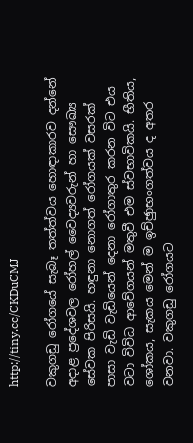http://tiny.cc/CKDuCMJ

වකුගඩු රෝගයේ සැබෑ තත්ත්වය හොඳාකාරව දන්නේ අදාළ ප්‍රදේශවල රෝහල් වෛද්‍යවරුන් හා සෞඛ්‍ය සේවක පිරිසයි. හඳුනා නොගත් රෝගයක් වසරක් පාසා වැඩි වැඩියෙන් දෙනා රෝගාතුර කරන විට එය වටා විවිධ ආවේගයන් මතුවී එම ස්වභාවිකයි. භීතිය, ශෝකය, සැකය මෙන් ම ඉච්ඡුාභංගත්වය ද අතර වනවා. වකුගඩු රෝගයට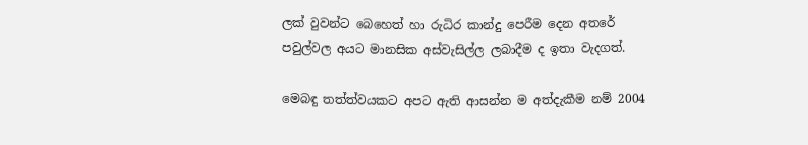ලක් වුවන්ට බෙහෙත් හා රුධිර කාන්දු පෙරීම දෙන අතරේ පවුල්වල අයට මානසික අස්වැසිල්ල ලබාදීම ද ඉතා වැදගත්.

මෙබඳු තත්ත්වයකට අපට ඇති ආසන්න ම අත්දැකීම නම් 2004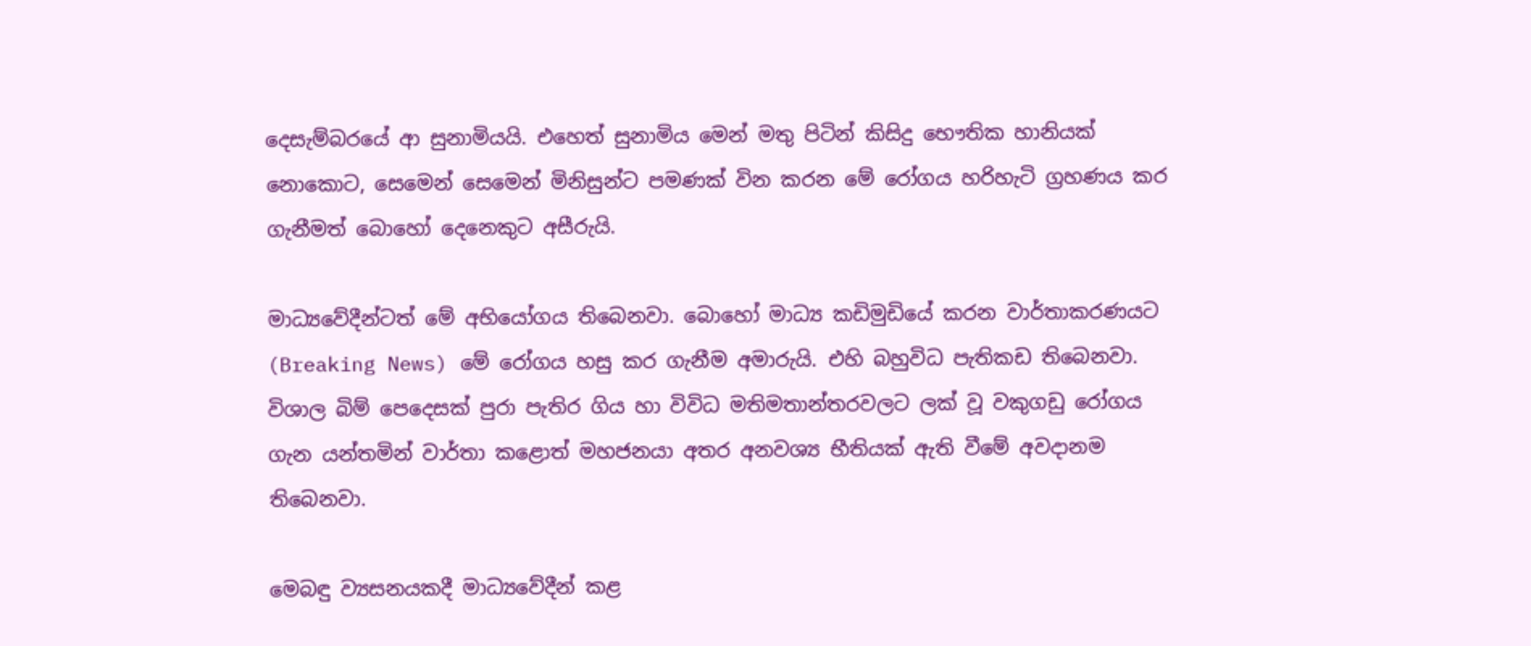දෙසැම්බරයේ ආ සුනාමියයි. එහෙත් සුනාමිය මෙන් මතු පිටින් කිසිදු භෞතික හානියක් නොකොට, සෙමෙන් සෙමෙන් මිනිසුන්ට පමණක් වින කරන මේ රෝගය හරිහැටි ග්‍රහණය කර ගැනීමත් බොහෝ දෙනෙකුට අසීරුයි.

මාධ්‍යවේදීන්ටත් මේ අභියෝගය තිබෙනවා. බොහෝ මාධ්‍ය කඩිමුඩියේ කරන වාර්තාකරණයට (Breaking News) මේ රෝගය හසු කර ගැනීම අමාරුයි. එහි බහුවිධ පැතිකඩ තිබෙනවා. විශාල බිම් පෙදෙසක් පුරා පැතිර ගිය හා විවිධ මතිමතාන්තරවලට ලක් වූ වකුගඩු රෝගය ගැන යන්තමින් වාර්තා කළොත් මහජනයා අතර අනවශ්‍ය භීතියක් ඇති වීමේ අවදානම තිබෙනවා.

මෙබඳු ව්‍යසනයකදී මාධ්‍යවේදීන් කළ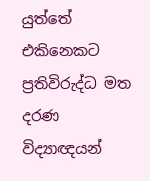යුත්තේ එකිනෙකට ප්‍රතිවිරුද්ධ මත දරණ විද්‍යාඥයන්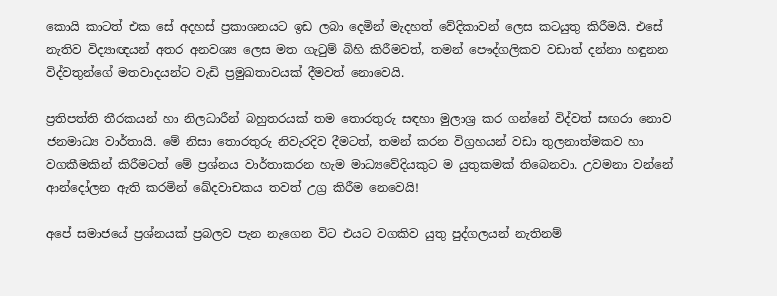කොයි කාටත් එක සේ අදහස් ප්‍රකාශනයට ඉඩ ලබා දෙමින් මැදහත් වේදිකාවන් ලෙස කටයුතු කිරීමයි. එසේ නැතිව විද්‍යාඥයන් අතර අනවශ්‍ය ලෙස මත ගැටුම් බිහි කිරීමවත්, තමන් පෞද්ගලිකව වඩාත් දන්නා හඳුනන විද්වතුන්ගේ මතවාදයන්ට වැඩි ප්‍රමුඛතාවයක් දීමවත් නොවෙයි.

ප්‍රතිපත්ති තීරකයන් හා නිලධාරීන් බහුතරයක් තම තොරතුරු සඳහා මුලාශ්‍ර කර ගන්නේ විද්වත් සඟරා නොව ජනමාධ්‍ය වාර්තායි. මේ නිසා තොරතුරු නිවැරදිව දීමටත්, තමන් කරන විග්‍රහයන් වඩා තුලනාත්මකව හා වගකීමකින් කිරීමටත් මේ ප්‍රශ්නය වාර්තාකරන හැම මාධ්‍යවේදියකුට ම යුතුකමක් තිබෙනවා. උවමනා වන්නේ ආන්දෝලන ඇති කරමින් ඛේදවාචකය තවත් උග්‍ර කිරීම නෙවෙයි!

අපේ සමාජයේ ප්‍රශ්නයක් ප්‍රබලව පැන නැගෙන විට එයට වගකිව යුතු පුද්ගලයන් නැතිනම්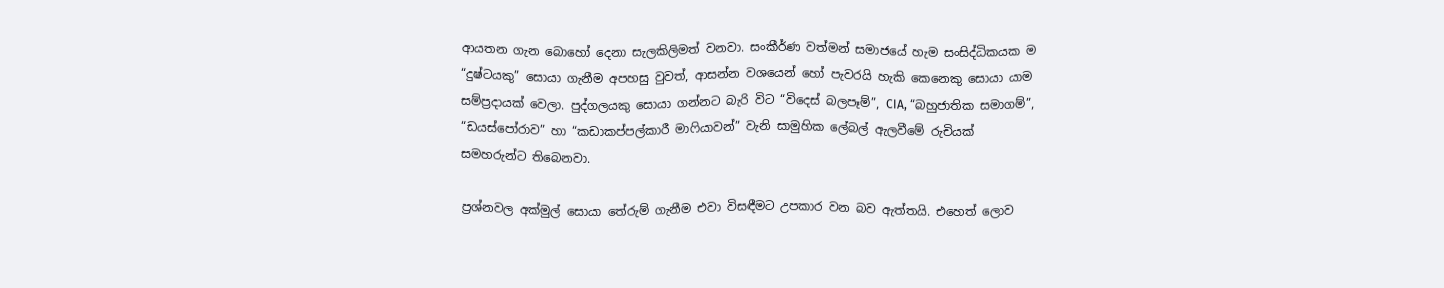ආයතන ගැන බොහෝ දෙනා සැලකිලිමත් වනවා. සංකීර්ණ වත්මන් සමාජයේ හැම සංසිද්ධිකයක ම “දුෂ්ටයකු” සොයා ගැනීම අපහසු වුවත්, ආසන්න වශයෙන් හෝ පැවරයි හැකි කෙනෙකු සොයා යාම සම්ප්‍රදායක් වෙලා. පුද්ගලයකු සොයා ගන්නට බැරි විට “විදෙස් බලපෑම්”, CIA, “බහුජාතික සමාගම්”, “ඩයස්පෝරාව” හා “කඩාකප්පල්කාරී මාෆියාවන්” වැනි සාමුහික ලේබල් ඇලවීමේ රුචියක් සමහරුන්ට තිබෙනවා.

ප්‍රශ්නවල අක්මුල් සොයා තේරුම් ගැනීම එවා විසඳීමට උපකාර වන බව ඇත්තයි. එහෙත් ලොව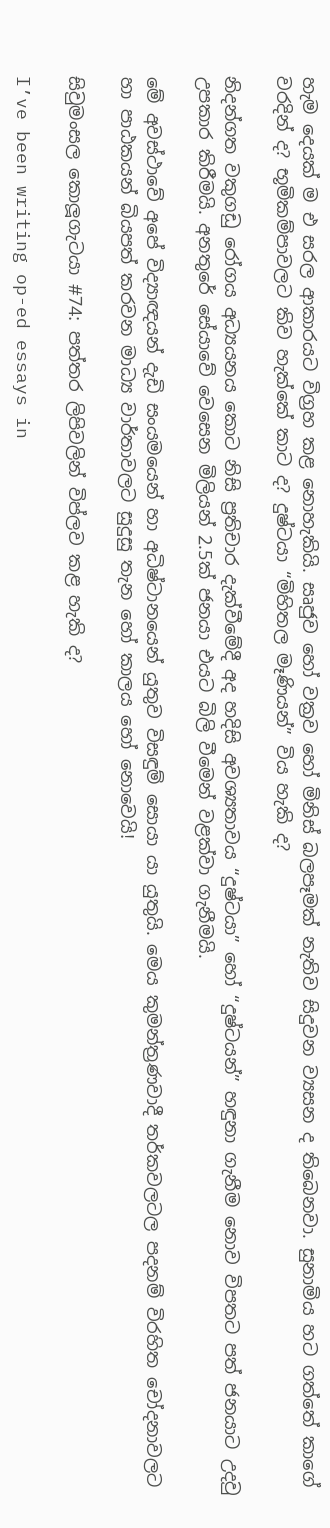හැම දෙයක් ම එ සරල ආකාරයට විග්‍රහ කළ නොහැකියි. සෘජුව හෝ වක්‍රව හෝ මිනිස් බලපෑමක් නැතිව සිදුවන ව්‍යසන ද තිබෙනවා. සුනාමිය හට ගත්තේ කාගේ වරදින් ද? භූමිකම්පාවලට කිව හැක්කේ කාට ද? දුෂ්ටයා “මිහිතල මෑණියන්” විය හැකි ද?

නිදන්ගත වකුගඩු රෝගය අධ්‍යයනය කොට නිසි ප්‍රතිචාර දැක්වීමේදී අද හදිසි අවශ්‍යතාවය “දුෂ්ටයා” හෝ “දුෂ්ටයන්” හඳුනා ගැනීම නොව විපතට පත් ජනයාට උදවු උපකාර කිරීමයි. අනතුරේ සේයාවේ වෙසෙන මිලියන් 2.5ක් ජනයා එයට බිලි වීමෙන් වළක්වා ගැනීමයි.

මේ අවස්ථාවේ අපේ විද්‍යාඥයන් දැඩි සංයමයෙන් හා අධිෂ්ටානයෙන් යුතුව විසඳුම් සොයා යා යුතුයි. මෙය කුමන්ත්‍රණවාදී තර්කවලටල පදනම් විරහිත චෝදනාවලට හා පාඨකයන් බියපත් කරවන මාධ්‍ය වාර්තාවලට සුදුසු තැන හෝ කාලය හෝ නොවෙයි!

සිවුමංසල කොලූගැටයා #74: පත්තර ලිපිවලින් විප්ලව කළ හැකි ද?

I’ve been writing op-ed essays in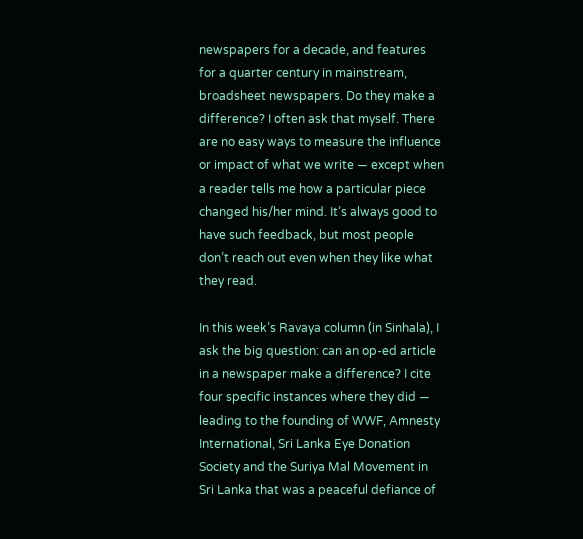newspapers for a decade, and features for a quarter century in mainstream, broadsheet newspapers. Do they make a difference? I often ask that myself. There are no easy ways to measure the influence or impact of what we write — except when a reader tells me how a particular piece changed his/her mind. It’s always good to have such feedback, but most people don’t reach out even when they like what they read.

In this week’s Ravaya column (in Sinhala), I ask the big question: can an op-ed article in a newspaper make a difference? I cite four specific instances where they did — leading to the founding of WWF, Amnesty International, Sri Lanka Eye Donation Society and the Suriya Mal Movement in Sri Lanka that was a peaceful defiance of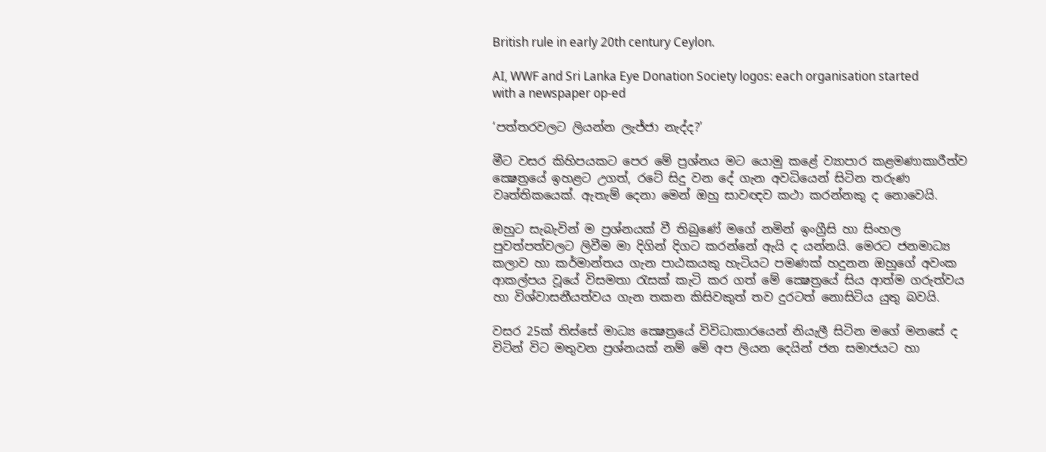British rule in early 20th century Ceylon.

AI, WWF and Sri Lanka Eye Donation Society logos: each organisation started with a newspaper op-ed

‘පත්තරවලට ලියන්න ලැජ්ජා නැද්ද?’

මීට වසර කිහිපයකට පෙර මේ ප්‍රශ්නය මට යොමු කළේ ව්‍යාපාර කළමණාකාරීත්ව ක්‍ෂෙත්‍රයේ ඉහළට උගත්, රටේ සිදු වන දේ ගැන අවධියෙන් සිටින තරුණ වෘත්තිකයෙක්. ඇතැම් දෙනා මෙන් ඔහු සාවඥව කථා කරන්නකු ද නොවෙයි.

ඔහුට සැබැවින් ම ප්‍රශ්නයක් වී තිබුණේ මගේ නමින් ඉංග්‍රීසි හා සිංහල පුවත්පත්වලට ලිවීම මා දිගින් දිගට කරන්නේ ඇයි ද යන්නයි. මෙරට ජනමාධ්‍ය කලාව හා කර්මාන්තය ගැන පාඨකයකු හැටියට පමණක් හදුනන ඔහුගේ අවංක ආකල්පය වූයේ විසමතා රැසක් කැටි කර ගත් මේ ක්‍ෂෙත්‍රයේ සිය ආත්ම ගරුත්වය හා විශ්වාසනීයත්වය ගැන තකන කිසිවකුත් තව දුරටත් නොසිටිය යුතු බවයි.

වසර 25ක් තිස්සේ මාධ්‍ය ක්‍ෂෙත්‍රයේ විවිධාකාරයෙන් නියැලී සිටින මගේ මනසේ ද විටින් විට මතුවන ප්‍රශ්නයක් නම් මේ අප ලියන දෙයින් ජන සමාජයට හා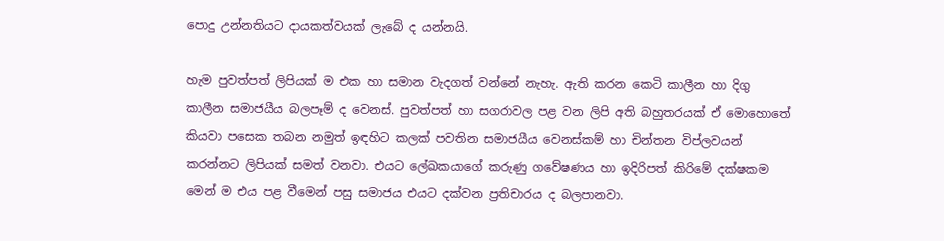පොදු උන්නතියට දායකත්වයක් ලැබේ ද යන්නයි.

හැම පුවත්පත් ලිපියක් ම එක හා සමාන වැදගත් වන්නේ නැහැ. ඇති කරන කෙටි කාලීන හා දිගු කාලීන සමාජයීය බලපෑම් ද වෙනස්. පුවත්පත් හා සගරාවල පළ වන ලිපි අති බහුතරයක් ඒ මොහොතේ කියවා පසෙක තබන නමුත් ඉඳහිට කලක් පවතින සමාජයීය වෙනස්කම් හා චින්තන විප්ලවයන් කරන්නට ලිපියක් සමත් වනවා. එයට ලේඛකයාගේ කරුණු ගවේෂණය හා ඉදිරිපත් කිරිමේ දක්ෂකම මෙන් ම එය පළ වීමෙන් පසු සමාජය එයට දක්වන ප්‍රතිචාරය ද බලපානවා.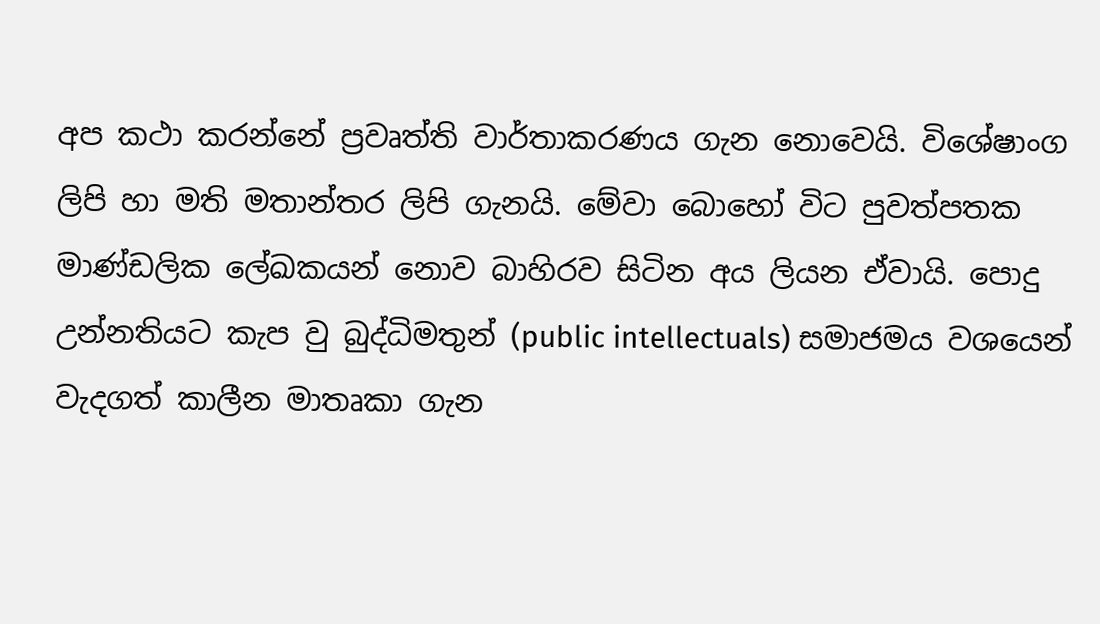අප කථා කරන්නේ ප්‍රවෘත්ති වාර්තාකරණය ගැන නොවෙයි. විශේෂාංග ලිපි හා මති මතාන්තර ලිපි ගැනයි. මේවා බොහෝ විට පුවත්පතක මාණ්ඩලික ලේඛකයන් නොව බාහිරව සිටින අය ලියන ඒවායි. පොදු උන්නතියට කැප වු බුද්ධිමතුන් (public intellectuals) සමාජමය වශයෙන් වැදගත් කාලීන මාතෘකා ගැන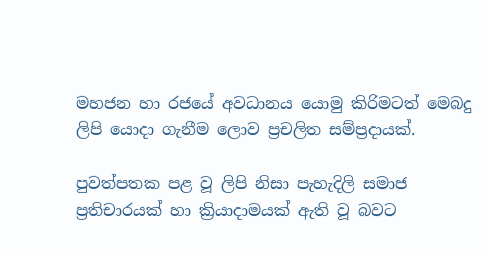මහජන හා රජයේ අවධානය යොමු කිරිමටත් මෙබදු ලිපි යොදා ගැනීම ලොව ප්‍රචලිත සම්ප්‍රදායක්.

පුවත්පතක පළ වූ ලිපි නිසා පැහැදිලි සමාජ ප්‍රතිචාරයක් හා ක්‍රියාදාමයක් ඇති වූ බවට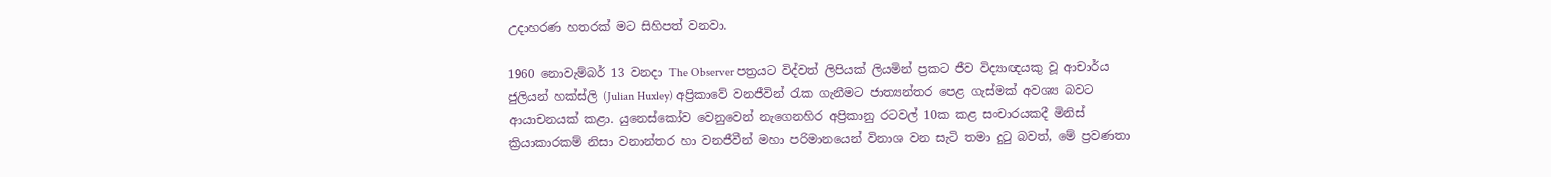උදාහරණ හතරක් මට සිහිපත් වනවා.

1960 නොවැම්බර් 13 වනදා The Observer පත්‍රයට විද්වත් ලිපියක් ලියමින් ප්‍රකට ජීව විද්‍යාඥයකු වූ ආචාර්ය ජුලියන් හක්ස්ලි (Julian Huxley) අප්‍රිකාවේ වනජීවින් රැක ගැනීමට ජාත්‍යන්තර පෙළ ගැස්මක් අවශ්‍ය බවට ආයාචනයක් කළා. යුනෙස්කෝව වෙනුවෙන් නැගෙනහිර අප්‍රිකානු රටවල් 10ක කළ සංචාරයකදී මිනිස් ක්‍රියාකාරකම් නිසා වනාන්තර හා වනජීවීන් මහා පරිමානයෙන් විනාශ වන සැටි තමා දුටු බවත්, මේ ප්‍රවණතා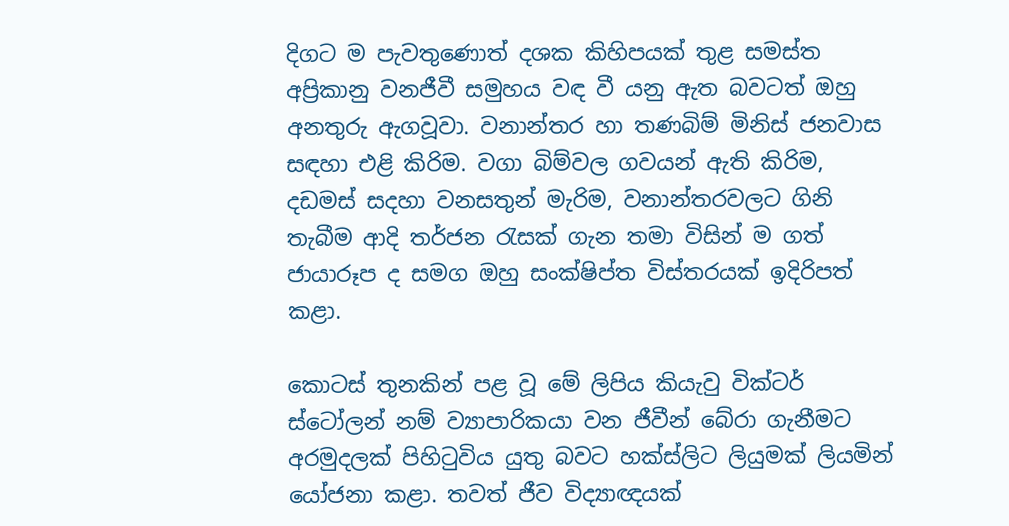දිගට ම පැවතුණොත් දශක කිහිපයක් තුළ සමස්ත අප්‍රිකානු වනජීවී සමුහය වඳ වී යනු ඇත බවටත් ඔහු අනතුරු ඇගවූවා. වනාන්තර හා තණබිම් මිනිස් ජනවාස සඳහා එළි කිරිම. වගා බිම්වල ගවයන් ඇති කිරිම, දඩමස් සදහා වනසතුන් මැරිම, වනාන්තරවලට ගිනි තැබීම ආදි තර්ජන රැසක් ගැන තමා විසින් ම ගත් ජායාරූප ද සමග ඔහු සංක්ෂිප්ත විස්තරයක් ඉදිරිපත් කළා.

කොටස් තුනකින් පළ වූ මේ ලිපිය කියැවු වික්ටර් ස්ටෝලන් නම් ව්‍යාපාරිකයා වන ජීවීන් බේරා ගැනීමට අරමුදලක් පිහිටුවිය යුතු බවට හක්ස්ලිට ලියුමක් ලියමින් යෝජනා කළා. තවත් ජීව විද්‍යාඥයක්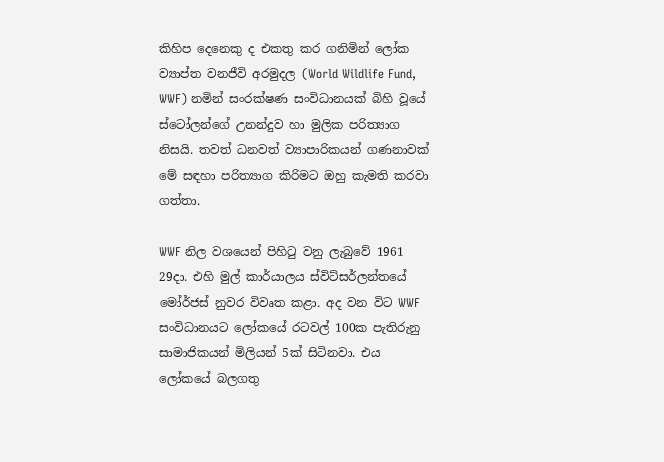කිහිප දෙනෙකු ද එකතු කර ගනිමින් ලෝක ව්‍යාප්ත වනජීවි අරමුදල (World Wildlife Fund, WWF) නමින් සංරක්ෂණ සංවිධානයක් බිහි වූයේ ස්ටෝලන්ගේ උනන්දුව හා මුලික පරිත්‍යාග නිසයි. තවත් ධනවත් ව්‍යාපාරිකයන් ගණනාවක් මේ සඳහා පරිත්‍යාග කිරිමට ඔහු කැමති කරවා ගත්තා.

WWF නිල වශයෙන් පිහිටු වනු ලැබුවේ 1961 29දා. එහි මුල් කාර්යාලය ස්විට්සර්ලන්තයේ මෝර්ජස් නුවර විවෘත කළා. අද වන විට WWF සංවිධානයට ලෝකයේ රටවල් 100ක පැතිරුනු සාමාජිකයන් මිලියන් 5ක් සිටිනවා. එය ලෝකයේ බලගතු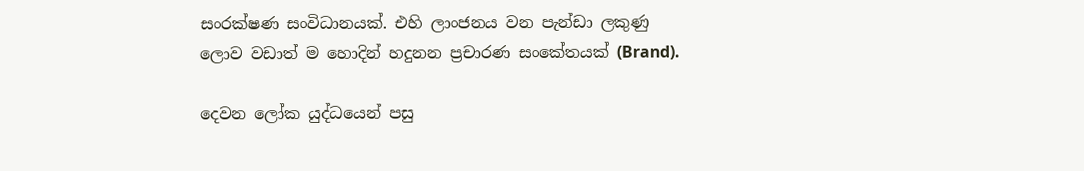සංරක්ෂණ සංවිධානයක්. එහි ලාංජනය වන පැන්ඩා ලකුණු ලොව වඩාත් ම හොදින් හදුනන ප්‍රචාරණ සංකේතයක් (Brand).

දෙවන ලෝක යුද්ධයෙන් පසු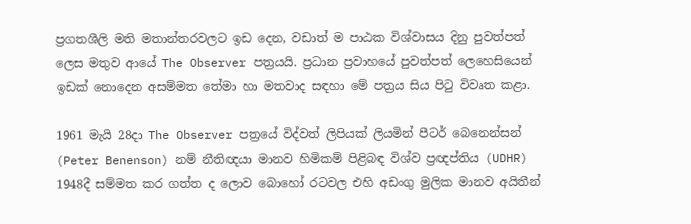ප්‍රගතශීලි මති මතාන්තරවලට ඉඩ දෙන, වඩාත් ම පාඨක විශ්වාසය දිනු පුවත්පත් ලෙස මතුව ආයේ The Observer පත්‍රයයි. ප්‍රධාන ප්‍රවාහයේ පුවත්පත් ලෙහෙසියෙන් ඉඩක් නොදෙන අසම්මත තේමා හා මතවාද සඳහා මේ පත්‍රය සිය පිටු විවෘත කළා.

1961 මැයි 28දා The Observer පත්‍රයේ විද්වත් ලිපියක් ලියමින් පීටර් බෙනෙන්සන් (Peter Benenson) නම් නීතිඥයා මානව හිමිකම් පිළිබඳ විශ්ව ප්‍රඥප්තිය (UDHR) 1948දී සම්මත කර ගත්ත ද ලොව බොහෝ රටවල එහි අඩංගු මුලික මානව අයිතීන්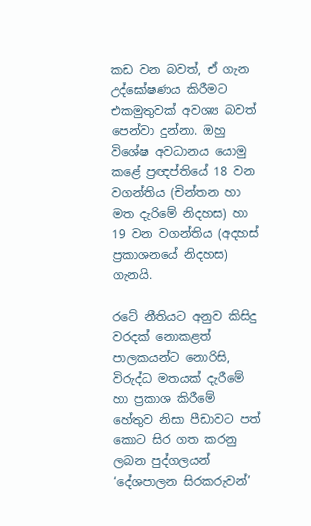කඩ වන බවත්, ඒ ගැන උද්ඝෝෂණය කිරීමට එකමුතුවක් අවශ්‍ය බවත් පෙන්වා දුන්නා. ඔහු විශේෂ අවධානය යොමු කළේ ප්‍රඥප්තියේ 18 වන වගන්තිය (චින්තන හා මත දැරිමේ නිදහස) හා 19 වන වගන්තිය (අදහස් ප්‍රකාශනයේ නිදහස) ගැනයි.

රටේ නීතියට අනුව කිසිදු වරදක් නොකළත් පාලකයන්ට නොරිසි, විරුද්ධ මතයක් දැරීමේ හා ප්‍රකාශ කිරීමේ හේතුව නිසා පීඩාවට පත් කොට සිර ගත කරනු ලබන පුද්ගලයන් ‘දේශපාලන සිරකරුවන්’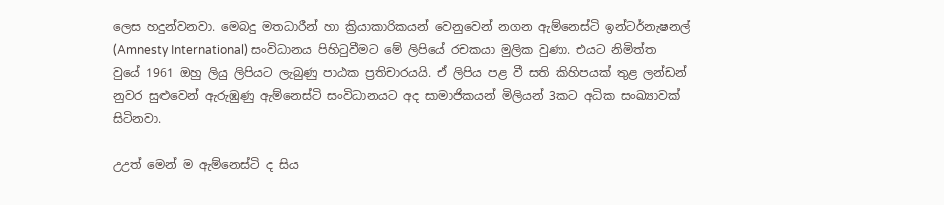ලෙස හදුන්වනවා. මෙබදු මතධාරීන් හා ක්‍රියාකාරිකයන් වෙනුවෙන් නගන ඇම්නෙස්ටි ඉන්ටර්නැෂනල් (Amnesty International) සංවිධානය පිහිටුවීමට මේ ලිපියේ රචකයා මුලික වුණා. එයට නිමිත්ත වුයේ 1961 ඔහු ලියු ලිපියට ලැබුණු පාඨක ප්‍රතිචාරයයි. ඒ ලිපිය පළ වී සති කිහිපයක් තුළ ලන්ඩන් නුවර සුළුවෙන් ඇරුඹුණු ඇම්නෙස්ටි සංවිධානයට අද සාමාජිකයන් මිලියන් 3කට අධික සංඛ්‍යාවක් සිටිනවා.

උඋත්‍ මෙන් ම ඇම්නෙස්ටි ද සිය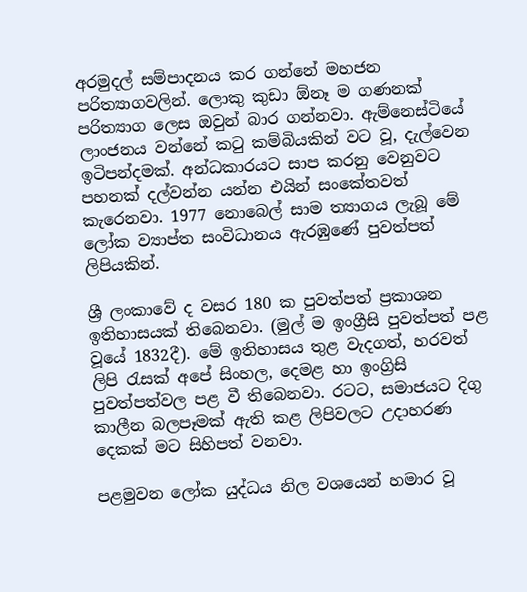අරමුදල් සම්පාදනය කර ගන්නේ මහජන පරිත්‍යාගවලින්. ලොකු කුඩා ඕනෑ ම ගණනක් පරිත්‍යාග ලෙස ඔවුන් බාර ගන්නවා. ඇම්නෙස්ටියේ ලාංජනය වන්නේ කටු කම්බියකින් වට වූ, දැල්වෙන ඉටිපන්දමක්. අන්ධකාරයට සාප කරනු වෙනුවට පහනක් දල්වන්න යන්න එයින් සංකේතවත් කැරෙනවා. 1977 නොබෙල් සාම ත්‍යාගය ලැබූ මේ ලෝක ව්‍යාප්ත සංවිධානය ඇරඹුණේ පුවත්පත් ලිපියකින්.

ශ්‍රී ලංකාවේ ද වසර 180 ක පුවත්පත් ප්‍රකාශන ඉතිහාසයක් තිබෙනවා. (මුල් ම ඉංග්‍රීසි පුවත්පත් පළ වූයේ 1832දී). මේ ඉතිහාසය තුළ වැදගත්, හරවත් ලිපි රැසක් අපේ සිංහල, දෙමළ හා ඉංග්‍රිසි පුවත්පත්වල පළ වී තිබෙනවා. රටට, සමාජයට දිගු කාලීන බලපෑමක් ඇති කළ ලිපිවලට උදාහරණ දෙකක් මට සිහිපත් වනවා.

පළමුවන ලෝක යුද්ධය නිල වශයෙන් හමාර වූ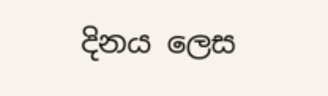දිනය ලෙස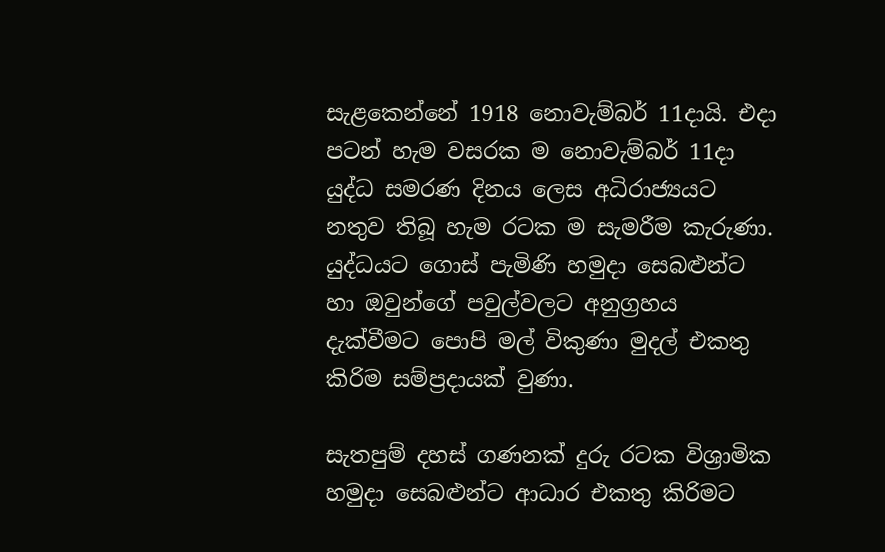සැළකෙන්නේ 1918 නොවැම්බර් 11දායි. එදා පටන් හැම වසරක ම නොවැම්බර් 11දා යුද්ධ සමරණ දිනය ලෙස අධිරාජ්‍යයට නතුව තිබූ හැම රටක ම සැමරීම කැරුණා. යුද්ධයට ගොස් පැමිණි හමුදා සෙබළුන්ට හා ඔවුන්ගේ පවුල්වලට අනුග්‍රහය දැක්වීමට පොපි මල් විකුණා මුදල් එකතු කිරිම සම්ප්‍රදායක් වුණා.

සැතපුම් දහස් ගණනක් දුරු රටක විශ්‍රාමික හමුදා සෙබළුන්ට ආධාර එකතු කිරිමට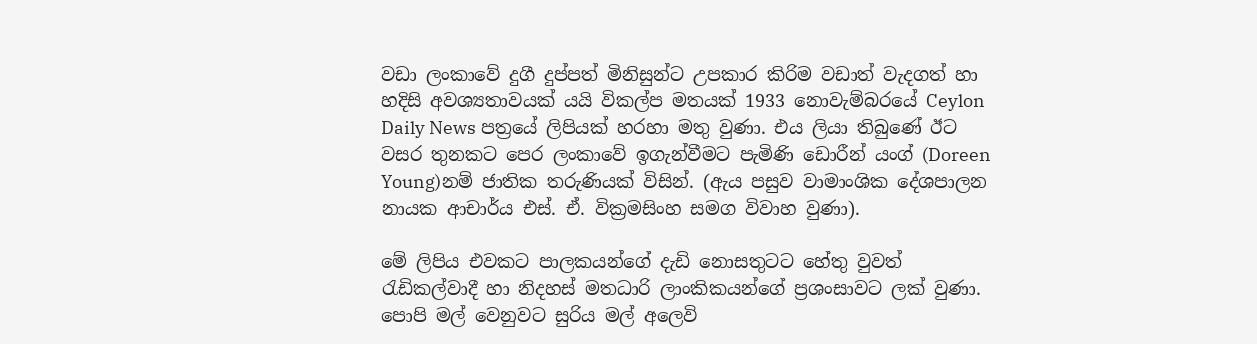වඩා ලංකාවේ දුගී දුප්පත් මිනිසුන්ට උපකාර කිරිම වඩාත් වැදගත් හා හදිසි අවශ්‍යතාවයක් යයි විකල්ප මතයක් 1933 නොවැම්බරයේ Ceylon Daily News පත්‍රයේ ලිපියක් හරහා මතු වුණා. එය ලියා තිබුණේ ඊට වසර තුනකට පෙර ලංකාවේ ඉගැන්වීමට පැමිණි ඩොරීන් යංග් (Doreen Young)නම් ජාතික තරුණියක් විසින්. (ඇය පසුව වාමාංශික දේශපාලන නායක ආචාර්ය එස්. ඒ. වික්‍රමසිංහ සමග විවාහ වුණා).

මේ ලිපිය එවකට පාලකයන්ගේ දැඩි නොසතුටට හේතු වුවත් රැඩිකල්වාදී හා නිදහස් මතධාරි ලාංකිකයන්ගේ ප්‍රශංසාවට ලක් වුණා. පොපි මල් වෙනුවට සුරිය මල් අලෙවි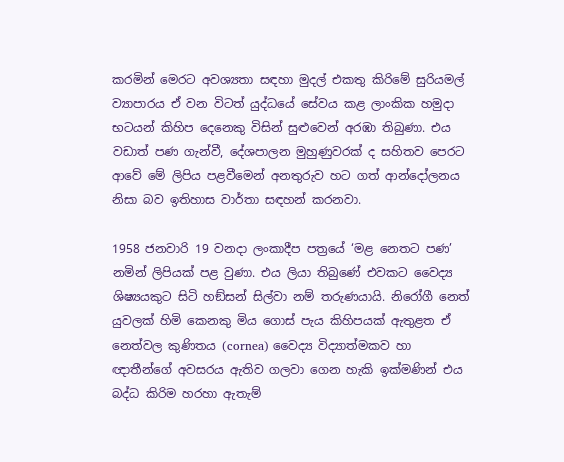කරමින් මෙරට අවශ්‍යතා සඳහා මුදල් එකතු කිරිමේ සුරියමල් ව්‍යාපාරය ඒ වන විටත් යුද්ධයේ සේවය කළ ලාංකික හමුදා භටයන් කිහිප දෙනෙකු විසින් සුළුවෙන් අරඹා තිබුණා. එය වඩාත් පණ ගැන්වී, දේශපාලන මුහුණුවරක් ද සහිතව පෙරට ආවේ මේ ලිපිය පළවීමෙන් අනතුරුව හට ගත් ආන්දෝලනය නිසා බව ඉතිහාස වාර්තා සඳහන් කරනවා.

1958 ජනවාරි 19 වනදා ලංකාදීප පත්‍රයේ ‘මළ නෙතට පණ’ නමින් ලිපියක් පළ වුණා. එය ලියා තිබුණේ එවකට වෛද්‍ය ශිෂ්‍යයකුට සිටි හඞ්සන් සිල්වා නම් තරුණයායි. නිරෝගී නෙත් යුවලක් හිමි කෙනකු මිය ගොස් පැය කිහිපයක් ඇතුළත ඒ නෙත්වල කුණිතය (cornea) වෛද්‍ය විද්‍යාත්මකව හා ඥාතීන්ගේ අවසරය ඇතිව ගලවා ගෙන හැකි ඉක්මණින් එය බද්ධ කිරිම හරහා ඇතැම්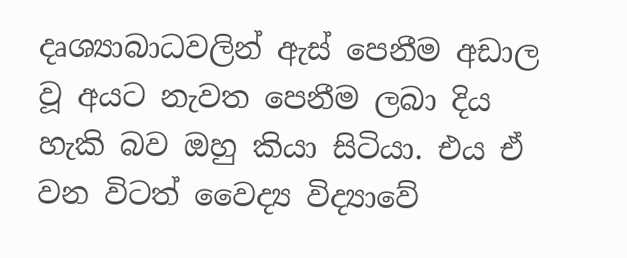දෘශ්‍යාබාධවලින් ඇස් පෙනීම අඩාල වූ අයට නැවත පෙනීම ලබා දිය හැකි බව ඔහු කියා සිටියා. එය ඒ වන විටත් වෛද්‍ය විද්‍යාවේ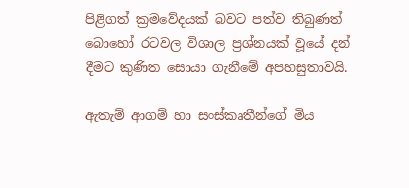පිළිගත් ක්‍රමවේදයක් බවට පත්ව තිබුණත් බොහෝ රටවල විශාල ප්‍රශ්නයක් වූයේ දන් දීමට කුණිත සොයා ගැනීමේ අපහසුතාවයි.

ඇතැම් ආගම් හා සංස්කෘතීන්ගේ මිය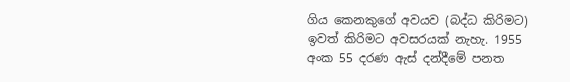ගිය කෙනකුගේ අවයව (බද්ධ කිරිමට) ඉවත් කිරිමට අවසරයක් නැහැ. 1955 අංක 55 දරණ ඇස් දන්දීමේ පනත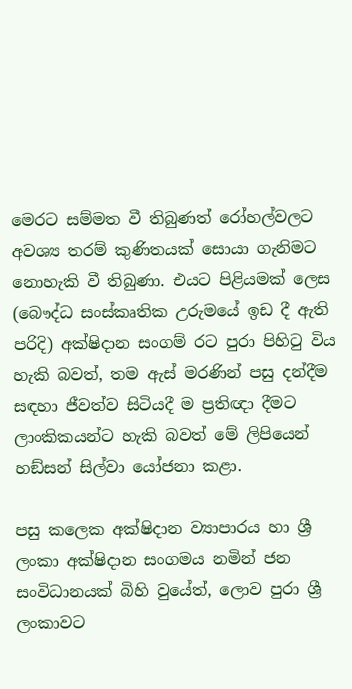මෙරට සම්මත වී තිබුණත් රෝහල්වලට අවශ්‍ය තරම් කුණිතයක් සොයා ගැනිමට නොහැකි වී තිබුණා. එයට පිළියමක් ලෙස (බෞද්ධ සංස්කෘතික උරුමයේ ඉඩ දී ඇති පරිදි) අක්ෂිදාන සංගම් රට පුරා පිහිටු විය හැකි බවත්, තම ඇස් මරණින් පසු දන්දීම සඳහා ජීවත්ව සිටියදී ම ප්‍රතිඥා දීමට ලාංකිකයන්ට හැකි බවත් මේ ලිපියෙන් හඞ්සන් සිල්වා යෝජනා කළා.

පසු කලෙක අක්ෂිදාන ව්‍යාපාරය හා ශ්‍රී ලංකා අක්ෂිදාන සංගමය නමින් ජන සංවිධානයක් බිහි වුයේත්, ලොව පුරා ශ්‍රී ලංකාවට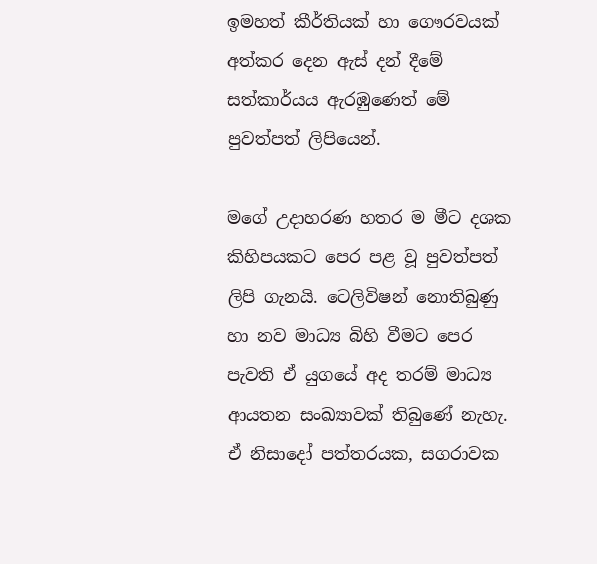ඉමහත් කීර්තියක් හා ගෞරවයක් අත්කර දෙන ඇස් දන් දීමේ සත්කාර්යය ඇරඹුණෙත් මේ පුවත්පත් ලිපියෙන්.

මගේ උදාහරණ හතර ම මීට දශක කිහිපයකට පෙර පළ වූ පුවත්පත් ලිපි ගැනයි. ටෙලිවිෂන් නොතිබුණු හා නව මාධ්‍ය බිහි වීමට පෙර පැවති ඒ යුගයේ අද තරම් මාධ්‍ය ආයතන සංඛ්‍යාවක් තිබුණේ නැහැ. ඒ නිසාදෝ පත්තරයක, සගරාවක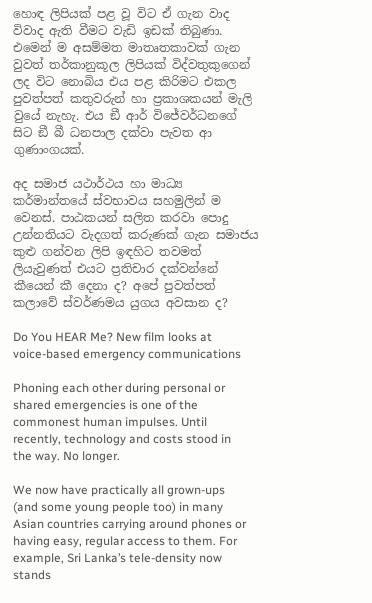හොඳ ලිපියක් පළ වූ විට ඒ ගැන වාද විවාද ඇති වීමට වැඩි ඉඩක් තිබුණා. එමෙන් ම අසම්මත මාතෘතකාවක් ගැන වුවත් තර්කානුකූල ලිපියක් විද්වතුකුගෙන් ලද විට නොබිය එය පළ කිරිමට එකල පුවත්පත් කතුවරුන් හා ප්‍රකාශකයන් මැලි වුයේ නැහැ. එය ඞී ආර් විජේවර්ධනගේ සිට ඞී බී ධනපාල දක්වා පැවත ආ ගුණාංගයක්.

අද සමාජ යථාර්ථය හා මාධ්‍ය කර්මාන්තයේ ස්වභාවය සහමුලින් ම වෙනස්. පාඨකයන් සලිත කරවා පොදු උන්නතියට වැදගත් කරුණක් ගැන සමාජය කුළු ගන්වන ලිපි ඉඳහිට තවමත් ලියැවුණත් එයට ප්‍රතිචාර දක්වන්නේ කීයෙන් කී දෙනා ද? අපේ පුවත්පත් කලාවේ ස්වර්ණමය යුගය අවසාන ද?

Do You HEAR Me? New film looks at voice-based emergency communications

Phoning each other during personal or shared emergencies is one of the commonest human impulses. Until recently, technology and costs stood in the way. No longer.

We now have practically all grown-ups (and some young people too) in many Asian countries carrying around phones or having easy, regular access to them. For example, Sri Lanka’s tele-density now stands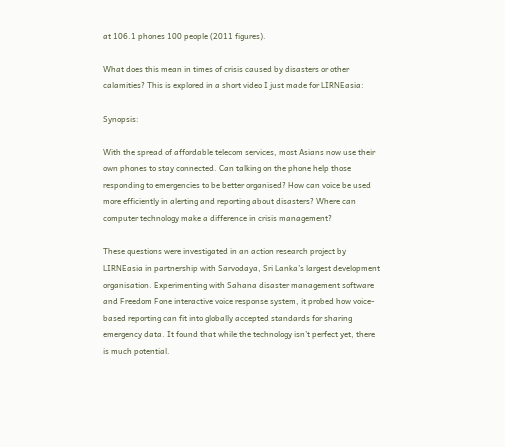at 106.1 phones 100 people (2011 figures).

What does this mean in times of crisis caused by disasters or other calamities? This is explored in a short video I just made for LIRNEasia:

Synopsis:

With the spread of affordable telecom services, most Asians now use their own phones to stay connected. Can talking on the phone help those responding to emergencies to be better organised? How can voice be used more efficiently in alerting and reporting about disasters? Where can computer technology make a difference in crisis management?

These questions were investigated in an action research project by LIRNEasia in partnership with Sarvodaya, Sri Lanka’s largest development organisation. Experimenting with Sahana disaster management software and Freedom Fone interactive voice response system, it probed how voice-based reporting can fit into globally accepted standards for sharing emergency data. It found that while the technology isn’t perfect yet, there is much potential.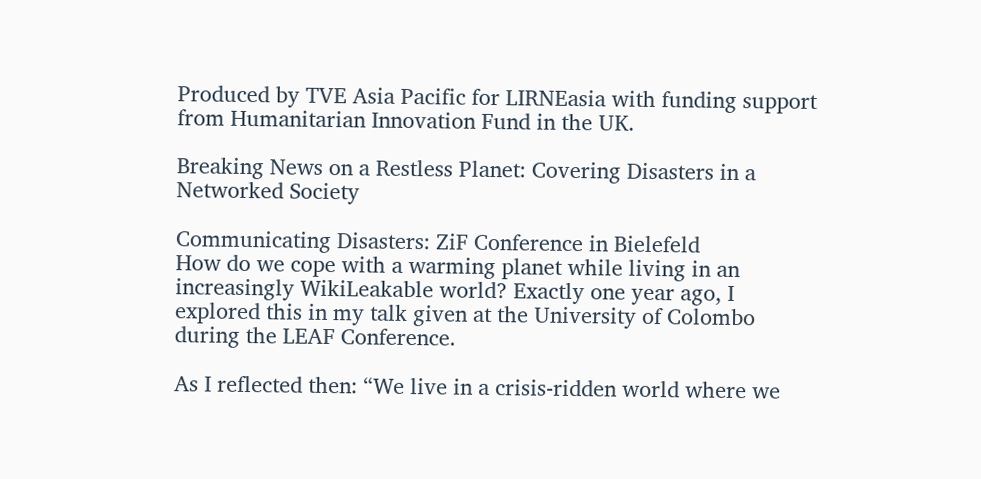Produced by TVE Asia Pacific for LIRNEasia with funding support from Humanitarian Innovation Fund in the UK.

Breaking News on a Restless Planet: Covering Disasters in a Networked Society

Communicating Disasters: ZiF Conference in Bielefeld
How do we cope with a warming planet while living in an increasingly WikiLeakable world? Exactly one year ago, I explored this in my talk given at the University of Colombo during the LEAF Conference.

As I reflected then: “We live in a crisis-ridden world where we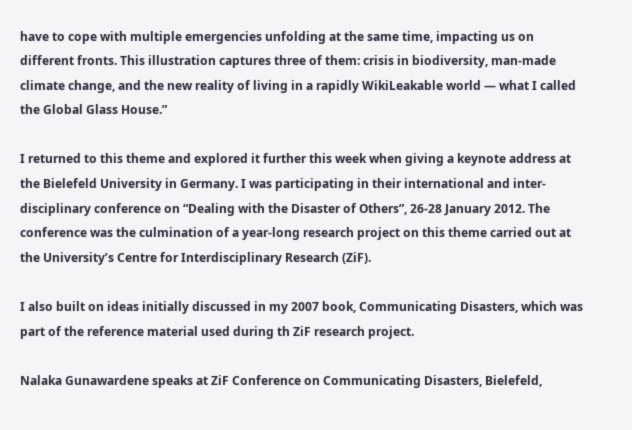have to cope with multiple emergencies unfolding at the same time, impacting us on different fronts. This illustration captures three of them: crisis in biodiversity, man-made climate change, and the new reality of living in a rapidly WikiLeakable world — what I called the Global Glass House.”

I returned to this theme and explored it further this week when giving a keynote address at the Bielefeld University in Germany. I was participating in their international and inter-disciplinary conference on “Dealing with the Disaster of Others”, 26-28 January 2012. The conference was the culmination of a year-long research project on this theme carried out at the University’s Centre for Interdisciplinary Research (ZiF).

I also built on ideas initially discussed in my 2007 book, Communicating Disasters, which was part of the reference material used during th ZiF research project.

Nalaka Gunawardene speaks at ZiF Conference on Communicating Disasters, Bielefeld,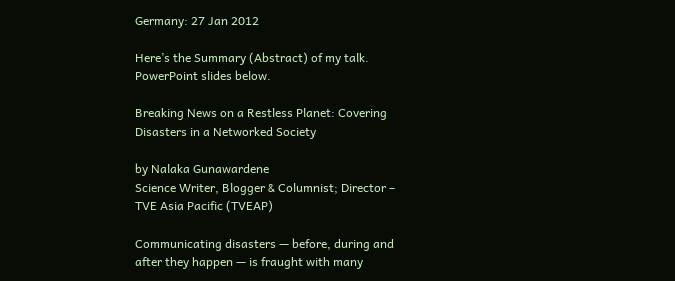Germany: 27 Jan 2012

Here’s the Summary (Abstract) of my talk. PowerPoint slides below.

Breaking News on a Restless Planet: Covering Disasters in a Networked Society

by Nalaka Gunawardene
Science Writer, Blogger & Columnist; Director – TVE Asia Pacific (TVEAP)

Communicating disasters — before, during and after they happen — is fraught with many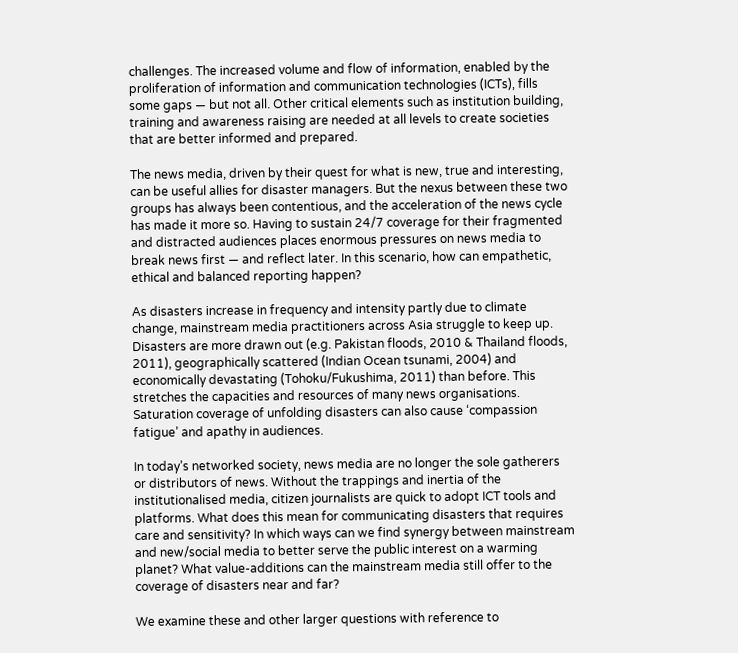challenges. The increased volume and flow of information, enabled by the proliferation of information and communication technologies (ICTs), fills some gaps — but not all. Other critical elements such as institution building, training and awareness raising are needed at all levels to create societies that are better informed and prepared.

The news media, driven by their quest for what is new, true and interesting, can be useful allies for disaster managers. But the nexus between these two groups has always been contentious, and the acceleration of the news cycle has made it more so. Having to sustain 24/7 coverage for their fragmented and distracted audiences places enormous pressures on news media to break news first — and reflect later. In this scenario, how can empathetic, ethical and balanced reporting happen?

As disasters increase in frequency and intensity partly due to climate change, mainstream media practitioners across Asia struggle to keep up. Disasters are more drawn out (e.g. Pakistan floods, 2010 & Thailand floods, 2011), geographically scattered (Indian Ocean tsunami, 2004) and economically devastating (Tohoku/Fukushima, 2011) than before. This stretches the capacities and resources of many news organisations. Saturation coverage of unfolding disasters can also cause ‘compassion fatigue’ and apathy in audiences.

In today’s networked society, news media are no longer the sole gatherers or distributors of news. Without the trappings and inertia of the institutionalised media, citizen journalists are quick to adopt ICT tools and platforms. What does this mean for communicating disasters that requires care and sensitivity? In which ways can we find synergy between mainstream and new/social media to better serve the public interest on a warming planet? What value-additions can the mainstream media still offer to the coverage of disasters near and far?

We examine these and other larger questions with reference to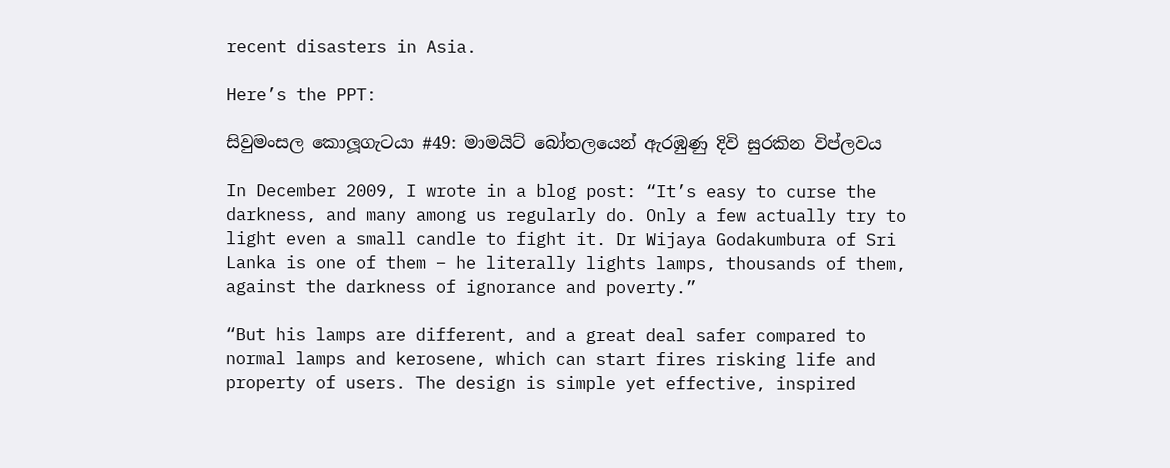recent disasters in Asia.

Here’s the PPT:

සිවුමංසල කොලූගැටයා #49: මාමයිට් බෝතලයෙන් ඇරඹුණු දිවි සුරකින විප්ලවය

In December 2009, I wrote in a blog post: “It’s easy to curse the darkness, and many among us regularly do. Only a few actually try to light even a small candle to fight it. Dr Wijaya Godakumbura of Sri Lanka is one of them – he literally lights lamps, thousands of them, against the darkness of ignorance and poverty.”

“But his lamps are different, and a great deal safer compared to normal lamps and kerosene, which can start fires risking life and property of users. The design is simple yet effective, inspired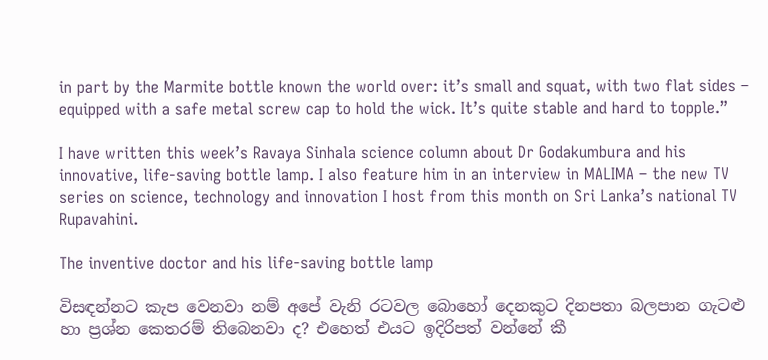in part by the Marmite bottle known the world over: it’s small and squat, with two flat sides – equipped with a safe metal screw cap to hold the wick. It’s quite stable and hard to topple.”

I have written this week’s Ravaya Sinhala science column about Dr Godakumbura and his innovative, life-saving bottle lamp. I also feature him in an interview in MALIMA – the new TV series on science, technology and innovation I host from this month on Sri Lanka’s national TV Rupavahini.

The inventive doctor and his life-saving bottle lamp

විසඳන්නට කැප වෙනවා නම් අපේ වැනි රටවල බොහෝ දෙනකුට දිනපතා බලපාන ගැටළු හා ප්‍රශ්න කෙතරම් තිබෙනවා ද? එහෙත් එයට ඉදිරිපත් වන්නේ කී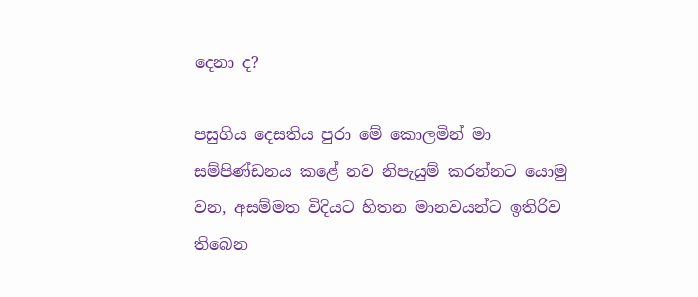දෙනා ද?

පසුගිය දෙසතිය පුරා මේ කොලමින් මා සම්පිණ්ඩනය කළේ නව නිපැයුම් කරන්නට යොමු වන, අසම්මත විදියට හිතන මානවයන්ට ඉතිරිව තිබෙන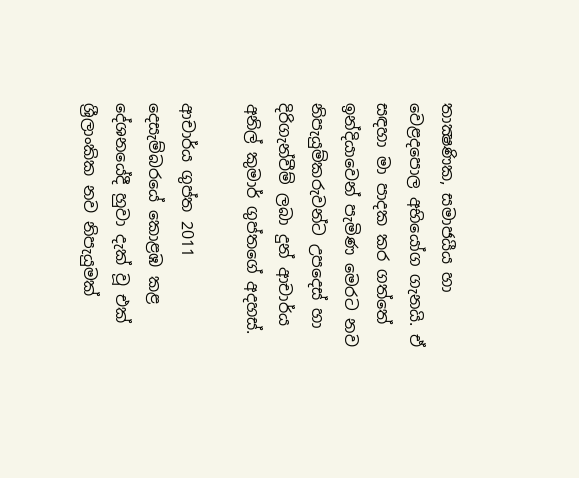තාක්‍ෂණික, සමාජයීය හා වෙළදපොල අභියෝග ගැනයි. ඒ සඳහා මා පාදක කර ගත්තේ ඉන්දියාවෙන් පැමිණ මෙරට නව නිපැයුම්කරුවන්ට උපදෙස් හා දිරිගැන්වීම් ලබා දුන් ආචාර්ය අනිල් කුමාර් ගුප්තගේ අදහස්.

ආචාර්ය ගුප්ත 2011 දෙසැම්බරයේ කොළඹ කළ දේශනයේදී හුවා දැක් වූ එක් ශ්‍රීලාංකික නව නිපැයුමක්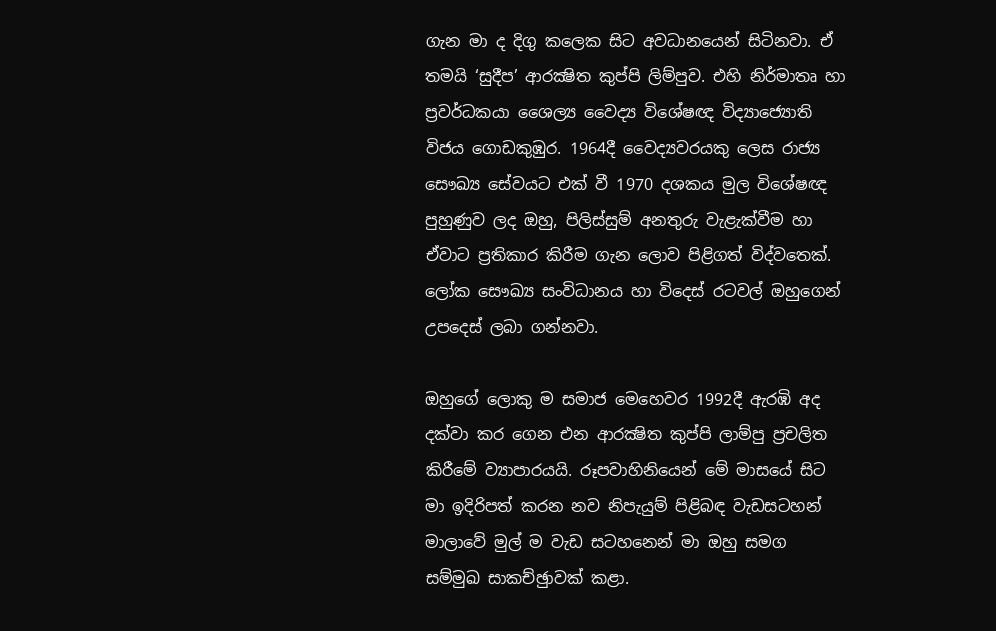ගැන මා ද දිගු කලෙක සිට අවධානයෙන් සිටිනවා. ඒ තමයි ‘සුදීප’ ආරක්‍ෂිත කුප්පි ලිම්පුව. එහි නිර්මාතෘ හා ප්‍රවර්ධකයා ශෛල්‍ය වෛද්‍ය විශේෂඥ විද්‍යාජ්‍යොති විජය ගොඩකුඹුර. 1964දී වෛද්‍යවරයකු ලෙස රාජ්‍ය සෞඛ්‍ය සේවයට එක් වී 1970 දශකය මුල විශේෂඥ පුහුණුව ලද ඔහු, පිලිස්සුම් අනතුරු වැළැක්වීම හා ඒවාට ප්‍රතිකාර කිරීම ගැන ලොව පිළිගත් විද්වතෙක්. ලෝක සෞඛ්‍ය සංවිධානය හා විදෙස් රටවල් ඔහුගෙන් උපදෙස් ලබා ගන්නවා.

ඔහුගේ ලොකු ම සමාජ මෙහෙවර 1992දී ඇරඹි අද දක්වා කර ගෙන එන ආරක්‍ෂිත කුප්පි ලාම්පු ප්‍රචලිත කිරීමේ ව්‍යාපාරයයි. රූපවාහිනියෙන් මේ මාසයේ සිට මා ඉදිරිපත් කරන නව නිපැයුම් පිළිබඳ වැඩසටහන් මාලාවේ මුල් ම වැඩ සටහනෙන් මා ඔහු සමග සම්මුඛ සාකච්ඡුාවක් කළා.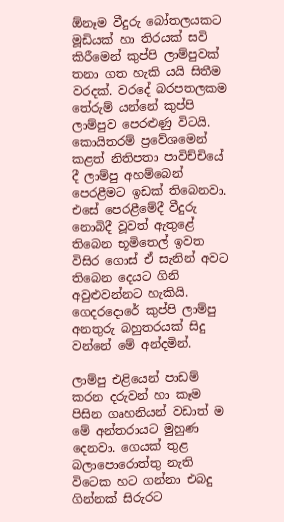ඕනෑම වීදුරු බෝතලයකට මූඩියක් හා තිරයක් සවි කිරීමෙන් කුප්පි ලාම්පුවක් තනා ගත හැකි යයි සිතීම වරදක්. වරදේ බරපතලකම තේරුම් යන්නේ කුප්පි ලාම්පුව පෙරළුණු විටයි. කොයිතරම් ප්‍රවේශමෙන් කළත් නිතිපතා පාවිච්චියේ දී ලාම්පු අහම්බෙන් පෙරළීමට ඉඩක් තිබෙනවා. එසේ පෙරළීමේදී වීදුරු නොබිදී වූවත් ඇතුළේ තිබෙන භූමිතෙල් ඉවත විසිර ගොස් ඒ සැනින් අවට තිබෙන දෙයට ගිනි අවුළුවන්නට හැකියි. ගෙදරදොරේ කුප්පි ලාම්පු අනතුරු බහුතරයක් සිදු වන්නේ මේ අන්දමින්.

ලාම්පු එළියෙන් පාඩම් කරන දරුවන් හා කෑම පිසින ගෘහනියන් වඩාත් ම මේ අන්තරායට මුහුණ දෙනවා. ගෙයක් තුළ බලාපොරොත්තු නැති විටෙක හට ගන්නා එබදු ගින්නක් සිරුරට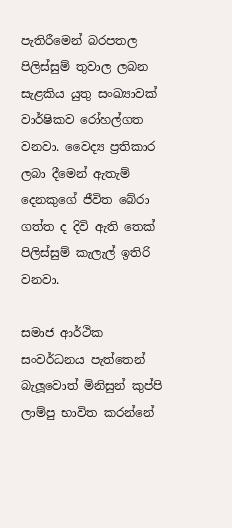පැතිරීමෙන් බරපතල පිලිස්සුම් තුවාල ලබන සැළකිය යුතු සංඛ්‍යාවක් වාර්ෂිකව රෝහල්ගත වනවා. වෛද්‍ය ප්‍රතිකාර ලබා දීමෙන් ඇතැම් දෙනකුගේ ජීවිත බේරා ගත්ත ද දිවි ඇති තෙක් පිලිස්සුම් කැලැල් ඉතිරි වනවා.

සමාජ ආර්ථික සංවර්ධනය පැත්තෙන් බැලූවොත් මිනිසුන් කුප්පි ලාම්පු භාවිත කරන්නේ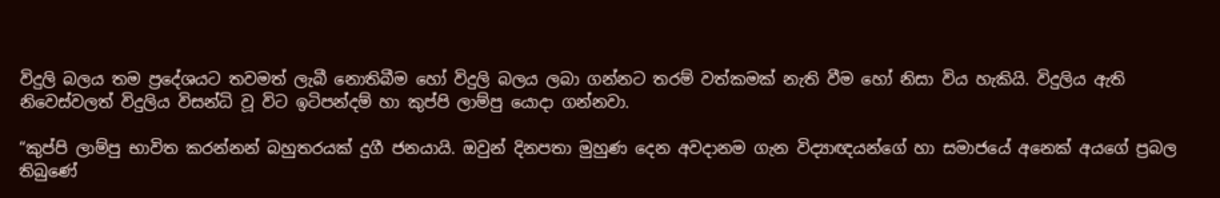විදුලි බලය තම ප්‍රදේශයට තවමත් ලැබී නොතිබීම හෝ විදුලි බලය ලබා ගන්නට තරම් වත්කමක් නැති වීම හෝ නිසා විය හැකියි. විදුලිය ඇති නිවෙස්වලත් විදුලිය විසන්ධි වූ විට ඉටිපන්දම් හා කුප්පි ලාම්පු යොදා ගන්නවා.

“කුප්පි ලාම්පු භාවිත කරන්නන් බහුතරයක් දුගී ජනයායි. ඔවුන් දිනපතා මුහුණ දෙන අවදානම ගැන විද්‍යාඥයන්ගේ හා සමාජයේ අනෙක් අයගේ ප්‍රබල තිබුණේ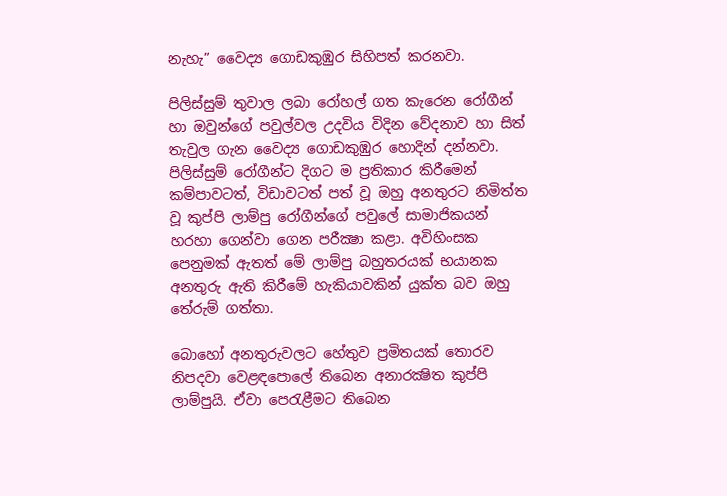නැහැ” වෛද්‍ය ගොඩකුඹුර සිහිපත් කරනවා.

පිලිස්සුම් තුවාල ලබා රෝහල් ගත කැරෙන රෝගීන් හා ඔවුන්ගේ පවුල්වල උදවිය විදින වේදනාව හා සිත් තැවුල ගැන වෛද්‍ය ගොඩකුඹුර හොදින් දන්නවා. පිලිස්සුම් රෝගීන්ට දිගට ම ප්‍රතිකාර කිරීමෙන් කම්පාවටත්, විඩාවටත් පත් වූ ඔහු අනතුරට නිමිත්ත වූ කුප්පි ලාම්පු රෝගීන්ගේ පවුලේ සාමාජිකයන් හරහා ගෙන්වා ගෙන පරීක්‍ෂා කළා. අවිහිංසක පෙනුමක් ඇතත් මේ ලාම්පු බහුතරයක් භයානක අනතුරු ඇති කිරීමේ හැකියාවකින් යුක්ත බව ඔහු තේරුම් ගත්තා.

බොහෝ අනතුරුවලට හේතුව ප්‍රමිතයක් තොරව නිපදවා වෙළඳපොලේ තිබෙන අනාරක්‍ෂිත කුප්පි ලාම්පුයි. ඒවා පෙරැළීමට තිබෙන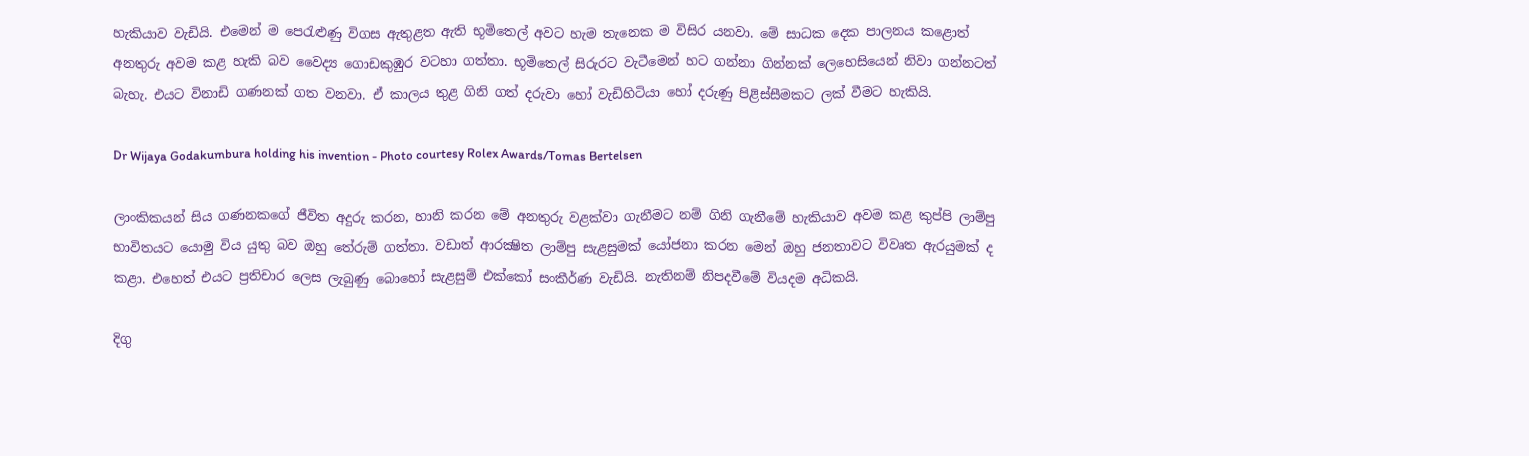හැකියාව වැඩියි. එමෙන් ම පෙරැළුණු විගස ඇතුළත ඇති භූමිතෙල් අවට හැම තැනෙක ම විසිර යනවා. මේ සාධක දෙක පාලනය කළොත් අනතුරු අවම කළ හැකි බව වෛද්‍ය ගොඩකුඹුර වටහා ගත්තා. භූමිතෙල් සිරුරට වැටීමෙන් හට ගන්නා ගින්නක් ලෙහෙසියෙන් නිවා ගන්නටත් බැහැ. එයට විනාඩි ගණනක් ගත වනවා. ඒ කාලය තුළ ගිනි ගත් දරුවා හෝ වැඩිහිටියා හෝ දරුණු පිළිස්සීමකට ලක් වීමට හැකියි.

Dr Wijaya Godakumbura holding his invention - Photo courtesy Rolex Awards/Tomas Bertelsen

ලාංකිකයන් සිය ගණනකගේ ජීවිත අදුරු කරන, හානි කරන මේ අනතුරු වළක්වා ගැනීමට නම් ගිනි ගැනීමේ හැකියාව අවම කළ කුප්පි ලාම්පු භාවිතයට යොමු විය යුතු බව ඔහු තේරුම් ගත්තා. වඩාත් ආරක්‍ෂිත ලාම්පු සැළසුමක් යෝජනා කරන මෙන් ඔහු ජනතාවට විවෘත ඇරයුමක් ද කළා. එහෙත් එයට ප්‍රතිචාර ලෙස ලැබුණු බොහෝ සැළසුම් එක්කෝ සංකීර්ණ වැඩියි. නැතිනම් නිපදවීමේ වියදම අධිකයි.

දිගු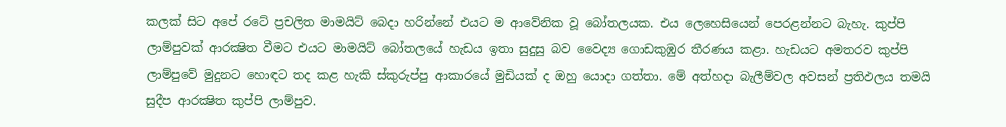කලක් සිට අපේ රටේ ප්‍රචලිත මාමයිට් බෙදා හරින්නේ එයට ම ආවේනික වූ බෝතලයක. එය ලෙහෙසියෙන් පෙරළන්නට බැහැ. කුප්පි ලාම්පුවක් ආරක්‍ෂිත වීමට එයට මාමයිට් බෝතලයේ හැඩය ඉතා සුදුසු බව වෛද්‍ය ගොඩකුඹුර තීරණය කළා. හැඩයට අමතරව කුප්පි ලාම්පුවේ මුදුනට හොඳට තද කළ හැකි ස්කුරුප්පු ආකාරයේ මුඩියක් ද ඔහු යොදා ගත්තා. මේ අත්හදා බැලීම්වල අවසන් ප්‍රතිඵලය තමයි සුදීප ආරක්‍ෂිත කුප්පි ලාම්පුව.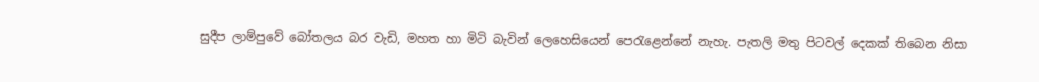සුදීප ලාම්පුවේ බෝතලය බර වැඩි, මහත හා මිටි බැවින් ලෙහෙසියෙන් පෙරැළෙන්නේ නැහැ. පැතලි මතු පිටවල් දෙකක් තිබෙන නිසා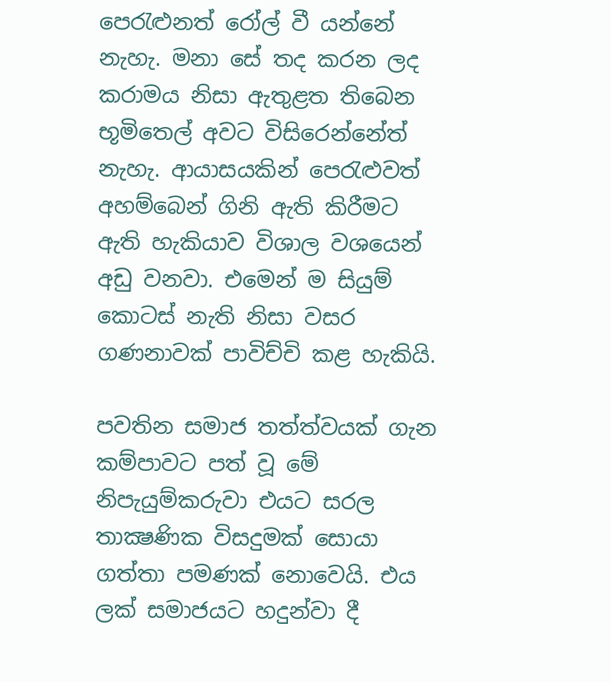පෙරැළුනත් රෝල් වී යන්නේ නැහැ. මනා සේ තද කරන ලද කරාමය නිසා ඇතුළත තිබෙන භූමිතෙල් අවට විසිරෙන්නේත් නැහැ. ආයාසයකින් පෙරැළුවත් අහම්බෙන් ගිනි ඇති කිරීමට ඇති හැකියාව විශාල වශයෙන් අඩු වනවා. එමෙන් ම සියුම් කොටස් නැති නිසා වසර ගණනාවක් පාවිච්චි කළ හැකියි.

පවතින සමාජ තත්ත්වයක් ගැන කම්පාවට පත් වූ මේ නිපැයුම්කරුවා එයට සරල තාක්‍ෂණික විසදුමක් සොයා ගත්තා පමණක් නොවෙයි. එය ලක් සමාජයට හදුන්වා දී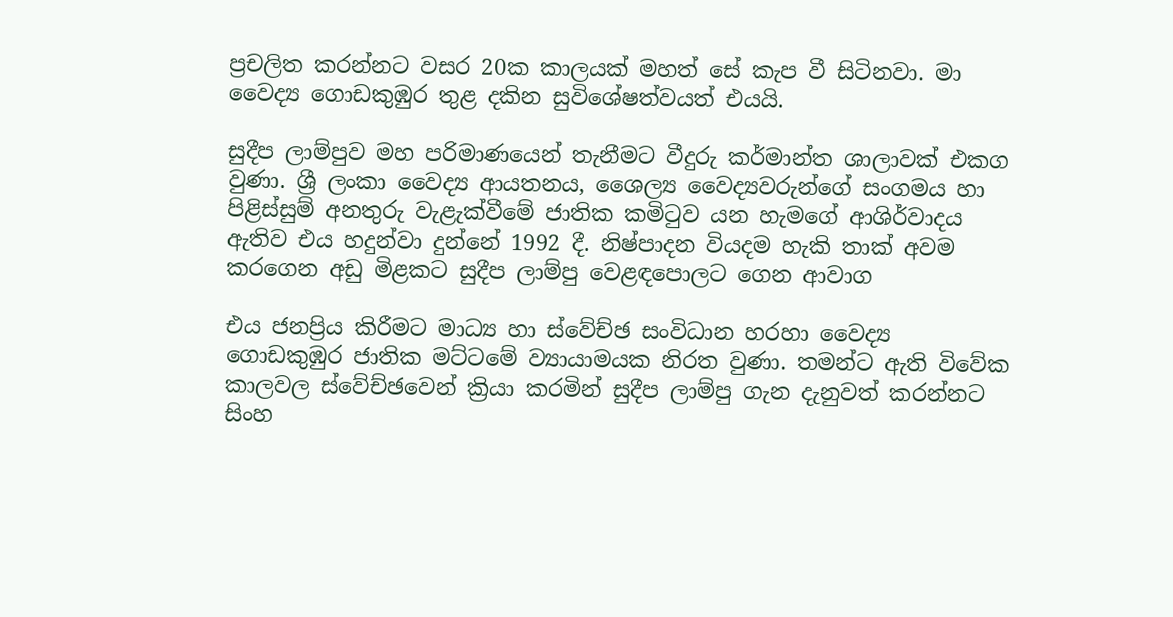ප්‍රචලිත කරන්නට වසර 20ක කාලයක් මහත් සේ කැප වී සිටිනවා. මා වෛද්‍ය ගොඩකුඹුර තුළ දකින සුවිශේෂත්වයත් එයයි.

සුදීප ලාම්පුව මහ පරිමාණයෙන් තැනීමට වීදුරු කර්මාන්ත ශාලාවක් එකග වුණා. ශ්‍රී ලංකා වෛද්‍ය ආයතනය, ශෛල්‍ය වෛද්‍යවරුන්ගේ සංගමය හා පිළිස්සුම් අනතුරු වැළැක්වීමේ ජාතික කමිටුව යන හැමගේ ආශිර්වාදය ඇතිව එය හදුන්වා දුන්නේ 1992 දී. නිෂ්පාදන වියදම හැකි තාක් අවම කරගෙන අඩු මිළකට සුදීප ලාම්පු වෙළඳපොලට ගෙන ආවාග

එය ජනප්‍රිය කිරීමට මාධ්‍ය හා ස්වේච්ඡ සංවිධාන හරහා වෛද්‍ය ගොඩකුඹුර ජාතික මට්ටමේ ව්‍යායාමයක නිරත වුණා. තමන්ට ඇති විවේක කාලවල ස්වේච්ඡවෙන් ක්‍රියා කරමින් සුදීප ලාම්පු ගැන දැනුවත් කරන්නට සිංහ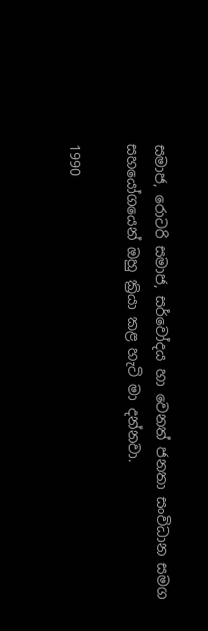සමාජ, රොටරි සමාජ, සර්වෝදය හා වෙනත් ජනතා සංවිධාන සමග සහයෝගයෙන් ඔහු ක්‍රියා කළ හැටි මා දන්නවා.

1990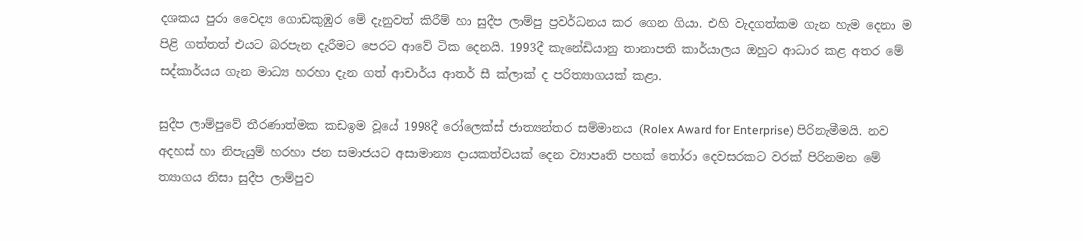දශකය පුරා වෛද්‍ය ගොඩකුඹුර මේ දැනුවත් කිරීම් හා සුදීප ලාම්පු ප්‍රවර්ධනය කර ගෙන ගියා. එහි වැදගත්කම ගැන හැම දෙනා ම පිළි ගත්තත් එයට බරපැන දැරීමට පෙරට ආවේ ටික දෙනයි. 1993දී කැනේඩියානු තානාපති කාර්යාලය ඔහුට ආධාර කළ අතර මේ සද්කාර්යය ගැන මාධ්‍ය හරහා දැන ගත් ආචාර්ය ආතර් සී ක්ලාක් ද පරිත්‍යාගයක් කළා.

සුදීප ලාම්පුවේ තීරණාත්මක කඩඉම වූයේ 1998දී රෝලෙක්ස් ජාත්‍යන්තර සම්මානය (Rolex Award for Enterprise) පිරිනැමීමයි. නව අදහස් හා නිපැයුම් හරහා ජන සමාජයට අසාමාන්‍ය දායකත්වයක් දෙන ව්‍යාපෘති පහක් තෝරා දෙවසරකට වරක් පිරිනමන මේ ත්‍යාගය නිසා සුදීප ලාම්පුව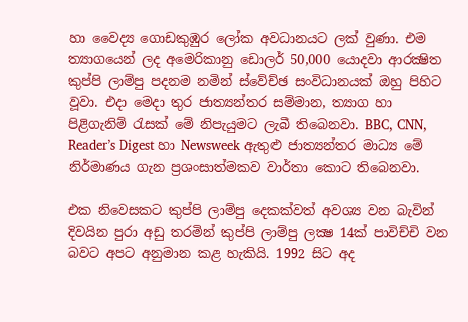හා වෛද්‍ය ගොඩකුඹුර ලෝක අවධානයට ලක් වුණා. එම ත්‍යාගයෙන් ලද අමෙරිකානු ඩොලර් 50,000 යොදවා ආරක්‍ෂිත කුප්පි ලාම්පු පදනම නමින් ස්වේච්ඡ සංවිධානයක් ඔහු පිහිට වූවා. එදා මෙදා තුර ජාත්‍යන්තර සම්මාන, ත්‍යාග හා පිළිගැනිම් රැසක් මේ නිපැයුමට ලැබී තිබෙනවා. BBC, CNN, Reader’s Digest හා Newsweek ඇතුළු ජාත්‍යන්තර මාධ්‍ය මේ නිර්මාණය ගැන ප්‍රශංසාත්මකව වාර්තා කොට තිබෙනවා.

එක නිවෙසකට කුප්පි ලාම්පු දෙකක්වත් අවශ්‍ය වන බැවින් දිවයින පුරා අඩු තරමින් කුප්පි ලාම්පු ලක්‍ෂ 14ක් පාවිච්චි වන බවට අපට අනුමාන කළ හැකියි. 1992 සිට අද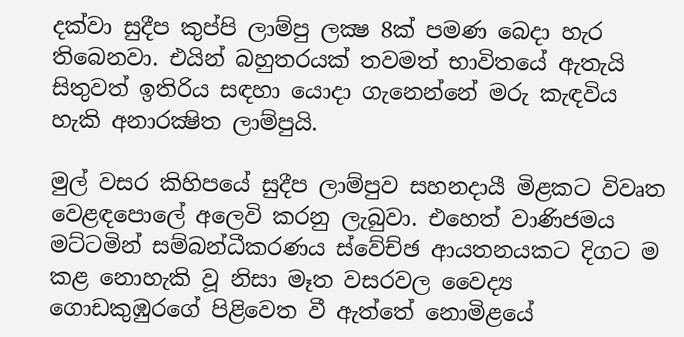දක්වා සුදීප කුප්පි ලාම්පු ලක්‍ෂ 8ක් පමණ බෙදා හැර තිබෙනවා. එයින් බහුතරයක් තවමත් භාවිතයේ ඇතැයි සිතුවත් ඉතිරිය සඳහා යොදා ගැනෙන්නේ මරු කැඳවිය හැකි අනාරක්‍ෂිත ලාම්පුයි.

මුල් වසර කිහිපයේ සුදීප ලාම්පුව සහනදායී මිළකට විවෘත වෙළඳපොලේ අලෙවි කරනු ලැබුවා. එහෙත් වාණිජමය මට්ටමින් සම්බන්ධීකරණය ස්වේච්ඡ ආයතනයකට දිගට ම කළ නොහැකි වූ නිසා මෑත වසරවල වෛද්‍ය ගොඩකුඹුරගේ පිළිවෙත වී ඇත්තේ නොමිළයේ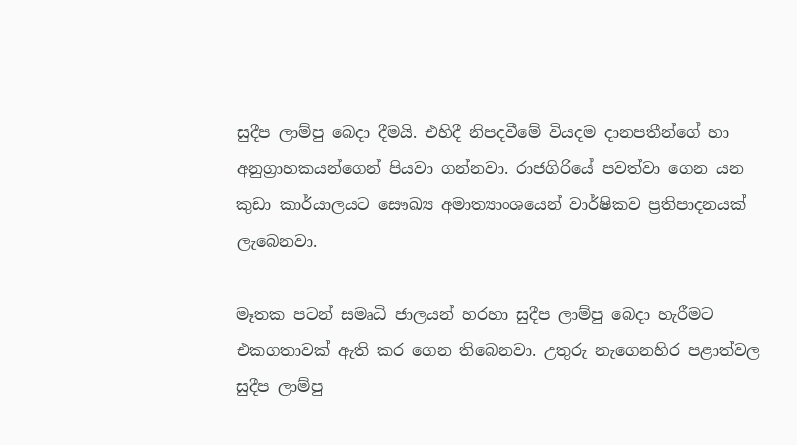සුදීප ලාම්පු බෙදා දීමයි. එහිදී නිපදවීමේ වියදම දානපතීන්ගේ හා අනුග්‍රාහකයන්ගෙන් පියවා ගන්නවා. රාජගිරියේ පවත්වා ගෙන යන කුඩා කාර්යාලයට සෞඛ්‍ය අමාත්‍යාංශයෙන් වාර්ෂිකව ප්‍රතිපාදනයක් ලැබෙනවා.

මෑතක පටන් සමෘධි ජාලයන් හරහා සුදීප ලාම්පු බෙදා හැරීමට එකගතාවක් ඇති කර ගෙන තිබෙනවා. උතුරු නැගෙනහිර පළාත්වල සුදීප ලාම්පු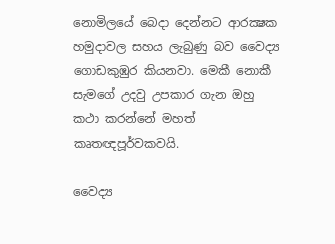නොමිලයේ බෙදා දෙන්නට ආරක්‍ෂක හමුදාවල සහය ලැබුණු බව වෛද්‍ය ගොඩකුඹුර කියනවා. මෙකී නොකී සැමගේ උදවු උපකාර ගැන ඔහු කථා කරන්නේ මහත් කෘතඥපූර්වකවයි.

වෛද්‍ය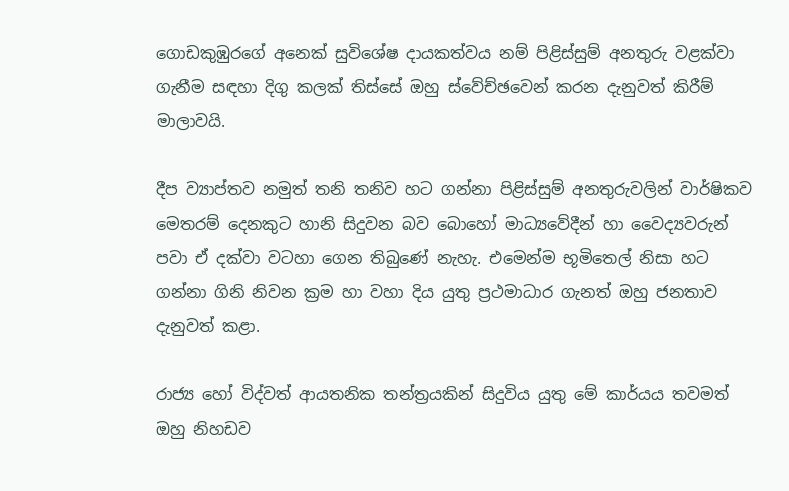ගොඩකුඹුරගේ අනෙක් සුවිශේෂ දායකත්වය නම් පිළිස්සුම් අනතුරු වළක්වා ගැනීම සඳහා දිගු කලක් තිස්සේ ඔහු ස්වේච්ඡවෙන් කරන දැනුවත් කිරීම් මාලාවයි.

දීප ව්‍යාප්තව නමුත් තනි තනිව හට ගන්නා පිළිස්සුම් අනතුරුවලින් වාර්ෂිකව මෙතරම් දෙනකුට හානි සිදුවන බව බොහෝ මාධ්‍යවේදීන් හා වෛද්‍යවරුන් පවා ඒ දක්වා වටහා ගෙන තිබුණේ නැහැ. එමෙන්ම භූමිතෙල් නිසා හට ගන්නා ගිනි නිවන ක්‍රම හා වහා දිය යුතු ප්‍රථමාධාර ගැනත් ඔහු ජනතාව දැනුවත් කළා.

රාජ්‍ය හෝ විද්වත් ආයතනික තන්ත්‍රයකින් සිදුවිය යුතු මේ කාර්යය තවමත් ඔහු නිහඩව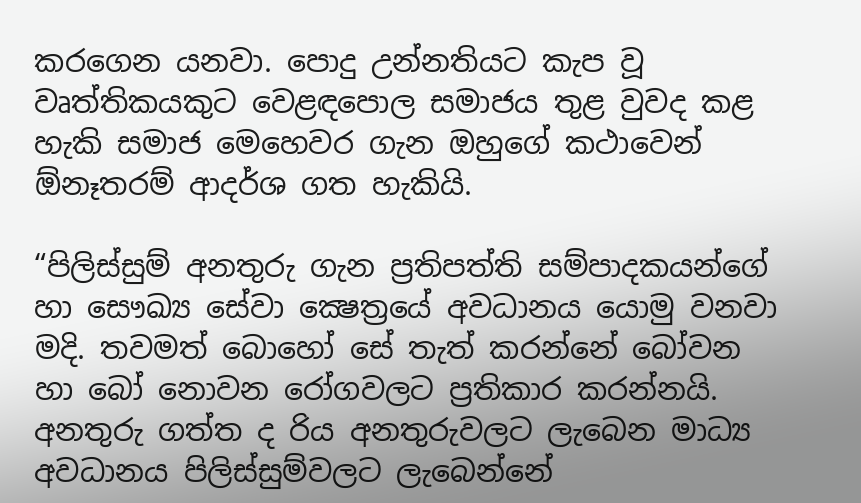කරගෙන යනවා. පොදු උන්නතියට කැප වූ වෘත්තිකයකුට වෙළඳපොල සමාජය තුළ වුවද කළ හැකි සමාජ මෙහෙවර ගැන ඔහුගේ කථාවෙන් ඕනෑතරම් ආදර්ශ ගත හැකියි.

“පිලිස්සුම් අනතුරු ගැන ප්‍රතිපත්ති සම්පාදකයන්ගේ හා සෞඛ්‍ය සේවා ක්‍ෂෙත්‍රයේ අවධානය යොමු වනවා මදි. තවමත් බොහෝ සේ තැත් කරන්නේ බෝවන හා බෝ නොවන රෝගවලට ප්‍රතිකාර කරන්නයි. අනතුරු ගත්ත ද රිය අනතුරුවලට ලැබෙන මාධ්‍ය අවධානය පිලිස්සුම්වලට ලැබෙන්නේ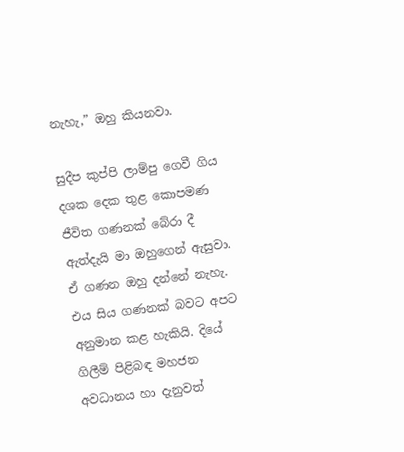නැහැ,” ඔහු කියනවා.

සුදීප කුප්පි ලාම්පු ගෙවී ගිය දශක දෙක තුළ කොපමණ ජීවිත ගණනක් බේරා දී ඇත්දැයි මා ඔහුගෙන් ඇසුවා. ඒ ගණන ඔහු දන්නේ නැහැ. එය සිය ගණනක් බවට අපට අනුමාන කළ හැකියි. දියේ ගිලීම් පිළිබඳ මහජන අවධානය හා දැනුවත්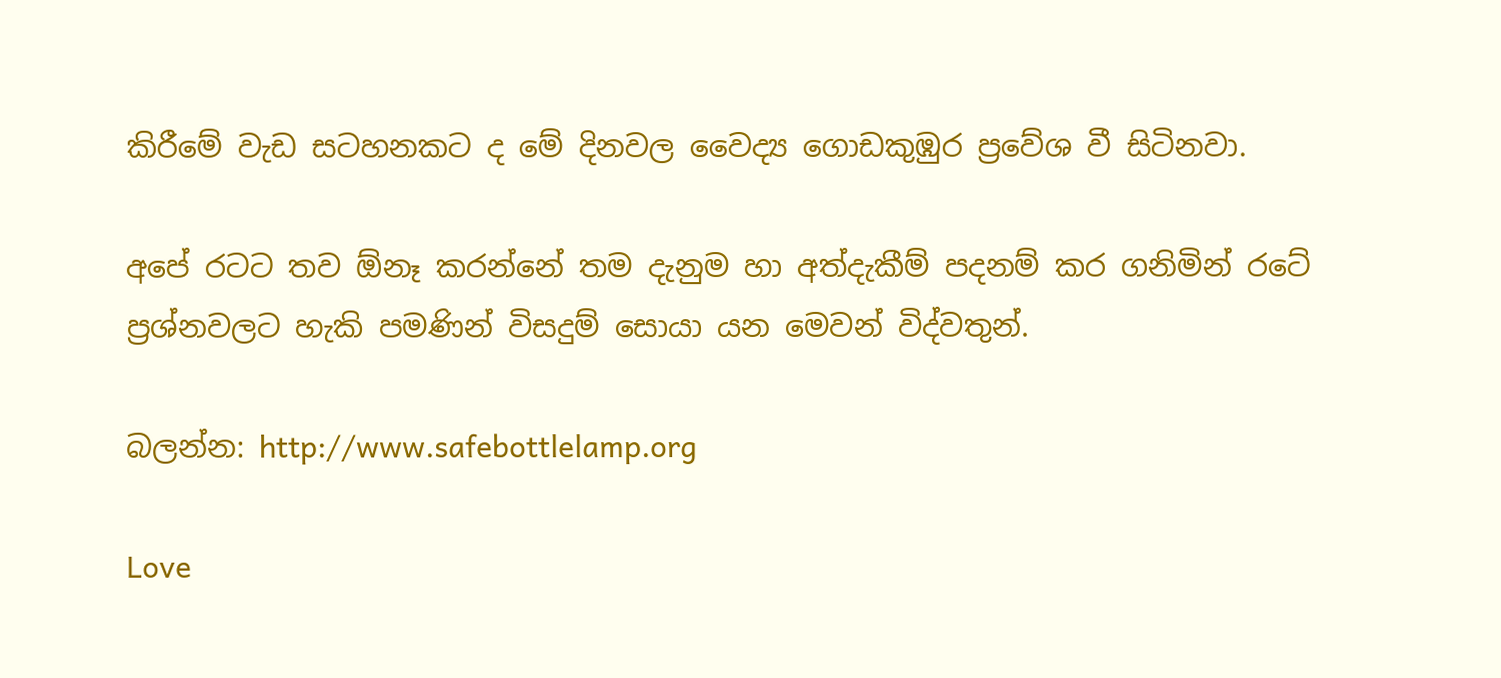කිරීමේ වැඩ සටහනකට ද මේ දිනවල වෛද්‍ය ගොඩකුඹුර ප්‍රවේශ වී සිටිනවා.

අපේ රටට තව ඕනෑ කරන්නේ තම දැනුම හා අත්දැකීම් පදනම් කර ගනිමින් රටේ ප්‍රශ්නවලට හැකි පමණින් විසදුම් සොයා යන මෙවන් විද්වතුන්.

බලන්න: http://www.safebottlelamp.org

Love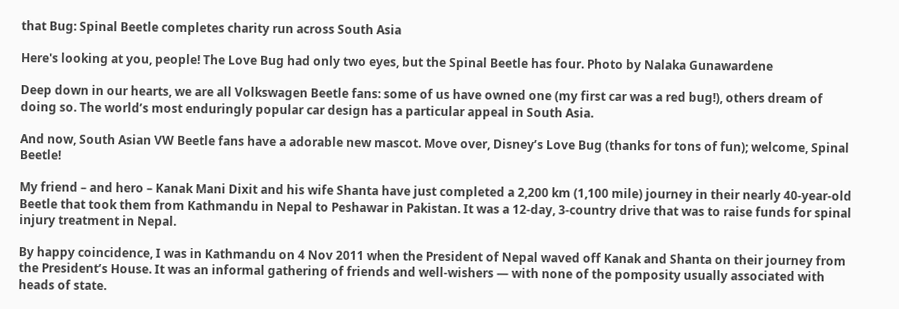that Bug: Spinal Beetle completes charity run across South Asia

Here's looking at you, people! The Love Bug had only two eyes, but the Spinal Beetle has four. Photo by Nalaka Gunawardene

Deep down in our hearts, we are all Volkswagen Beetle fans: some of us have owned one (my first car was a red bug!), others dream of doing so. The world’s most enduringly popular car design has a particular appeal in South Asia.

And now, South Asian VW Beetle fans have a adorable new mascot. Move over, Disney’s Love Bug (thanks for tons of fun); welcome, Spinal Beetle!

My friend – and hero – Kanak Mani Dixit and his wife Shanta have just completed a 2,200 km (1,100 mile) journey in their nearly 40-year-old Beetle that took them from Kathmandu in Nepal to Peshawar in Pakistan. It was a 12-day, 3-country drive that was to raise funds for spinal injury treatment in Nepal.

By happy coincidence, I was in Kathmandu on 4 Nov 2011 when the President of Nepal waved off Kanak and Shanta on their journey from the President’s House. It was an informal gathering of friends and well-wishers — with none of the pomposity usually associated with heads of state.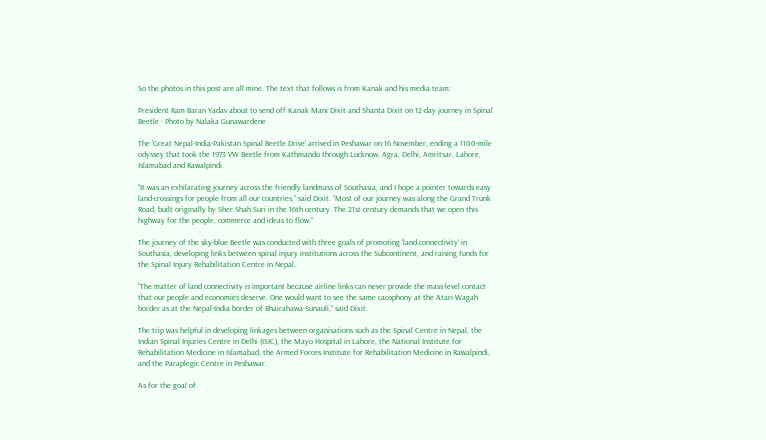So the photos in this post are all mine. The text that follows is from Kanak and his media team:

President Ram Baran Yadav about to send off Kanak Mani Dixit and Shanta Dixit on 12-day journey in Spinal Beetle - Photo by Nalaka Gunawardene

The ‘Great Nepal-India-Pakistan Spinal Beetle Drive’ arrived in Peshawar on 16 November, ending a 1100-mile odyssey that took the 1973 VW Beetle from Kathmandu through Lucknow, Agra, Delhi, Amritsar, Lahore, Islamabad and Rawalpindi.

“It was an exhilarating journey across the friendly landmass of Southasia, and I hope a pointer towards easy land-crossings for people from all our countries,” said Dixit. “Most of our journey was along the Grand Trunk Road, built originally by Sher Shah Suri in the 16th century. The 21st century demands that we open this highway for the people, commerce and ideas to flow.”

The journey of the sky-blue Beetle was conducted with three goals of promoting ‘land connectivity’ in Southasia, developing links between spinal injury institutions across the Subcontinent, and raising funds for the Spinal Injury Rehabilitation Centre in Nepal.

“The matter of land connectivity is important because airline links can never provide the mass-level contact that our people and economies deserve. One would want to see the same cacophony at the Atari-Wagah border as at the Nepal-India border of Bhairahawa-Sunauli,” said Dixit.

The trip was helpful in developing linkages between organisations such as the Spinal Centre in Nepal, the Indian Spinal Injuries Centre in Delhi (ISIC), the Mayo Hospital in Lahore, the National Institute for Rehabilitation Medicine in Islamabad, the Armed Forces Institute for Rehabilitation Medicine in Rawalpindi, and the Paraplegic Centre in Peshawar.

As for the goal of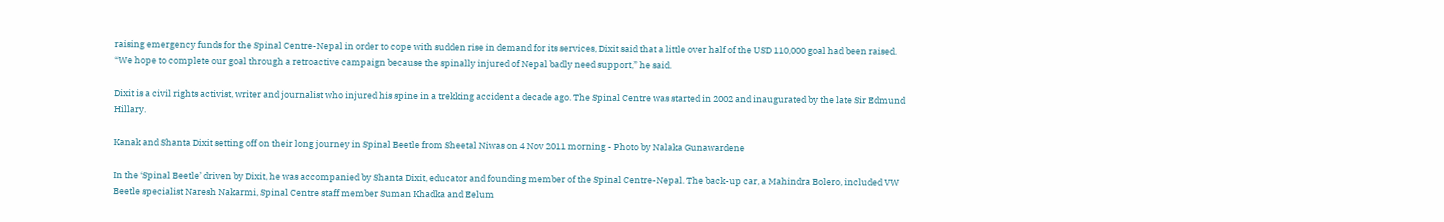raising emergency funds for the Spinal Centre-Nepal in order to cope with sudden rise in demand for its services, Dixit said that a little over half of the USD 110,000 goal had been raised. “We hope to complete our goal through a retroactive campaign because the spinally injured of Nepal badly need support,” he said.

Dixit is a civil rights activist, writer and journalist who injured his spine in a trekking accident a decade ago. The Spinal Centre was started in 2002 and inaugurated by the late Sir Edmund Hillary.

Kanak and Shanta Dixit setting off on their long journey in Spinal Beetle from Sheetal Niwas on 4 Nov 2011 morning - Photo by Nalaka Gunawardene

In the ‘Spinal Beetle’ driven by Dixit, he was accompanied by Shanta Dixit, educator and founding member of the Spinal Centre-Nepal. The back-up car, a Mahindra Bolero, included VW Beetle specialist Naresh Nakarmi, Spinal Centre staff member Suman Khadka and Eelum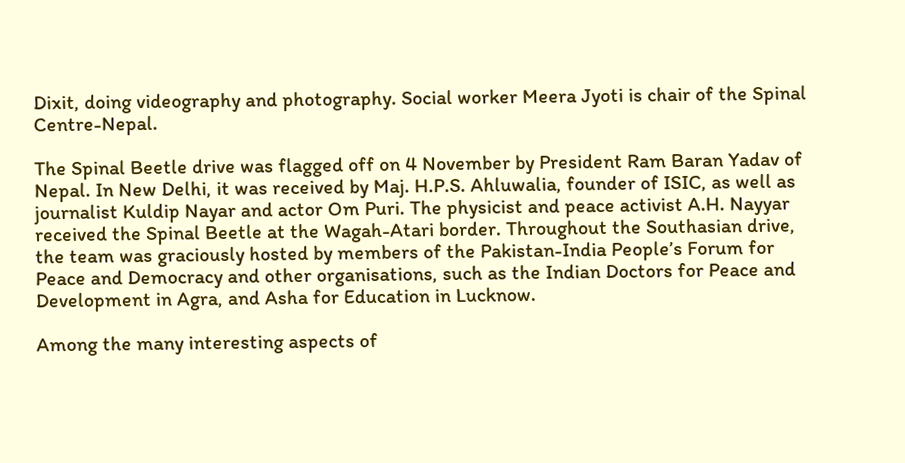Dixit, doing videography and photography. Social worker Meera Jyoti is chair of the Spinal Centre-Nepal.

The Spinal Beetle drive was flagged off on 4 November by President Ram Baran Yadav of Nepal. In New Delhi, it was received by Maj. H.P.S. Ahluwalia, founder of ISIC, as well as journalist Kuldip Nayar and actor Om Puri. The physicist and peace activist A.H. Nayyar received the Spinal Beetle at the Wagah-Atari border. Throughout the Southasian drive, the team was graciously hosted by members of the Pakistan-India People’s Forum for Peace and Democracy and other organisations, such as the Indian Doctors for Peace and Development in Agra, and Asha for Education in Lucknow.

Among the many interesting aspects of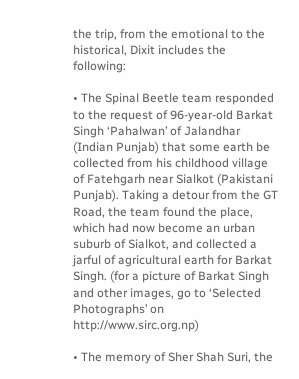the trip, from the emotional to the historical, Dixit includes the following:

• The Spinal Beetle team responded to the request of 96-year-old Barkat Singh ‘Pahalwan’ of Jalandhar (Indian Punjab) that some earth be collected from his childhood village of Fatehgarh near Sialkot (Pakistani Punjab). Taking a detour from the GT Road, the team found the place, which had now become an urban suburb of Sialkot, and collected a jarful of agricultural earth for Barkat Singh. (for a picture of Barkat Singh and other images, go to ‘Selected Photographs’ on http://www.sirc.org.np)

• The memory of Sher Shah Suri, the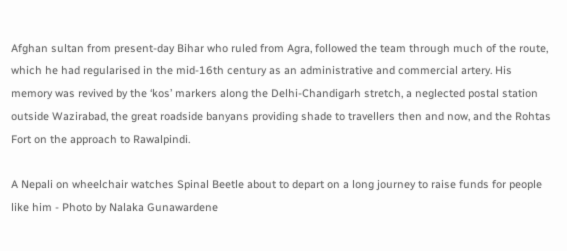Afghan sultan from present-day Bihar who ruled from Agra, followed the team through much of the route, which he had regularised in the mid-16th century as an administrative and commercial artery. His memory was revived by the ‘kos’ markers along the Delhi-Chandigarh stretch, a neglected postal station outside Wazirabad, the great roadside banyans providing shade to travellers then and now, and the Rohtas Fort on the approach to Rawalpindi.

A Nepali on wheelchair watches Spinal Beetle about to depart on a long journey to raise funds for people like him - Photo by Nalaka Gunawardene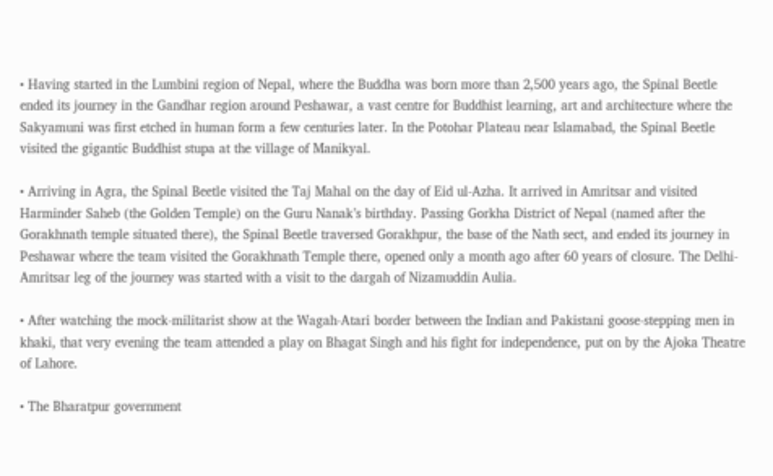• Having started in the Lumbini region of Nepal, where the Buddha was born more than 2,500 years ago, the Spinal Beetle ended its journey in the Gandhar region around Peshawar, a vast centre for Buddhist learning, art and architecture where the Sakyamuni was first etched in human form a few centuries later. In the Potohar Plateau near Islamabad, the Spinal Beetle visited the gigantic Buddhist stupa at the village of Manikyal.

• Arriving in Agra, the Spinal Beetle visited the Taj Mahal on the day of Eid ul-Azha. It arrived in Amritsar and visited Harminder Saheb (the Golden Temple) on the Guru Nanak’s birthday. Passing Gorkha District of Nepal (named after the Gorakhnath temple situated there), the Spinal Beetle traversed Gorakhpur, the base of the Nath sect, and ended its journey in Peshawar where the team visited the Gorakhnath Temple there, opened only a month ago after 60 years of closure. The Delhi-Amritsar leg of the journey was started with a visit to the dargah of Nizamuddin Aulia.

• After watching the mock-militarist show at the Wagah-Atari border between the Indian and Pakistani goose-stepping men in khaki, that very evening the team attended a play on Bhagat Singh and his fight for independence, put on by the Ajoka Theatre of Lahore.

• The Bharatpur government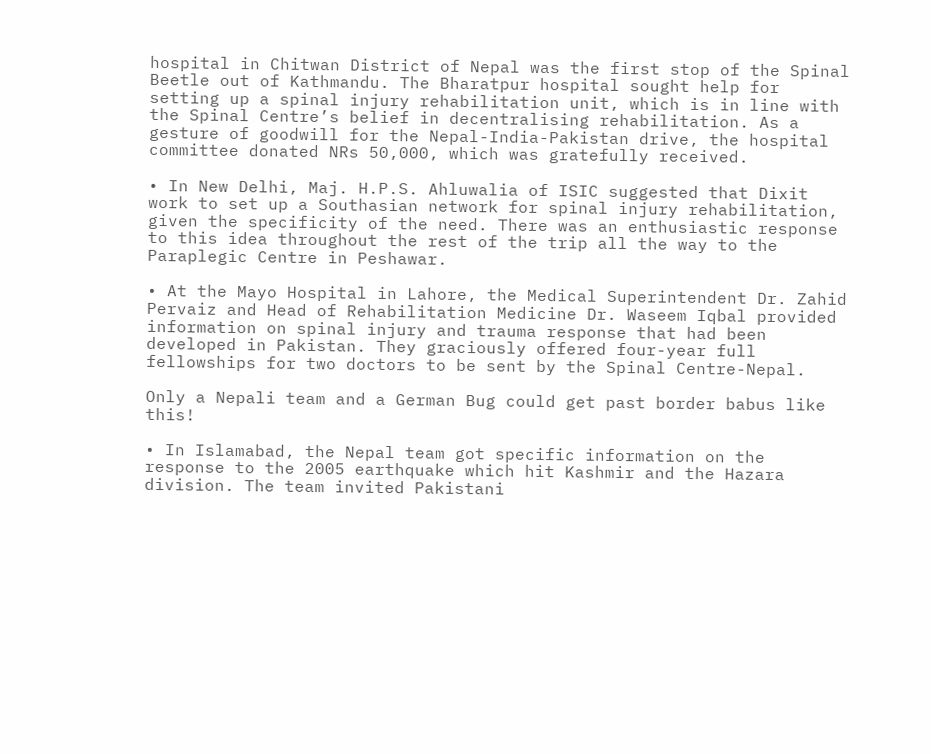hospital in Chitwan District of Nepal was the first stop of the Spinal Beetle out of Kathmandu. The Bharatpur hospital sought help for setting up a spinal injury rehabilitation unit, which is in line with the Spinal Centre’s belief in decentralising rehabilitation. As a gesture of goodwill for the Nepal-India-Pakistan drive, the hospital committee donated NRs 50,000, which was gratefully received.

• In New Delhi, Maj. H.P.S. Ahluwalia of ISIC suggested that Dixit work to set up a Southasian network for spinal injury rehabilitation, given the specificity of the need. There was an enthusiastic response to this idea throughout the rest of the trip all the way to the Paraplegic Centre in Peshawar.

• At the Mayo Hospital in Lahore, the Medical Superintendent Dr. Zahid Pervaiz and Head of Rehabilitation Medicine Dr. Waseem Iqbal provided information on spinal injury and trauma response that had been developed in Pakistan. They graciously offered four-year full fellowships for two doctors to be sent by the Spinal Centre-Nepal.

Only a Nepali team and a German Bug could get past border babus like this!

• In Islamabad, the Nepal team got specific information on the response to the 2005 earthquake which hit Kashmir and the Hazara division. The team invited Pakistani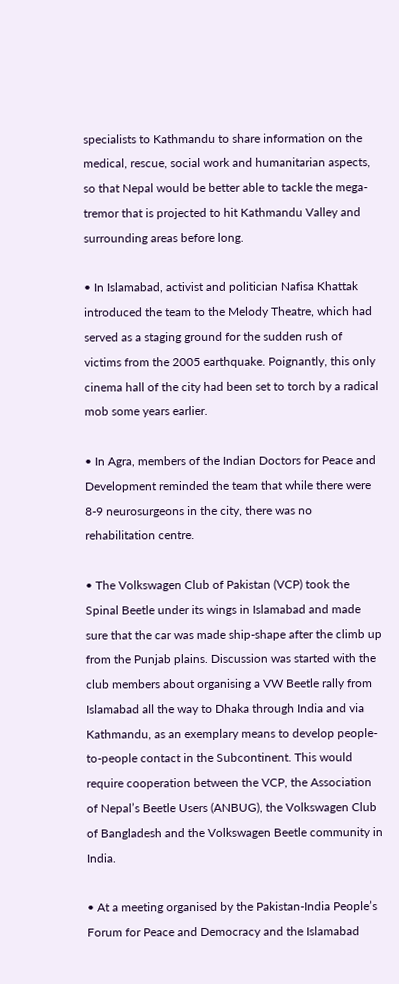specialists to Kathmandu to share information on the medical, rescue, social work and humanitarian aspects, so that Nepal would be better able to tackle the mega-tremor that is projected to hit Kathmandu Valley and surrounding areas before long.

• In Islamabad, activist and politician Nafisa Khattak introduced the team to the Melody Theatre, which had served as a staging ground for the sudden rush of victims from the 2005 earthquake. Poignantly, this only cinema hall of the city had been set to torch by a radical mob some years earlier.

• In Agra, members of the Indian Doctors for Peace and Development reminded the team that while there were 8-9 neurosurgeons in the city, there was no rehabilitation centre.

• The Volkswagen Club of Pakistan (VCP) took the Spinal Beetle under its wings in Islamabad and made sure that the car was made ship-shape after the climb up from the Punjab plains. Discussion was started with the club members about organising a VW Beetle rally from Islamabad all the way to Dhaka through India and via Kathmandu, as an exemplary means to develop people-to-people contact in the Subcontinent. This would require cooperation between the VCP, the Association of Nepal’s Beetle Users (ANBUG), the Volkswagen Club of Bangladesh and the Volkswagen Beetle community in India.

• At a meeting organised by the Pakistan-India People’s Forum for Peace and Democracy and the Islamabad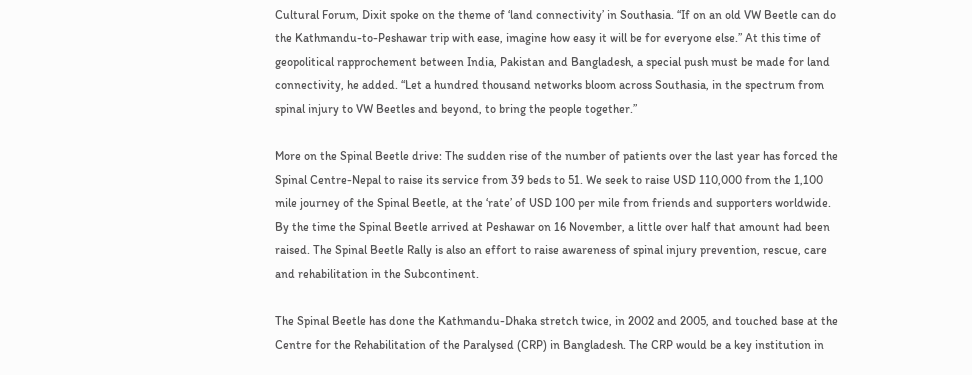Cultural Forum, Dixit spoke on the theme of ‘land connectivity’ in Southasia. “If on an old VW Beetle can do the Kathmandu-to-Peshawar trip with ease, imagine how easy it will be for everyone else.” At this time of geopolitical rapprochement between India, Pakistan and Bangladesh, a special push must be made for land connectivity, he added. “Let a hundred thousand networks bloom across Southasia, in the spectrum from spinal injury to VW Beetles and beyond, to bring the people together.”

More on the Spinal Beetle drive: The sudden rise of the number of patients over the last year has forced the Spinal Centre-Nepal to raise its service from 39 beds to 51. We seek to raise USD 110,000 from the 1,100 mile journey of the Spinal Beetle, at the ‘rate’ of USD 100 per mile from friends and supporters worldwide. By the time the Spinal Beetle arrived at Peshawar on 16 November, a little over half that amount had been raised. The Spinal Beetle Rally is also an effort to raise awareness of spinal injury prevention, rescue, care and rehabilitation in the Subcontinent.

The Spinal Beetle has done the Kathmandu-Dhaka stretch twice, in 2002 and 2005, and touched base at the Centre for the Rehabilitation of the Paralysed (CRP) in Bangladesh. The CRP would be a key institution in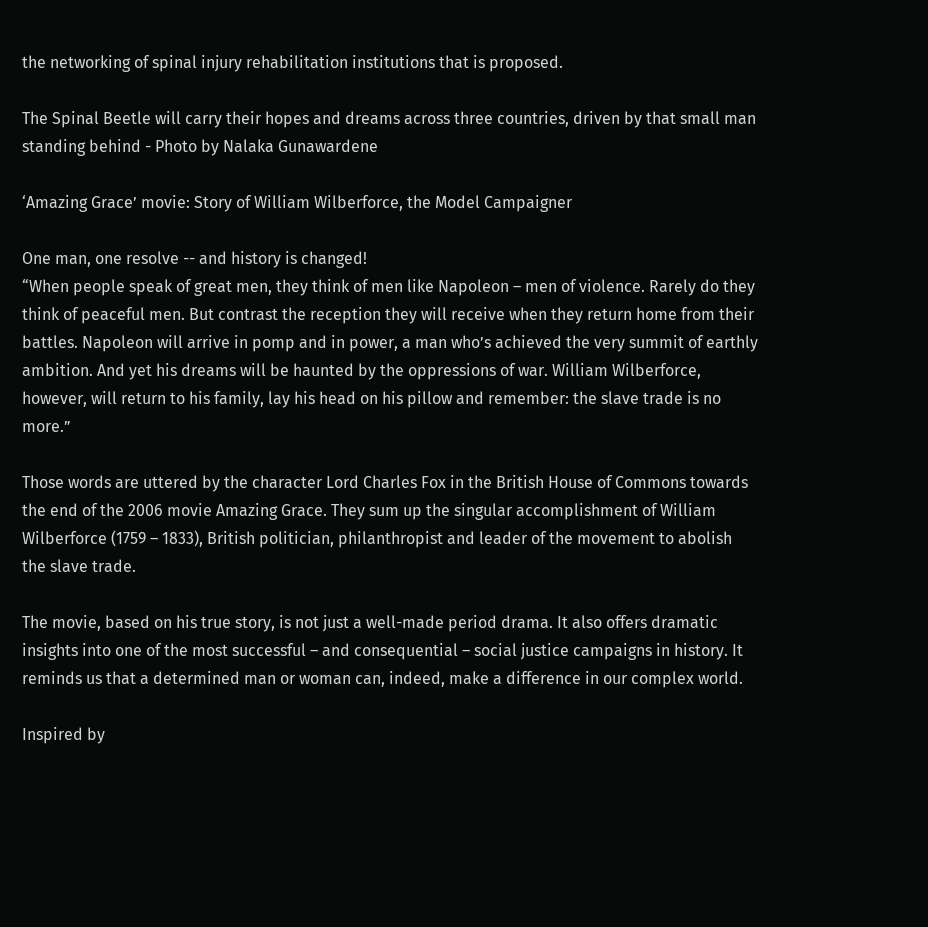the networking of spinal injury rehabilitation institutions that is proposed.

The Spinal Beetle will carry their hopes and dreams across three countries, driven by that small man standing behind - Photo by Nalaka Gunawardene

‘Amazing Grace’ movie: Story of William Wilberforce, the Model Campaigner

One man, one resolve -- and history is changed!
“When people speak of great men, they think of men like Napoleon – men of violence. Rarely do they think of peaceful men. But contrast the reception they will receive when they return home from their battles. Napoleon will arrive in pomp and in power, a man who’s achieved the very summit of earthly ambition. And yet his dreams will be haunted by the oppressions of war. William Wilberforce, however, will return to his family, lay his head on his pillow and remember: the slave trade is no more.”

Those words are uttered by the character Lord Charles Fox in the British House of Commons towards the end of the 2006 movie Amazing Grace. They sum up the singular accomplishment of William Wilberforce (1759 – 1833), British politician, philanthropist and leader of the movement to abolish the slave trade.

The movie, based on his true story, is not just a well-made period drama. It also offers dramatic insights into one of the most successful – and consequential – social justice campaigns in history. It reminds us that a determined man or woman can, indeed, make a difference in our complex world.

Inspired by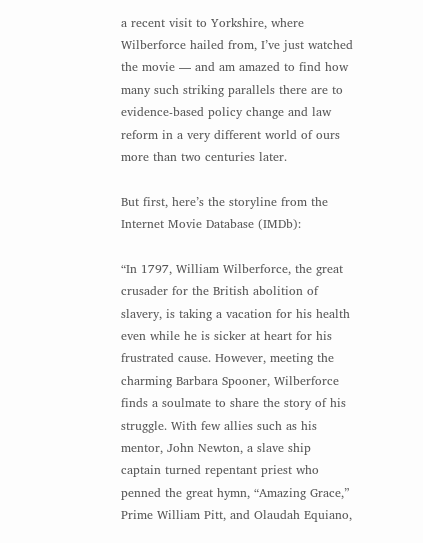a recent visit to Yorkshire, where Wilberforce hailed from, I’ve just watched the movie — and am amazed to find how many such striking parallels there are to evidence-based policy change and law reform in a very different world of ours more than two centuries later.

But first, here’s the storyline from the Internet Movie Database (IMDb):

“In 1797, William Wilberforce, the great crusader for the British abolition of slavery, is taking a vacation for his health even while he is sicker at heart for his frustrated cause. However, meeting the charming Barbara Spooner, Wilberforce finds a soulmate to share the story of his struggle. With few allies such as his mentor, John Newton, a slave ship captain turned repentant priest who penned the great hymn, “Amazing Grace,” Prime William Pitt, and Olaudah Equiano,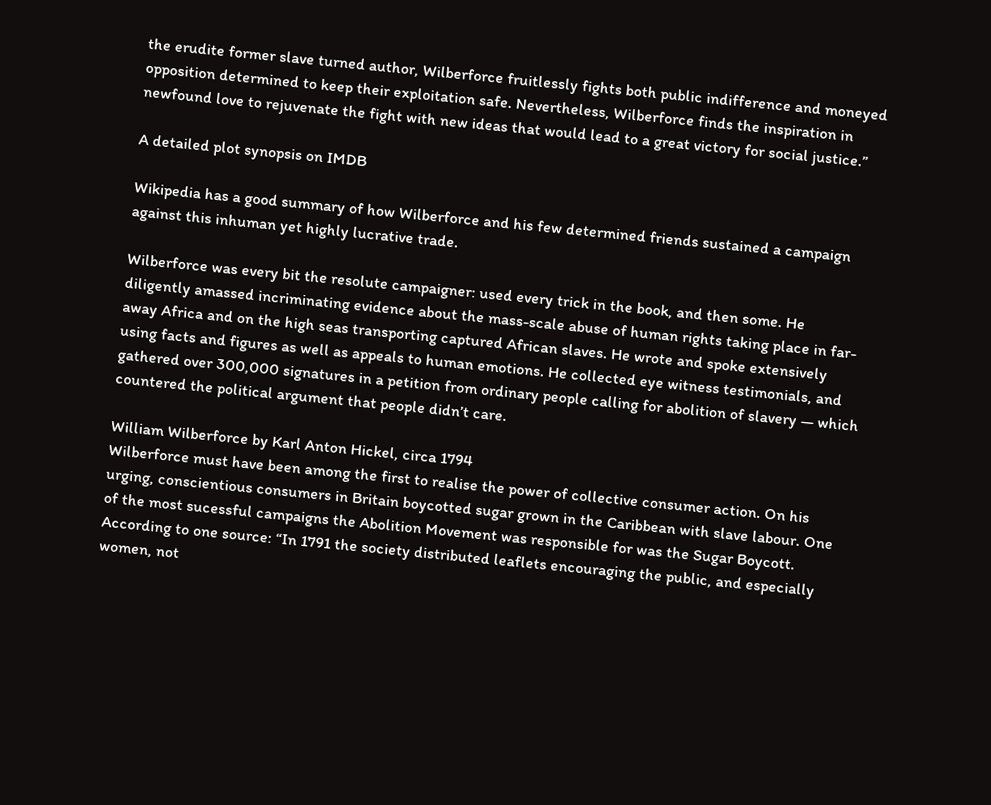the erudite former slave turned author, Wilberforce fruitlessly fights both public indifference and moneyed opposition determined to keep their exploitation safe. Nevertheless, Wilberforce finds the inspiration in newfound love to rejuvenate the fight with new ideas that would lead to a great victory for social justice.”

A detailed plot synopsis on IMDB

Wikipedia has a good summary of how Wilberforce and his few determined friends sustained a campaign against this inhuman yet highly lucrative trade.

Wilberforce was every bit the resolute campaigner: used every trick in the book, and then some. He diligently amassed incriminating evidence about the mass-scale abuse of human rights taking place in far-away Africa and on the high seas transporting captured African slaves. He wrote and spoke extensively using facts and figures as well as appeals to human emotions. He collected eye witness testimonials, and gathered over 300,000 signatures in a petition from ordinary people calling for abolition of slavery — which countered the political argument that people didn’t care.

William Wilberforce by Karl Anton Hickel, circa 1794
Wilberforce must have been among the first to realise the power of collective consumer action. On his urging, conscientious consumers in Britain boycotted sugar grown in the Caribbean with slave labour. One of the most sucessful campaigns the Abolition Movement was responsible for was the Sugar Boycott. According to one source: “In 1791 the society distributed leaflets encouraging the public, and especially women, not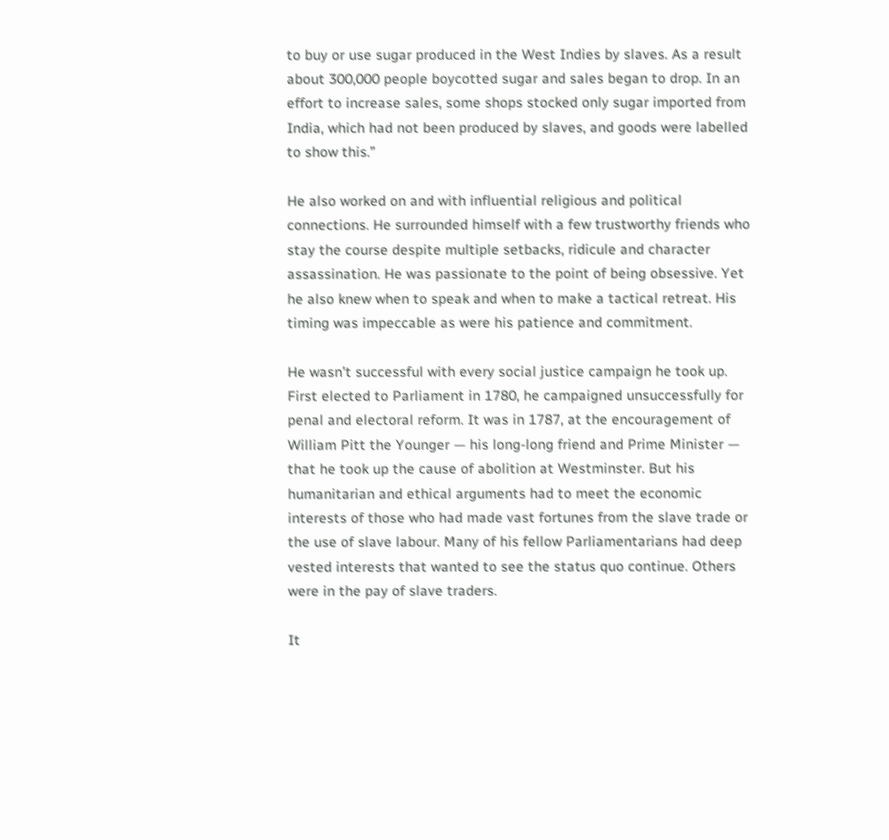to buy or use sugar produced in the West Indies by slaves. As a result about 300,000 people boycotted sugar and sales began to drop. In an effort to increase sales, some shops stocked only sugar imported from India, which had not been produced by slaves, and goods were labelled to show this.”

He also worked on and with influential religious and political connections. He surrounded himself with a few trustworthy friends who stay the course despite multiple setbacks, ridicule and character assassination. He was passionate to the point of being obsessive. Yet he also knew when to speak and when to make a tactical retreat. His timing was impeccable as were his patience and commitment.

He wasn’t successful with every social justice campaign he took up. First elected to Parliament in 1780, he campaigned unsuccessfully for penal and electoral reform. It was in 1787, at the encouragement of William Pitt the Younger — his long-long friend and Prime Minister — that he took up the cause of abolition at Westminster. But his humanitarian and ethical arguments had to meet the economic interests of those who had made vast fortunes from the slave trade or the use of slave labour. Many of his fellow Parliamentarians had deep vested interests that wanted to see the status quo continue. Others were in the pay of slave traders.

It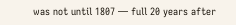was not until 1807 — full 20 years after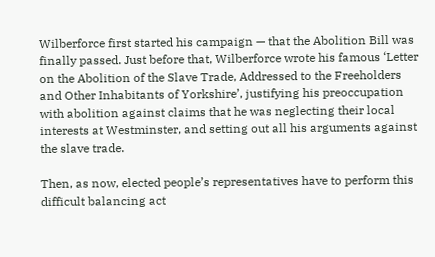Wilberforce first started his campaign — that the Abolition Bill was finally passed. Just before that, Wilberforce wrote his famous ‘Letter on the Abolition of the Slave Trade, Addressed to the Freeholders and Other Inhabitants of Yorkshire’, justifying his preoccupation with abolition against claims that he was neglecting their local interests at Westminster, and setting out all his arguments against the slave trade.

Then, as now, elected people’s representatives have to perform this difficult balancing act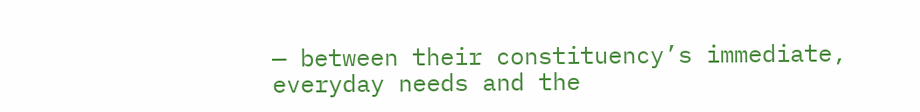— between their constituency’s immediate, everyday needs and the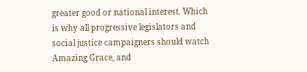greater good or national interest. Which is why all progressive legislators and social justice campaigners should watch Amazing Grace, and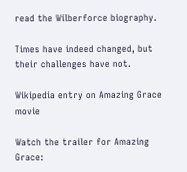read the Wilberforce biography.

Times have indeed changed, but their challenges have not.

Wikipedia entry on Amazing Grace movie

Watch the trailer for Amazing Grace: